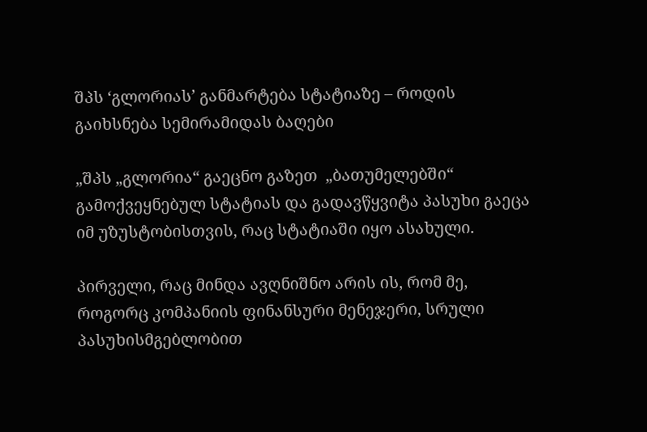შპს ‘გლორიას’ განმარტება სტატიაზე – როდის გაიხსნება სემირამიდას ბაღები

„შპს „გლორია“ გაეცნო გაზეთ  „ბათუმელებში“ გამოქვეყნებულ სტატიას და გადავწყვიტა პასუხი გაეცა იმ უზუსტობისთვის, რაც სტატიაში იყო ასახული.

პირველი, რაც მინდა ავღნიშნო არის ის, რომ მე, როგორც კომპანიის ფინანსური მენეჯერი, სრული პასუხისმგებლობით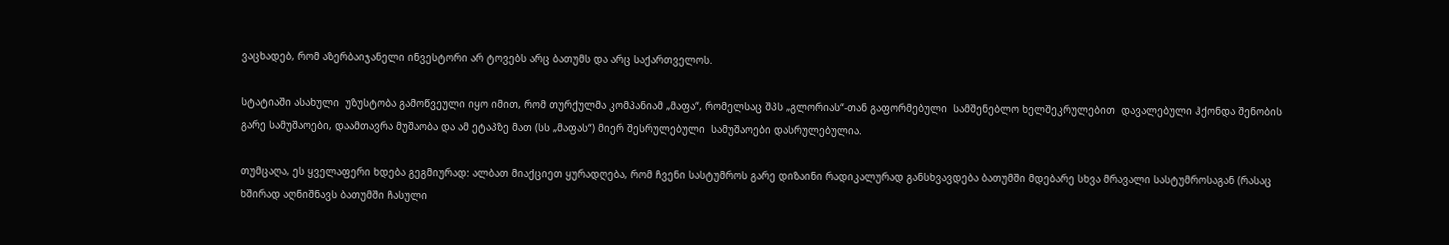ვაცხადებ, რომ აზერბაიჯანელი ინვესტორი არ ტოვებს არც ბათუმს და არც საქართველოს.

სტატიაში ასახული  უზუსტობა გამოწვეული იყო იმით, რომ თურქულმა კომპანიამ „მაფა“, რომელსაც შპს „გლორიას“-თან გაფორმებული  სამშენებლო ხელშეკრულებით  დავალებული ჰქონდა შენობის გარე სამუშაოები, დაამთავრა მუშაობა და ამ ეტაპზე მათ (სს „მაფას“) მიერ შესრულებული  სამუშაოები დასრულებულია.

თუმცაღა, ეს ყველაფერი ხდება გეგმიურად: ალბათ მიაქციეთ ყურადღება, რომ ჩვენი სასტუმროს გარე დიზაინი რადიკალურად განსხვავდება ბათუმში მდებარე სხვა მრავალი სასტუმროსაგან (რასაც ხშირად აღნიშნავს ბათუმში ჩასული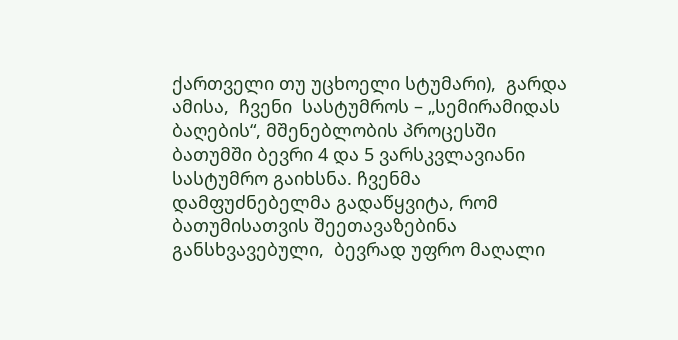ქართველი თუ უცხოელი სტუმარი),  გარდა ამისა,  ჩვენი  სასტუმროს – „სემირამიდას ბაღების“, მშენებლობის პროცესში ბათუმში ბევრი 4 და 5 ვარსკვლავიანი სასტუმრო გაიხსნა. ჩვენმა დამფუძნებელმა გადაწყვიტა, რომ ბათუმისათვის შეეთავაზებინა განსხვავებული,  ბევრად უფრო მაღალი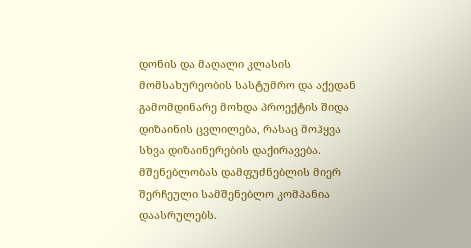დონის და მაღალი კლასის მომსახურეობის სასტუმრო და აქედან გამომდინარე მოხდა პროექტის შიდა დიზაინის ცვლილება, რასაც მოჰყვა სხვა დიზაინერების დაქირავება. მშენებლობას დამფუძნებლის მიერ შერჩეული სამშენებლო კომპანია დაასრულებს.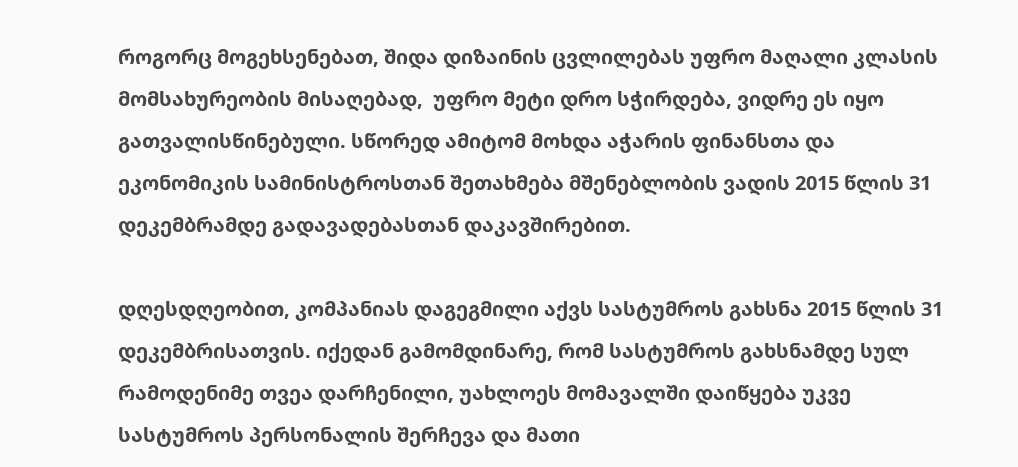როგორც მოგეხსენებათ, შიდა დიზაინის ცვლილებას უფრო მაღალი კლასის მომსახურეობის მისაღებად,  უფრო მეტი დრო სჭირდება, ვიდრე ეს იყო გათვალისწინებული. სწორედ ამიტომ მოხდა აჭარის ფინანსთა და ეკონომიკის სამინისტროსთან შეთახმება მშენებლობის ვადის 2015 წლის 31 დეკემბრამდე გადავადებასთან დაკავშირებით.

დღესდღეობით, კომპანიას დაგეგმილი აქვს სასტუმროს გახსნა 2015 წლის 31 დეკემბრისათვის. იქედან გამომდინარე, რომ სასტუმროს გახსნამდე სულ რამოდენიმე თვეა დარჩენილი, უახლოეს მომავალში დაიწყება უკვე სასტუმროს პერსონალის შერჩევა და მათი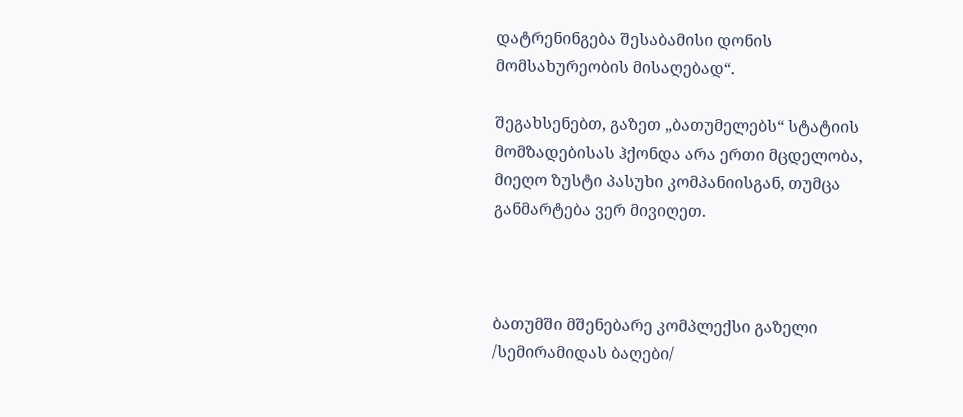დატრენინგება შესაბამისი დონის  მომსახურეობის მისაღებად“.

შეგახსენებთ, გაზეთ „ბათუმელებს“ სტატიის მომზადებისას ჰქონდა არა ერთი მცდელობა, მიეღო ზუსტი პასუხი კომპანიისგან, თუმცა განმარტება ვერ მივიღეთ.



ბათუმში მშენებარე კომპლექსი გაზელი /სემირამიდას ბაღები/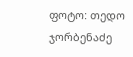ფოტო: თედო ჯორბენაძე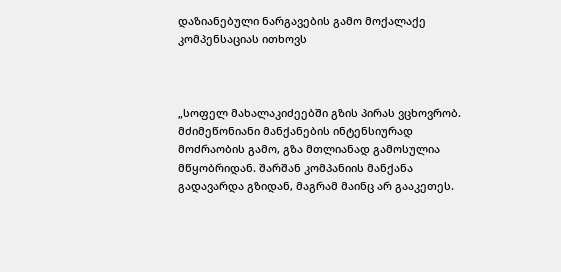დაზიანებული ნარგავების გამო მოქალაქე კომპენსაციას ითხოვს



„სოფელ მახალაკიძეებში გზის პირას ვცხოვრობ.  მძიმეწონიანი მანქანების ინტენსიურად მოძრაობის გამო, გზა მთლიანად გამოსულია მწყობრიდან. შარშან კომპანიის მანქანა გადავარდა გზიდან, მაგრამ მაინც არ გააკეთეს.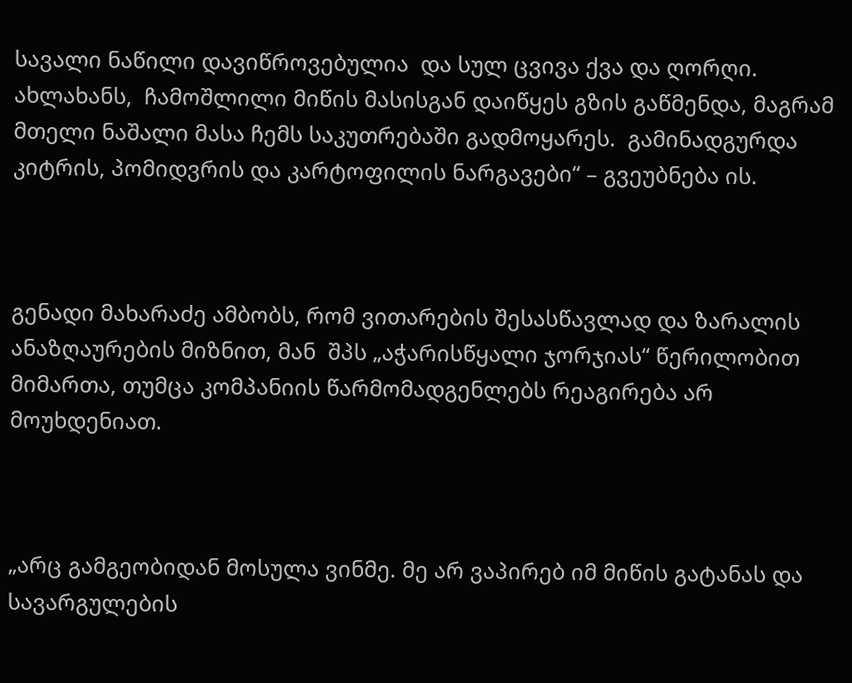სავალი ნაწილი დავიწროვებულია  და სულ ცვივა ქვა და ღორღი. ახლახანს,  ჩამოშლილი მიწის მასისგან დაიწყეს გზის გაწმენდა, მაგრამ მთელი ნაშალი მასა ჩემს საკუთრებაში გადმოყარეს.  გამინადგურდა კიტრის, პომიდვრის და კარტოფილის ნარგავები“ – გვეუბნება ის.



გენადი მახარაძე ამბობს, რომ ვითარების შესასწავლად და ზარალის ანაზღაურების მიზნით, მან  შპს „აჭარისწყალი ჯორჯიას“ წერილობით მიმართა, თუმცა კომპანიის წარმომადგენლებს რეაგირება არ მოუხდენიათ.



„არც გამგეობიდან მოსულა ვინმე. მე არ ვაპირებ იმ მიწის გატანას და სავარგულების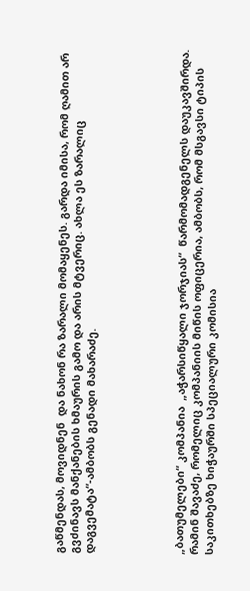გაწმენდას, მოვიდნენ  და ნახონ რა ზარალი მომაყენეს. გარდა იმისა, რომ ღამით არ გვძინავს მანქანების ხმაურის გამო და არის მტვერიც. ახლა ეს ზარალიც დაგვემატა“-ამბობს გენადი მახარაძე.





„ბათუმელები“ კომპანია  „აჭარსიწყალი ჯორჯიას“  წარმომადგენელს დაუკავშირდა. რამინ შავაძე, რომელიც კომპანიის მიწის ოფიცერია, ამბობს, რომ მსგავსი ტიპის საკითხებზე ხიჭაურში სპეციალური კომისია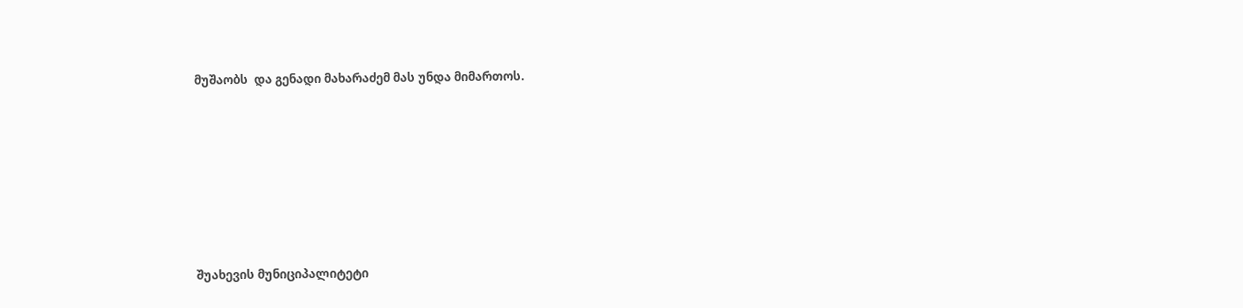მუშაობს  და გენადი მახარაძემ მას უნდა მიმართოს.







შუახევის მუნიციპალიტეტი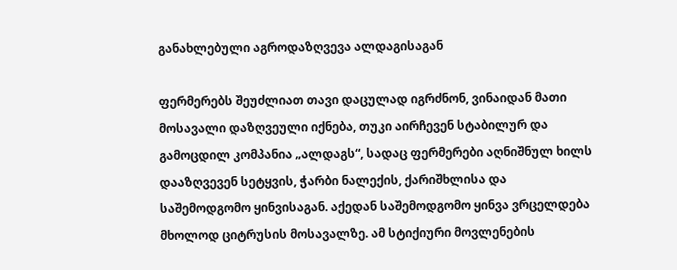განახლებული აგროდაზღვევა ალდაგისაგან

ფერმერებს შეუძლიათ თავი დაცულად იგრძნონ, ვინაიდან მათი მოსავალი დაზღვეული იქნება, თუკი აირჩევენ სტაბილურ და გამოცდილ კომპანია „ალდაგს“, სადაც ფერმერები აღნიშნულ ხილს დააზღვევენ სეტყვის, ჭარბი ნალექის, ქარიშხლისა და საშემოდგომო ყინვისაგან. აქედან საშემოდგომო ყინვა ვრცელდება მხოლოდ ციტრუსის მოსავალზე. ამ სტიქიური მოვლენების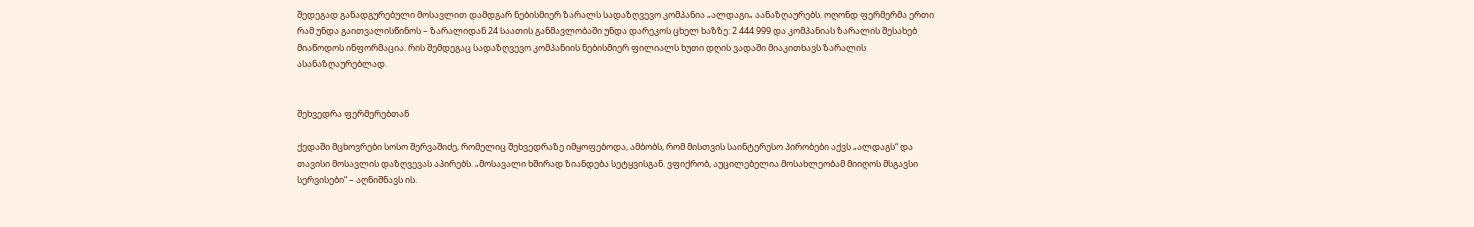შედეგად განადგურებული მოსავლით დამდგარ ნებისმიერ ზარალს სადაზღვევო კომპანია „ალდაგი„ აანაზღაურებს. ოღონდ ფერმერმა ერთი რამ უნდა გაითვალისწინოს – ზარალიდან 24 საათის განმავლობაში უნდა დარეკოს ცხელ ხაზზე: 2 444 999 და კომპანიას ზარალის შესახებ მიაწოდოს ინფორმაცია. რის შემდეგაც სადაზღვევო კომპანიის ნებისმიერ ფილიალს ხუთი დღის ვადაში მიაკითხავს ზარალის ასანაზღაურებლად.


შეხვედრა ფერმერებთან

ქედაში მცხოვრები სოსო შერვაშიძე, რომელიც შეხვედრაზე იმყოფებოდა, ამბობს, რომ მისთვის საინტერესო პირობები აქვს „ალდაგს“ და თავისი მოსავლის დაზღვევას აპირებს. „მოსავალი ხშირად ზიანდება სეტყვისგან. ვფიქრობ, აუცილებელია მოსახლეობამ მიიღოს მსგავსი სერვისები“ – აღნიშნავს ის.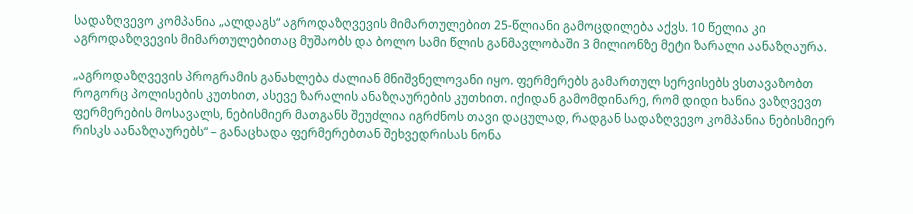სადაზღვევო კომპანია „ალდაგს“ აგროდაზღვევის მიმართულებით 25-წლიანი გამოცდილება აქვს. 10 წელია კი აგროდაზღვევის მიმართულებითაც მუშაობს და ბოლო სამი წლის განმავლობაში 3 მილიონზე მეტი ზარალი აანაზღაურა.

„აგროდაზღვევის პროგრამის განახლება ძალიან მნიშვნელოვანი იყო. ფერმერებს გამართულ სერვისებს ვსთავაზობთ როგორც პოლისების კუთხით, ასევე ზარალის ანაზღაურების კუთხით. იქიდან გამომდინარე, რომ დიდი ხანია ვაზღვევთ ფერმერების მოსავალს, ნებისმიერ მათგანს შეუძლია იგრძნოს თავი დაცულად, რადგან სადაზღვევო კომპანია ნებისმიერ რისკს აანაზღაურებს“ – განაცხადა ფერმერებთან შეხვედრისას ნონა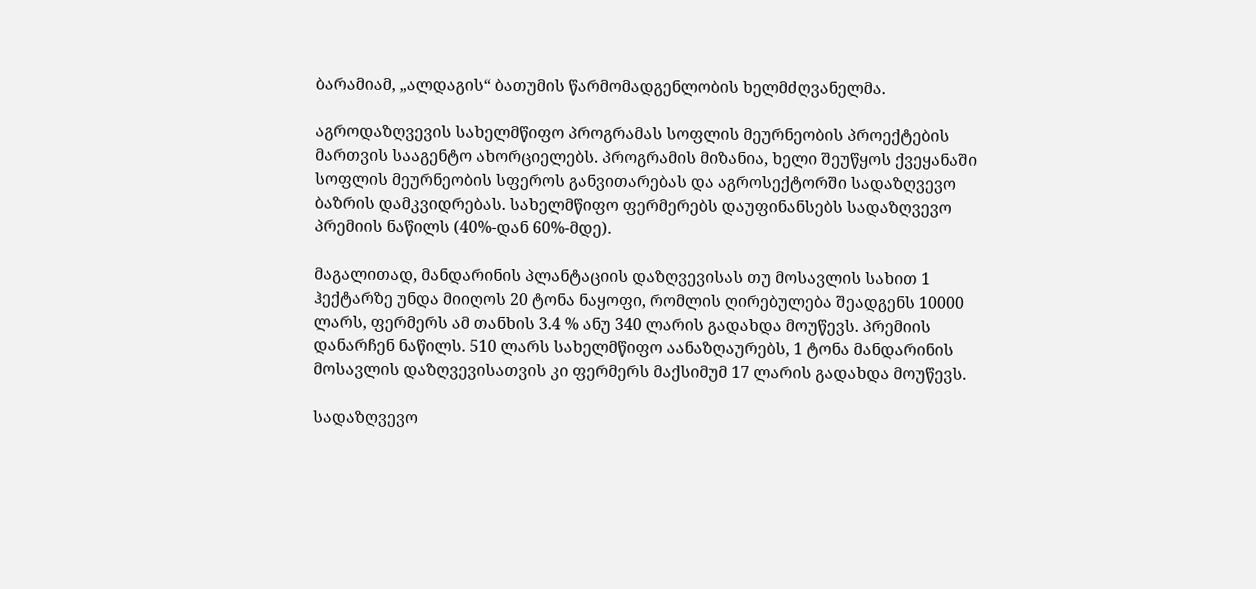ბარამიამ, „ალდაგის“ ბათუმის წარმომადგენლობის ხელმძღვანელმა.

აგროდაზღვევის სახელმწიფო პროგრამას სოფლის მეურნეობის პროექტების მართვის სააგენტო ახორციელებს. პროგრამის მიზანია, ხელი შეუწყოს ქვეყანაში სოფლის მეურნეობის სფეროს განვითარებას და აგროსექტორში სადაზღვევო ბაზრის დამკვიდრებას. სახელმწიფო ფერმერებს დაუფინანსებს სადაზღვევო პრემიის ნაწილს (40%-დან 60%-მდე).

მაგალითად, მანდარინის პლანტაციის დაზღვევისას თუ მოსავლის სახით 1 ჰექტარზე უნდა მიიღოს 20 ტონა ნაყოფი, რომლის ღირებულება შეადგენს 10000 ლარს, ფერმერს ამ თანხის 3.4 % ანუ 340 ლარის გადახდა მოუწევს. პრემიის დანარჩენ ნაწილს. 510 ლარს სახელმწიფო აანაზღაურებს, 1 ტონა მანდარინის მოსავლის დაზღვევისათვის კი ფერმერს მაქსიმუმ 17 ლარის გადახდა მოუწევს.

სადაზღვევო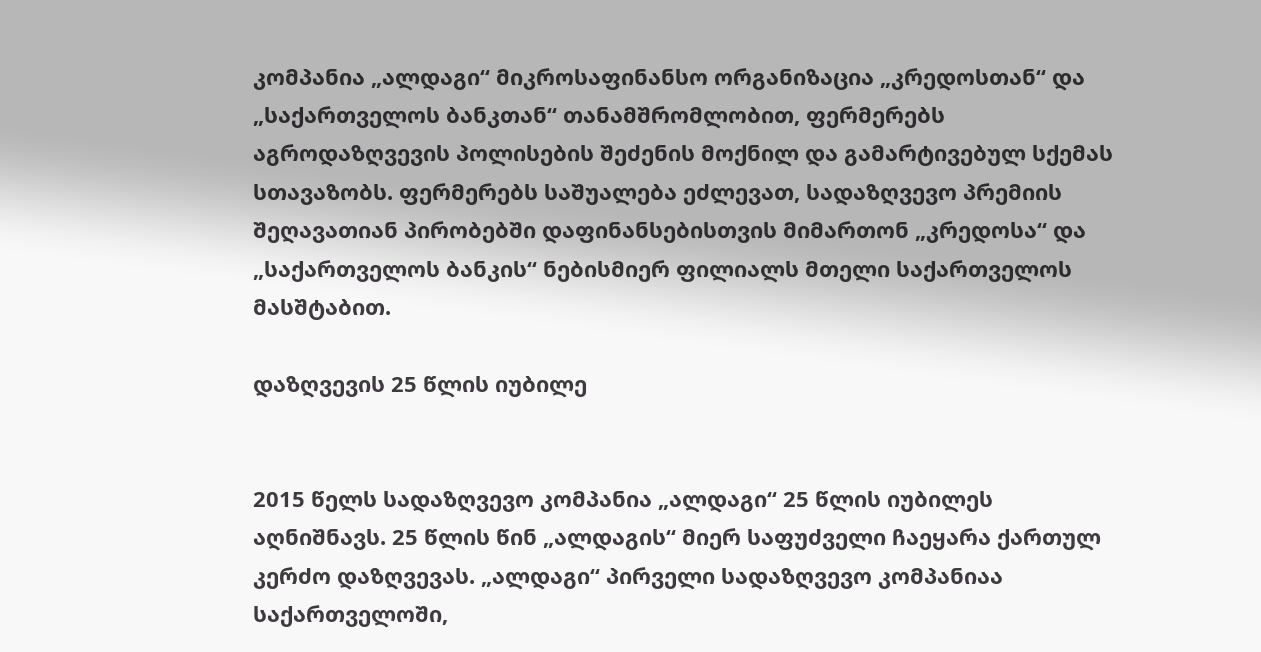კომპანია „ალდაგი“ მიკროსაფინანსო ორგანიზაცია „კრედოსთან“ და „საქართველოს ბანკთან“ თანამშრომლობით, ფერმერებს აგროდაზღვევის პოლისების შეძენის მოქნილ და გამარტივებულ სქემას სთავაზობს. ფერმერებს საშუალება ეძლევათ, სადაზღვევო პრემიის შეღავათიან პირობებში დაფინანსებისთვის მიმართონ „კრედოსა“ და „საქართველოს ბანკის“ ნებისმიერ ფილიალს მთელი საქართველოს მასშტაბით.

დაზღვევის 25 წლის იუბილე


2015 წელს სადაზღვევო კომპანია „ალდაგი“ 25 წლის იუბილეს აღნიშნავს. 25 წლის წინ „ალდაგის“ მიერ საფუძველი ჩაეყარა ქართულ კერძო დაზღვევას. „ალდაგი“ პირველი სადაზღვევო კომპანიაა საქართველოში,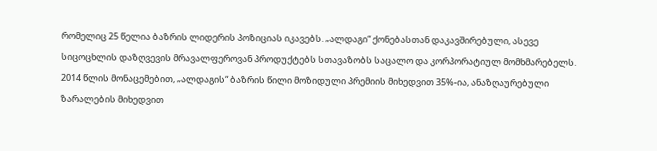რომელიც 25 წელია ბაზრის ლიდერის პოზიციას იკავებს. „ალდაგი“ ქონებასთან დაკავშირებული, ასევე სიცოცხლის დაზღვევის მრავალფეროვან პროდუქტებს სთავაზობს საცალო და კორპორატიულ მომხმარებელს. 2014 წლის მონაცემებით, „ალდაგის“ ბაზრის წილი მოზიდული პრემიის მიხედვით 35%-ია, ანაზღაურებული ზარალების მიხედვით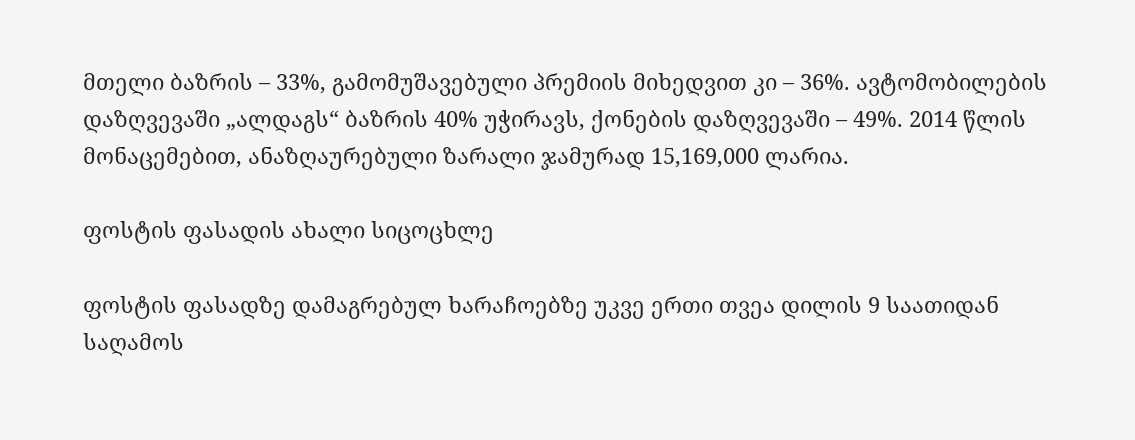მთელი ბაზრის – 33%, გამომუშავებული პრემიის მიხედვით კი – 36%. ავტომობილების დაზღვევაში „ალდაგს“ ბაზრის 40% უჭირავს, ქონების დაზღვევაში – 49%. 2014 წლის მონაცემებით, ანაზღაურებული ზარალი ჯამურად 15,169,000 ლარია.

ფოსტის ფასადის ახალი სიცოცხლე

ფოსტის ფასადზე დამაგრებულ ხარაჩოებზე უკვე ერთი თვეა დილის 9 საათიდან საღამოს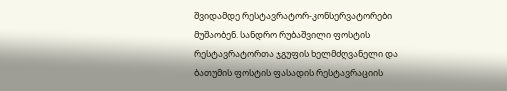შვიდამდე რესტავრატორ-კონსერვატორები მუშაობენ. სანდრო რუბაშვილი ფოსტის რესტავრატორთა ჯგუფის ხელმძღვანელი და ბათუმის ფოსტის ფასადის რესტავრაციის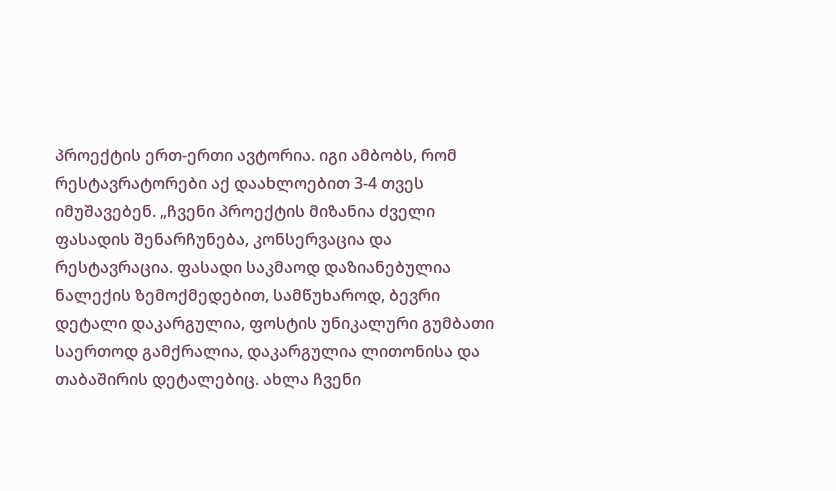პროექტის ერთ-ერთი ავტორია. იგი ამბობს, რომ რესტავრატორები აქ დაახლოებით 3-4 თვეს იმუშავებენ. „ჩვენი პროექტის მიზანია ძველი ფასადის შენარჩუნება, კონსერვაცია და რესტავრაცია. ფასადი საკმაოდ დაზიანებულია ნალექის ზემოქმედებით, სამწუხაროდ, ბევრი დეტალი დაკარგულია, ფოსტის უნიკალური გუმბათი საერთოდ გამქრალია, დაკარგულია ლითონისა და თაბაშირის დეტალებიც. ახლა ჩვენი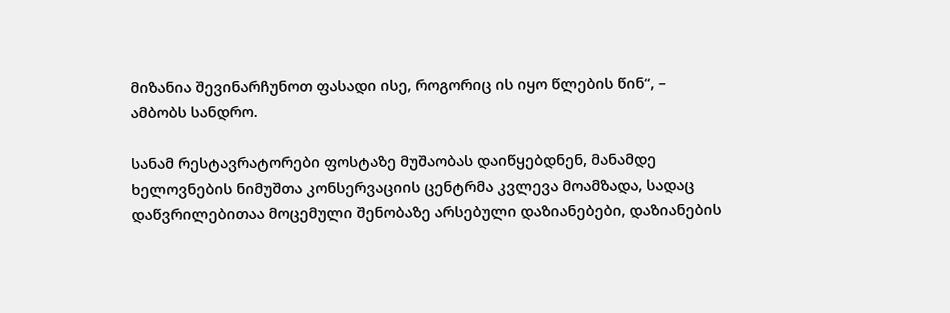მიზანია შევინარჩუნოთ ფასადი ისე, როგორიც ის იყო წლების წინ“, – ამბობს სანდრო.

სანამ რესტავრატორები ფოსტაზე მუშაობას დაიწყებდნენ, მანამდე ხელოვნების ნიმუშთა კონსერვაციის ცენტრმა კვლევა მოამზადა, სადაც დაწვრილებითაა მოცემული შენობაზე არსებული დაზიანებები, დაზიანების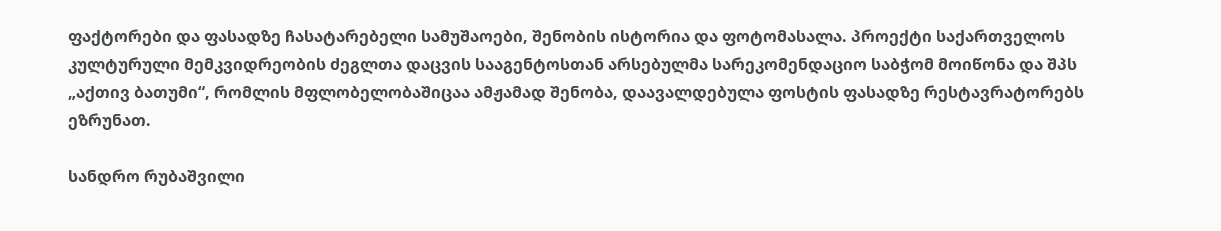ფაქტორები და ფასადზე ჩასატარებელი სამუშაოები, შენობის ისტორია და ფოტომასალა. პროექტი საქართველოს კულტურული მემკვიდრეობის ძეგლთა დაცვის სააგენტოსთან არსებულმა სარეკომენდაციო საბჭომ მოიწონა და შპს „აქთივ ბათუმი“, რომლის მფლობელობაშიცაა ამჟამად შენობა, დაავალდებულა ფოსტის ფასადზე რესტავრატორებს ეზრუნათ.

სანდრო რუბაშვილი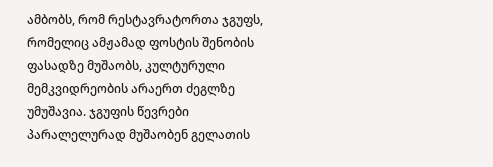ამბობს, რომ რესტავრატორთა ჯგუფს, რომელიც ამჟამად ფოსტის შენობის ფასადზე მუშაობს, კულტურული მემკვიდრეობის არაერთ ძეგლზე უმუშავია. ჯგუფის წევრები პარალელურად მუშაობენ გელათის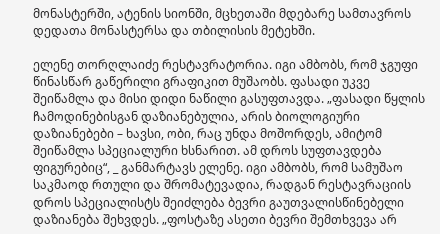მონასტერში, ატენის სიონში, მცხეთაში მდებარე სამთავროს დედათა მონასტერსა და თბილისის მეტეხში.

ელენე თორღლაიძე რესტავრატორია. იგი ამბობს, რომ ჯგუფი წინასწარ გაწერილი გრაფიკით მუშაობს. ფასადი უკვე შეიწამლა და მისი დიდი ნაწილი გასუფთავდა. „ფასადი წყლის ჩამოდინებისგან დაზიანებულია, არის ბიოლოგიური დაზიანებები – ხავსი, ობი, რაც უნდა მოშორდეს, ამიტომ შეიწამლა სპეციალური ხსნარით. ამ დროს სუფთავდება ფიგურებიც“, _ განმარტავს ელენე. იგი ამბობს, რომ სამუშაო საკმაოდ რთული და შრომატევადია, რადგან რესტავრაციის დროს სპეციალისტს შეიძლება ბევრი გაუთვალისწინებელი დაზიანება შეხვდეს. „ფოსტაზე ასეთი ბევრი შემთხვევა არ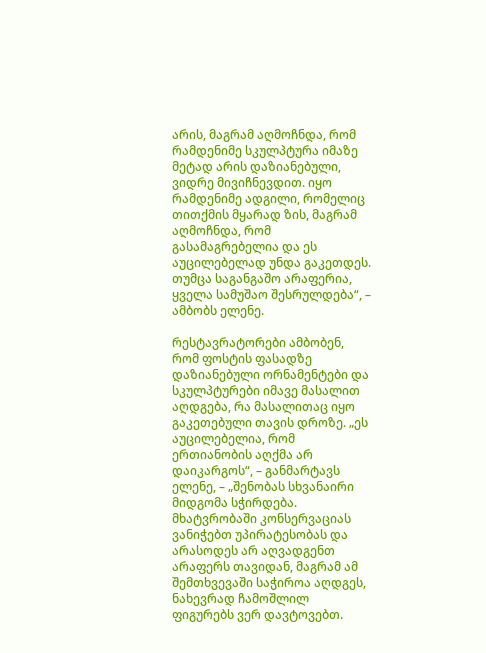არის, მაგრამ აღმოჩნდა, რომ რამდენიმე სკულპტურა იმაზე მეტად არის დაზიანებული, ვიდრე მივიჩნევდით. იყო რამდენიმე ადგილი, რომელიც თითქმის მყარად ზის, მაგრამ აღმოჩნდა, რომ გასამაგრებელია და ეს აუცილებელად უნდა გაკეთდეს. თუმცა საგანგაშო არაფერია, ყველა სამუშაო შესრულდება“, – ამბობს ელენე.

რესტავრატორები ამბობენ, რომ ფოსტის ფასადზე დაზიანებული ორნამენტები და სკულპტურები იმავე მასალით აღდგება, რა მასალითაც იყო გაკეთებული თავის დროზე. „ეს აუცილებელია, რომ ერთიანობის აღქმა არ დაიკარგოს“, – განმარტავს ელენე, – „შენობას სხვანაირი მიდგომა სჭირდება. მხატვრობაში კონსერვაციას ვანიჭებთ უპირატესობას და არასოდეს არ აღვადგენთ არაფერს თავიდან, მაგრამ ამ შემთხვევაში საჭიროა აღდგეს, ნახევრად ჩამოშლილ ფიგურებს ვერ დავტოვებთ.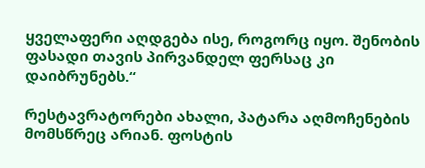ყველაფერი აღდგება ისე, როგორც იყო. შენობის ფასადი თავის პირვანდელ ფერსაც კი დაიბრუნებს.“

რესტავრატორები ახალი, პატარა აღმოჩენების მომსწრეც არიან. ფოსტის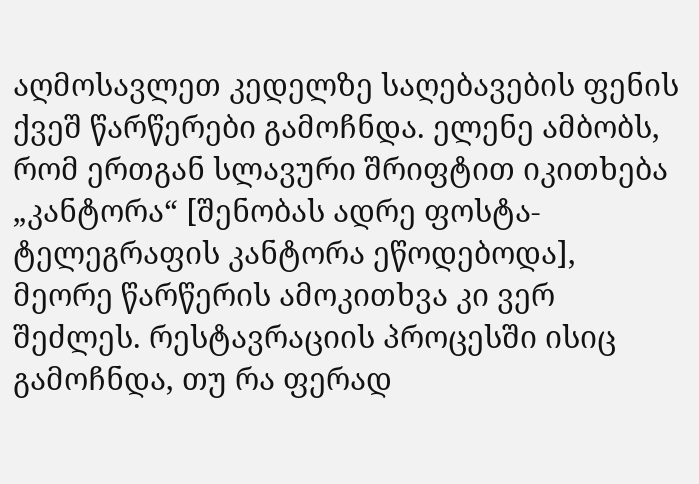აღმოსავლეთ კედელზე საღებავების ფენის ქვეშ წარწერები გამოჩნდა. ელენე ამბობს, რომ ერთგან სლავური შრიფტით იკითხება „კანტორა“ [შენობას ადრე ფოსტა-ტელეგრაფის კანტორა ეწოდებოდა], მეორე წარწერის ამოკითხვა კი ვერ შეძლეს. რესტავრაციის პროცესში ისიც გამოჩნდა, თუ რა ფერად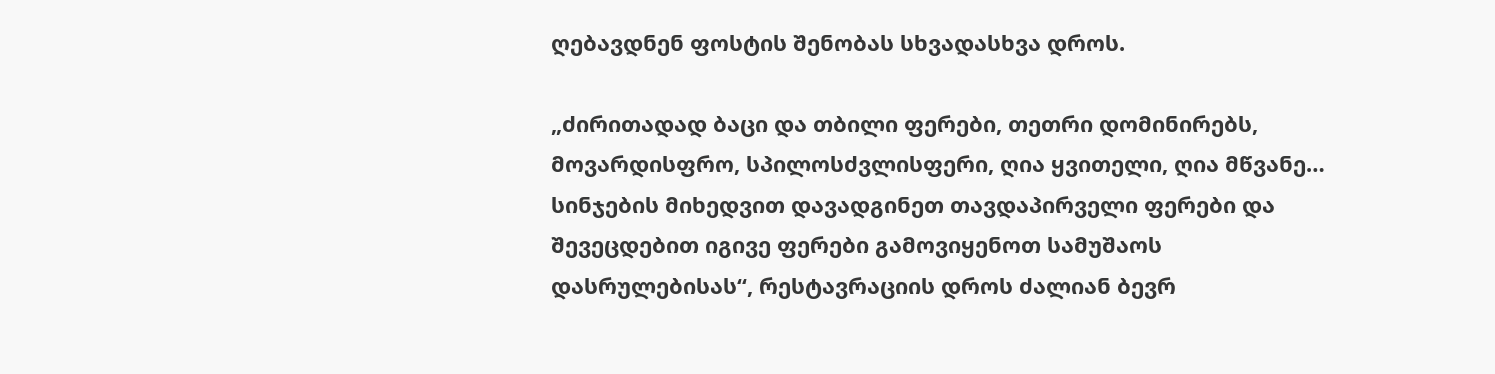ღებავდნენ ფოსტის შენობას სხვადასხვა დროს.

„ძირითადად ბაცი და თბილი ფერები, თეთრი დომინირებს, მოვარდისფრო, სპილოსძვლისფერი, ღია ყვითელი, ღია მწვანე… სინჯების მიხედვით დავადგინეთ თავდაპირველი ფერები და შევეცდებით იგივე ფერები გამოვიყენოთ სამუშაოს დასრულებისას“, რესტავრაციის დროს ძალიან ბევრ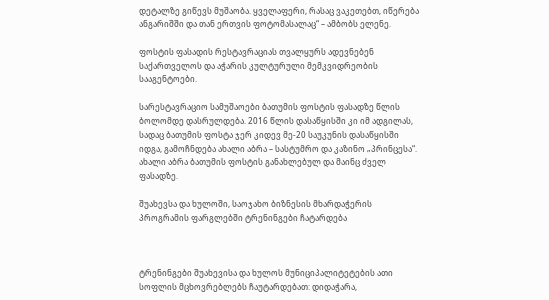დეტალზე გიწევს მუშაობა. ყველაფერი, რასაც ვაკეთებთ, იწერება ანგარიშში და თან ერთვის ფოტომასალაც“ – ამბობს ელენე.

ფოსტის ფასადის რესტავრაციას თვალყურს ადევნებენ საქართველოს და აჭარის კულტურული მემკვიდრეობის სააგენტოები.

სარესტავრაციო სამუშაოები ბათუმის ფოსტის ფასადზე წლის ბოლომდე დასრულდება. 2016 წლის დასაწყისში კი იმ ადგილას, სადაც ბათუმის ფოსტა ჯერ კიდევ მე-20 საუკუნის დასაწყისში იდგა, გამოჩნდება ახალი აბრა – სასტუმრო და კაზინო „პრინცესა“. ახალი აბრა ბათუმის ფოსტის განახლებულ და მაინც ძველ ფასადზე.

შუახევსა და ხულოში, საოჯახო ბიზნესის მხარდაჭერის პროგრამის ფარგლებში ტრენინგები ჩატარდება



ტრენინგები შუახევისა და ხულოს მუნიციპალიტეტების ათი სოფლის მცხოვრებლებს ჩაუტარდებათ: დიდაჭარა,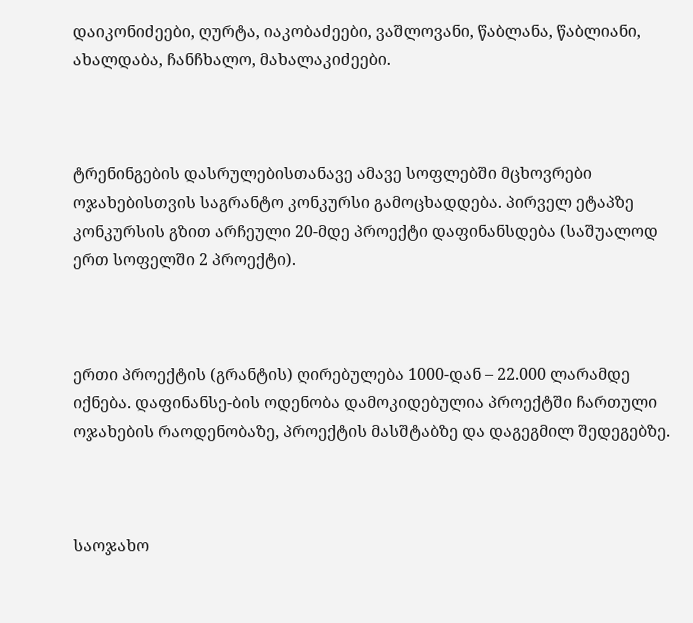დაიკონიძეები, ღურტა, იაკობაძეები, ვაშლოვანი, წაბლანა, წაბლიანი, ახალდაბა, ჩანჩხალო, მახალაკიძეები.



ტრენინგების დასრულებისთანავე ამავე სოფლებში მცხოვრები ოჯახებისთვის საგრანტო კონკურსი გამოცხადდება. პირველ ეტაპზე კონკურსის გზით არჩეული 20-მდე პროექტი დაფინანსდება (საშუალოდ ერთ სოფელში 2 პროექტი).



ერთი პროექტის (გრანტის) ღირებულება 1000-დან – 22.000 ლარამდე იქნება. დაფინანსე-ბის ოდენობა დამოკიდებულია პროექტში ჩართული ოჯახების რაოდენობაზე, პროექტის მასშტაბზე და დაგეგმილ შედეგებზე.



საოჯახო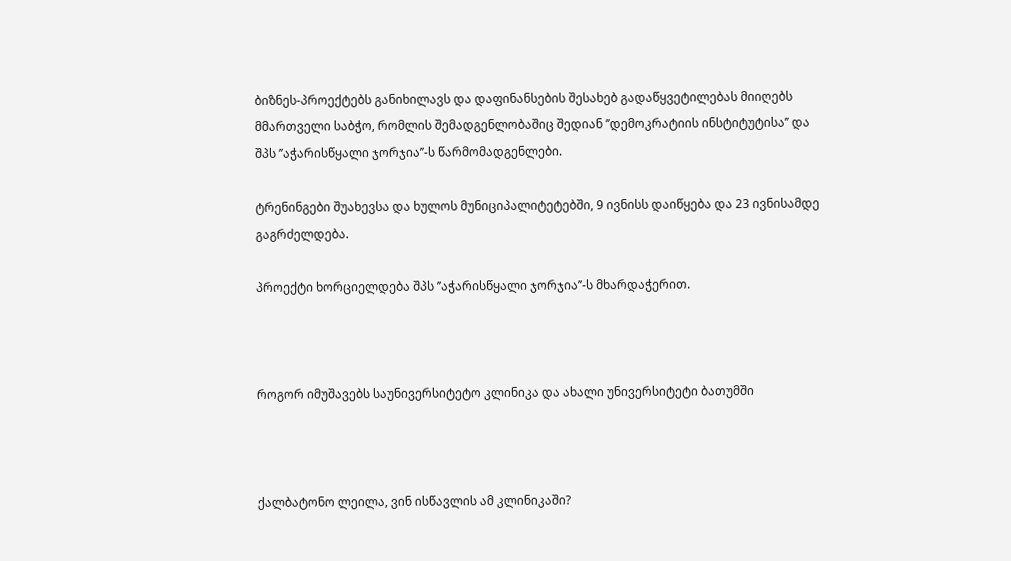ბიზნეს-პროექტებს განიხილავს და დაფინანსების შესახებ გადაწყვეტილებას მიიღებს მმართველი საბჭო, რომლის შემადგენლობაშიც შედიან ’’დემოკრატიის ინსტიტუტისა’’ და შპს ’’აჭარისწყალი ჯორჯია’’-ს წარმომადგენლები.

ტრენინგები შუახევსა და ხულოს მუნიციპალიტეტებში, 9 ივნისს დაიწყება და 23 ივნისამდე გაგრძელდება.

პროექტი ხორციელდება შპს ’’აჭარისწყალი ჯორჯია’’-ს მხარდაჭერით.



როგორ იმუშავებს საუნივერსიტეტო კლინიკა და ახალი უნივერსიტეტი ბათუმში



ქალბატონო ლეილა, ვინ ისწავლის ამ კლინიკაში?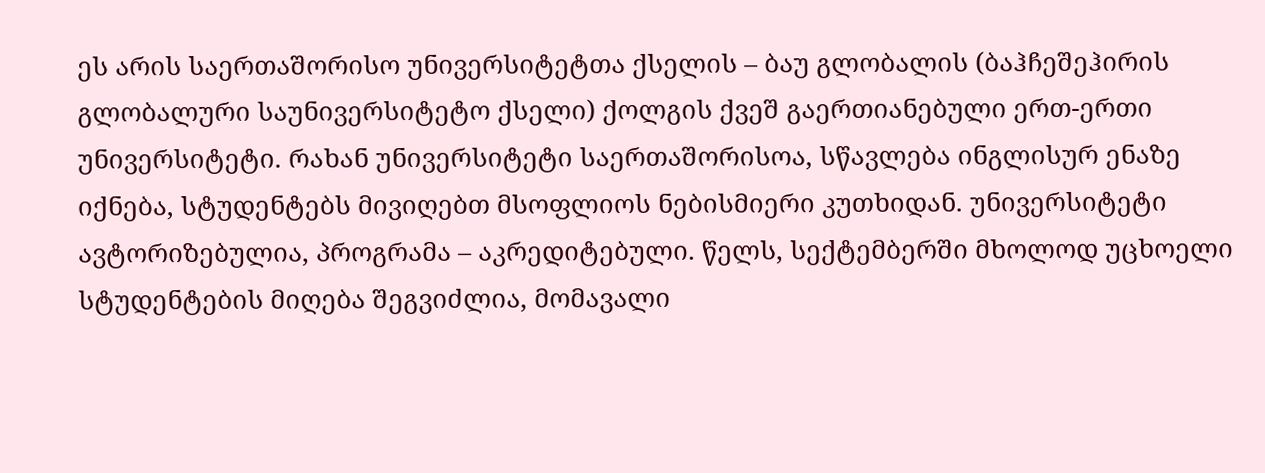ეს არის საერთაშორისო უნივერსიტეტთა ქსელის – ბაუ გლობალის (ბაჰჩეშეჰირის გლობალური საუნივერსიტეტო ქსელი) ქოლგის ქვეშ გაერთიანებული ერთ-ერთი უნივერსიტეტი. რახან უნივერსიტეტი საერთაშორისოა, სწავლება ინგლისურ ენაზე იქნება, სტუდენტებს მივიღებთ მსოფლიოს ნებისმიერი კუთხიდან. უნივერსიტეტი ავტორიზებულია, პროგრამა – აკრედიტებული. წელს, სექტემბერში მხოლოდ უცხოელი სტუდენტების მიღება შეგვიძლია, მომავალი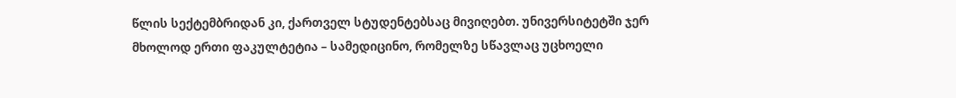წლის სექტემბრიდან კი, ქართველ სტუდენტებსაც მივიღებთ. უნივერსიტეტში ჯერ მხოლოდ ერთი ფაკულტეტია – სამედიცინო, რომელზე სწავლაც უცხოელი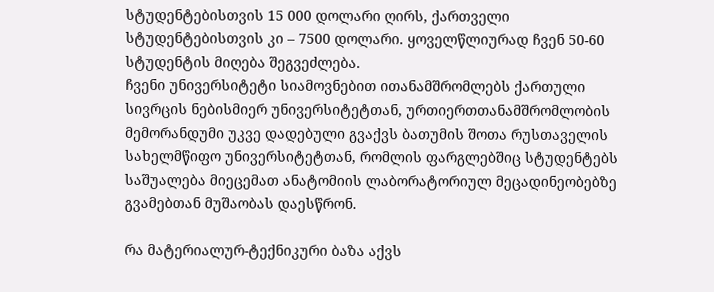სტუდენტებისთვის 15 000 დოლარი ღირს, ქართველი სტუდენტებისთვის კი – 7500 დოლარი. ყოველწლიურად ჩვენ 50-60 სტუდენტის მიღება შეგვეძლება.
ჩვენი უნივერსიტეტი სიამოვნებით ითანამშრომლებს ქართული სივრცის ნებისმიერ უნივერსიტეტთან, ურთიერთთანამშრომლობის მემორანდუმი უკვე დადებული გვაქვს ბათუმის შოთა რუსთაველის სახელმწიფო უნივერსიტეტთან, რომლის ფარგლებშიც სტუდენტებს საშუალება მიეცემათ ანატომიის ლაბორატორიულ მეცადინეობებზე გვამებთან მუშაობას დაესწრონ.

რა მატერიალურ-ტექნიკური ბაზა აქვს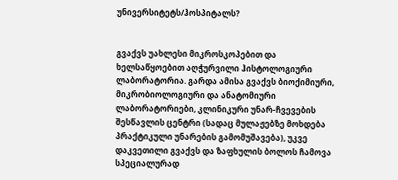უნივერსიტეტს/ჰოსპიტალს?


გვაქვს უახლესი მიკროსკოპებით და ხელსაწყოებით აღჭურვილი ჰისტოლოგიური ლაბორატორია. გარდა ამისა გვაქვს ბიოქიმიური, მიკრობიოლოგიური და ანატომიური ლაბორატორიები, კლინიკური უნარ-ჩვევების შესწავლის ცენტრი (სადაც მულაჟებზე მოხდება პრაქტიკული უნარების გამომუშავება), უკვე დაკვეთილი გვაქვს და ზაფხულის ბოლოს ჩამოვა სპეციალურად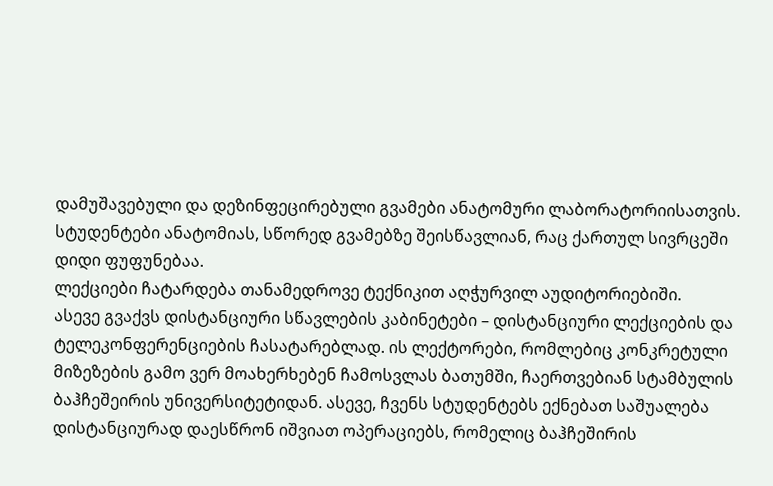დამუშავებული და დეზინფეცირებული გვამები ანატომური ლაბორატორიისათვის. სტუდენტები ანატომიას, სწორედ გვამებზე შეისწავლიან, რაც ქართულ სივრცეში დიდი ფუფუნებაა.
ლექციები ჩატარდება თანამედროვე ტექნიკით აღჭურვილ აუდიტორიებიში.
ასევე გვაქვს დისტანციური სწავლების კაბინეტები – დისტანციური ლექციების და ტელეკონფერენციების ჩასატარებლად. ის ლექტორები, რომლებიც კონკრეტული მიზეზების გამო ვერ მოახერხებენ ჩამოსვლას ბათუმში, ჩაერთვებიან სტამბულის ბაჰჩეშეირის უნივერსიტეტიდან. ასევე, ჩვენს სტუდენტებს ექნებათ საშუალება დისტანციურად დაესწრონ იშვიათ ოპერაციებს, რომელიც ბაჰჩეშირის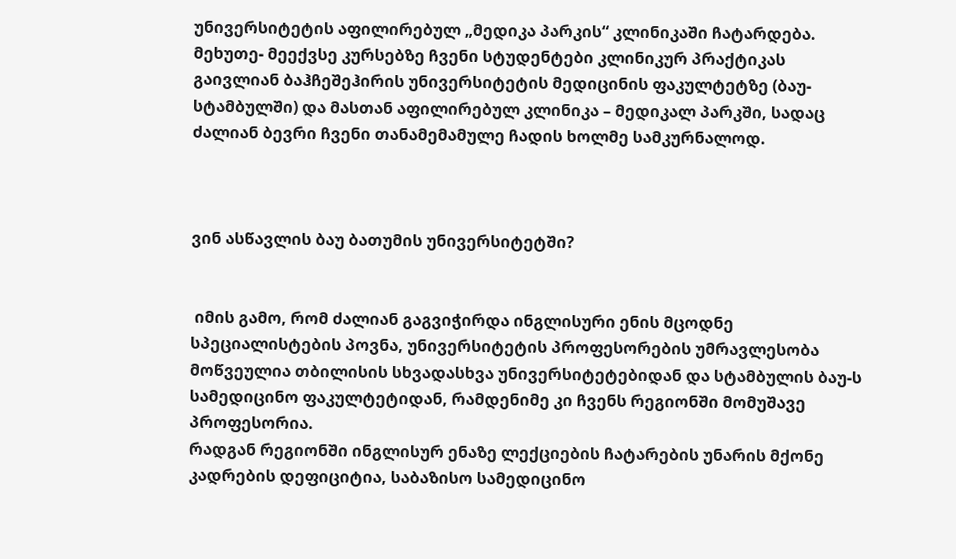უნივერსიტეტის აფილირებულ „მედიკა პარკის“ კლინიკაში ჩატარდება.
მეხუთე- მეექვსე კურსებზე ჩვენი სტუდენტები კლინიკურ პრაქტიკას გაივლიან ბაჰჩეშეჰირის უნივერსიტეტის მედიცინის ფაკულტეტზე (ბაუ-სტამბულში) და მასთან აფილირებულ კლინიკა – მედიკალ პარკში, სადაც ძალიან ბევრი ჩვენი თანამემამულე ჩადის ხოლმე სამკურნალოდ.



ვინ ასწავლის ბაუ ბათუმის უნივერსიტეტში?


 იმის გამო, რომ ძალიან გაგვიჭირდა ინგლისური ენის მცოდნე სპეციალისტების პოვნა, უნივერსიტეტის პროფესორების უმრავლესობა მოწვეულია თბილისის სხვადასხვა უნივერსიტეტებიდან და სტამბულის ბაუ-ს სამედიცინო ფაკულტეტიდან, რამდენიმე კი ჩვენს რეგიონში მომუშავე პროფესორია.
რადგან რეგიონში ინგლისურ ენაზე ლექციების ჩატარების უნარის მქონე კადრების დეფიციტია, საბაზისო სამედიცინო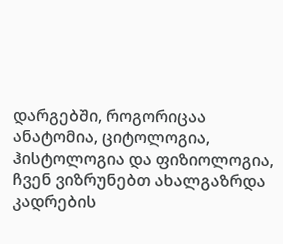დარგებში, როგორიცაა ანატომია, ციტოლოგია, ჰისტოლოგია და ფიზიოლოგია, ჩვენ ვიზრუნებთ ახალგაზრდა კადრების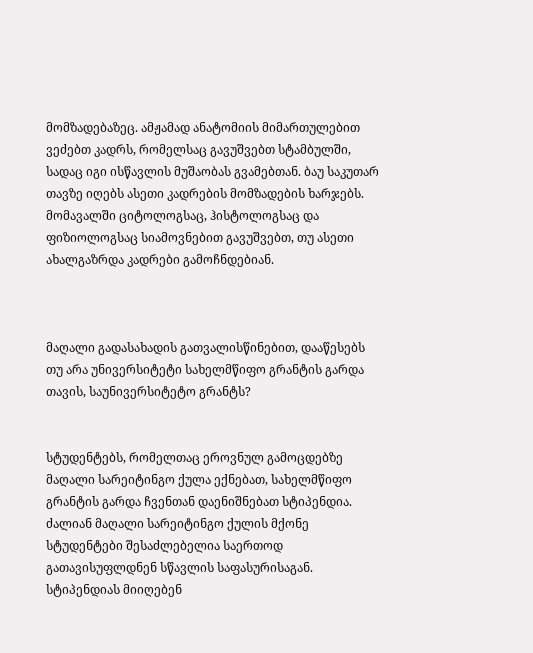მომზადებაზეც. ამჟამად ანატომიის მიმართულებით ვეძებთ კადრს, რომელსაც გავუშვებთ სტამბულში, სადაც იგი ისწავლის მუშაობას გვამებთან. ბაუ საკუთარ თავზე იღებს ასეთი კადრების მომზადების ხარჯებს. მომავალში ციტოლოგსაც, ჰისტოლოგსაც და ფიზიოლოგსაც სიამოვნებით გავუშვებთ, თუ ასეთი ახალგაზრდა კადრები გამოჩნდებიან.



მაღალი გადასახადის გათვალისწინებით, დააწესებს თუ არა უნივერსიტეტი სახელმწიფო გრანტის გარდა თავის, საუნივერსიტეტო გრანტს?


სტუდენტებს, რომელთაც ეროვნულ გამოცდებზე მაღალი სარეიტინგო ქულა ექნებათ, სახელმწიფო გრანტის გარდა ჩვენთან დაენიშნებათ სტიპენდია. ძალიან მაღალი სარეიტინგო ქულის მქონე სტუდენტები შესაძლებელია საერთოდ გათავისუფლდნენ სწავლის საფასურისაგან. სტიპენდიას მიიღებენ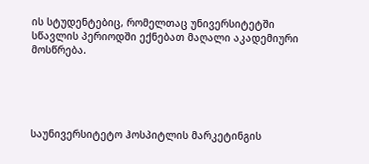ის სტუდენტებიც, რომელთაც უნივერსიტეტში სწავლის პერიოდში ექნებათ მაღალი აკადემიური მოსწრება.





საუნივერსიტეტო ჰოსპიტლის მარკეტინგის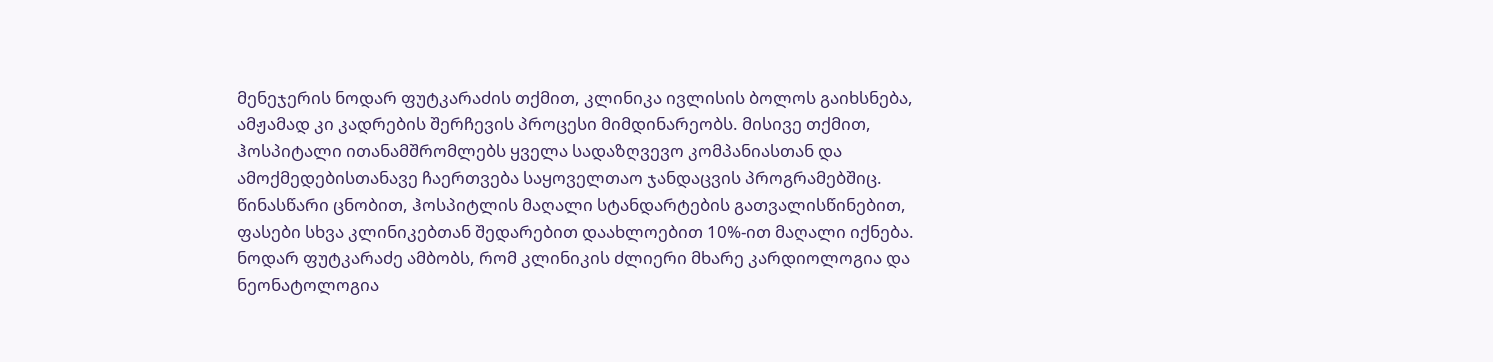მენეჯერის ნოდარ ფუტკარაძის თქმით, კლინიკა ივლისის ბოლოს გაიხსნება, ამჟამად კი კადრების შერჩევის პროცესი მიმდინარეობს. მისივე თქმით, ჰოსპიტალი ითანამშრომლებს ყველა სადაზღვევო კომპანიასთან და ამოქმედებისთანავე ჩაერთვება საყოველთაო ჯანდაცვის პროგრამებშიც. წინასწარი ცნობით, ჰოსპიტლის მაღალი სტანდარტების გათვალისწინებით, ფასები სხვა კლინიკებთან შედარებით დაახლოებით 10%-ით მაღალი იქნება. ნოდარ ფუტკარაძე ამბობს, რომ კლინიკის ძლიერი მხარე კარდიოლოგია და ნეონატოლოგია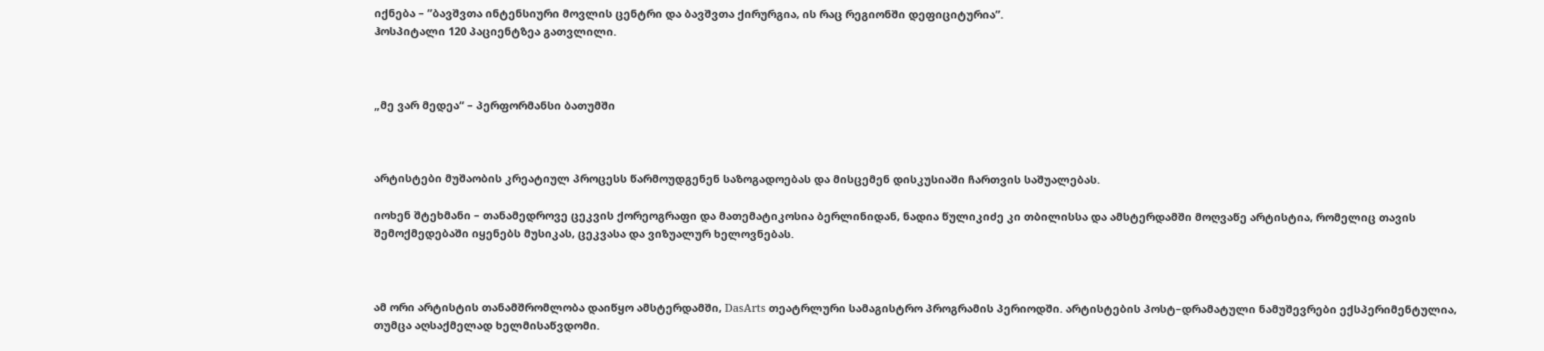იქნება – ”ბავშვთა ინტენსიური მოვლის ცენტრი და ბავშვთა ქირურგია, ის რაც რეგიონში დეფიციტურია”.
ჰოსპიტალი 120 პაციენტზეა გათვლილი.



„მე ვარ მედეა“ – პერფორმანსი ბათუმში



არტისტები მუშაობის კრეატიულ პროცესს წარმოუდგენენ საზოგადოებას და მისცემენ დისკუსიაში ჩართვის საშუალებას.

იოხენ შტეხმანი – თანამედროვე ცეკვის ქორეოგრაფი და მათემატიკოსია ბერლინიდან, ნადია წულიკიძე კი თბილისსა და ამსტერდამში მოღვაწე არტისტია, რომელიც თავის შემოქმედებაში იყენებს მუსიკას, ცეკვასა და ვიზუალურ ხელოვნებას.



ამ ორი არტისტის თანამშრომლობა დაიწყო ამსტერდამში, DasArts თეატრლური სამაგისტრო პროგრამის პერიოდში. არტისტების პოსტ–დრამატული ნამუშევრები ექსპერიმენტულია, თუმცა აღსაქმელად ხელმისაწვდომი.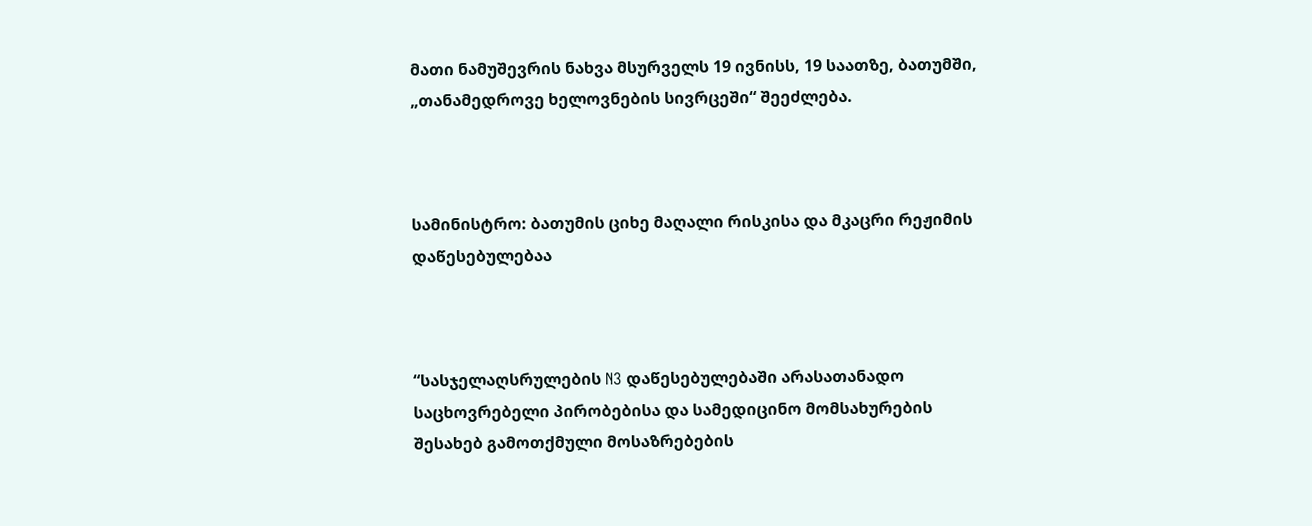მათი ნამუშევრის ნახვა მსურველს 19 ივნისს, 19 საათზე, ბათუმში, „თანამედროვე ხელოვნების სივრცეში“ შეეძლება.



სამინისტრო: ბათუმის ციხე მაღალი რისკისა და მკაცრი რეჟიმის დაწესებულებაა



“სასჯელაღსრულების N3 დაწესებულებაში არასათანადო საცხოვრებელი პირობებისა და სამედიცინო მომსახურების შესახებ გამოთქმული მოსაზრებების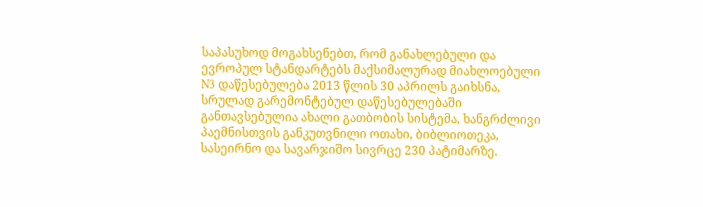საპასუხოდ მოგახსენებთ, რომ განახლებული და ევროპულ სტანდარტებს მაქსიმალურად მიახლოებული N3 დაწესებულება 2013 წლის 30 აპრილს გაიხსნა, სრულად გარემონტებულ დაწესებულებაში განთავსებულია ახალი გათბობის სისტემა, ხანგრძლივი პაემნისთვის განკუთვნილი ოთახი, ბიბლიოთეკა, სასეირნო და სავარჯიშო სივრცე 230 პატიმარზე.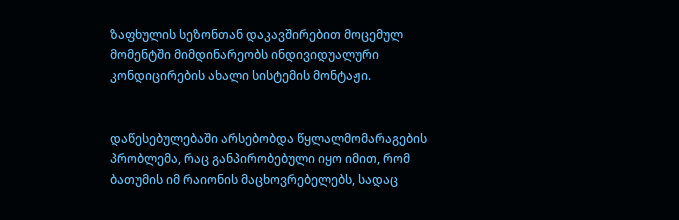ზაფხულის სეზონთან დაკავშირებით მოცემულ მომენტში მიმდინარეობს ინდივიდუალური კონდიცირების ახალი სისტემის მონტაჟი.


დაწესებულებაში არსებობდა წყლალმომარაგების პრობლემა, რაც განპირობებული იყო იმით, რომ ბათუმის იმ რაიონის მაცხოვრებელებს, სადაც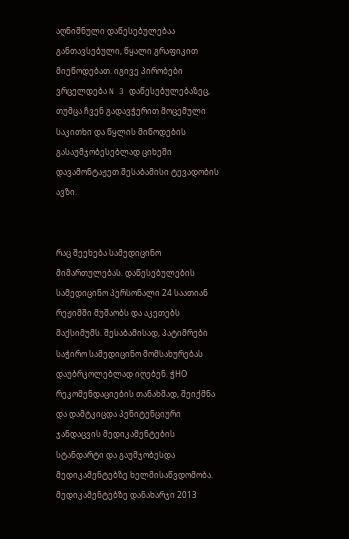აღნიშნული დაწესებულებაა განთავსებული, წყალი გრაფიკით მიეწოდებათ. იგივე პირობები ვრცელდება N 3 დაწესებულებაზეც, თუმცა ჩვენ გადავჭერით მოცემული საკითხი და წყლის მიწოდების გასაუმჯობესებლად ციხეში დავამონტაჟეთ შესაბამისი ტევადობის ავზი.


რაც შეეხება სამედიცინო მიმართულებას. დაწესებულების სამედიცინო პერსონალი 24 საათიან რეჟიმში მუშაობს და აკეთებს მაქსიმუმს. შესაბამისად, პატიმრები საჭირო სამედიცინო მომსახურებას დაუბრკოლებლად იღებენ. ჭHO რეკომენდაციების თანახმად, შეიქმნა და დამტკიცდა პენიტენციური ჯანდაცვის მედიკამენტების სტანდარტი და გაუმჯობესდა მედიკამენტებზე ხელმისაწვდომობა. მედიკამენტებზე დანახარჯი 2013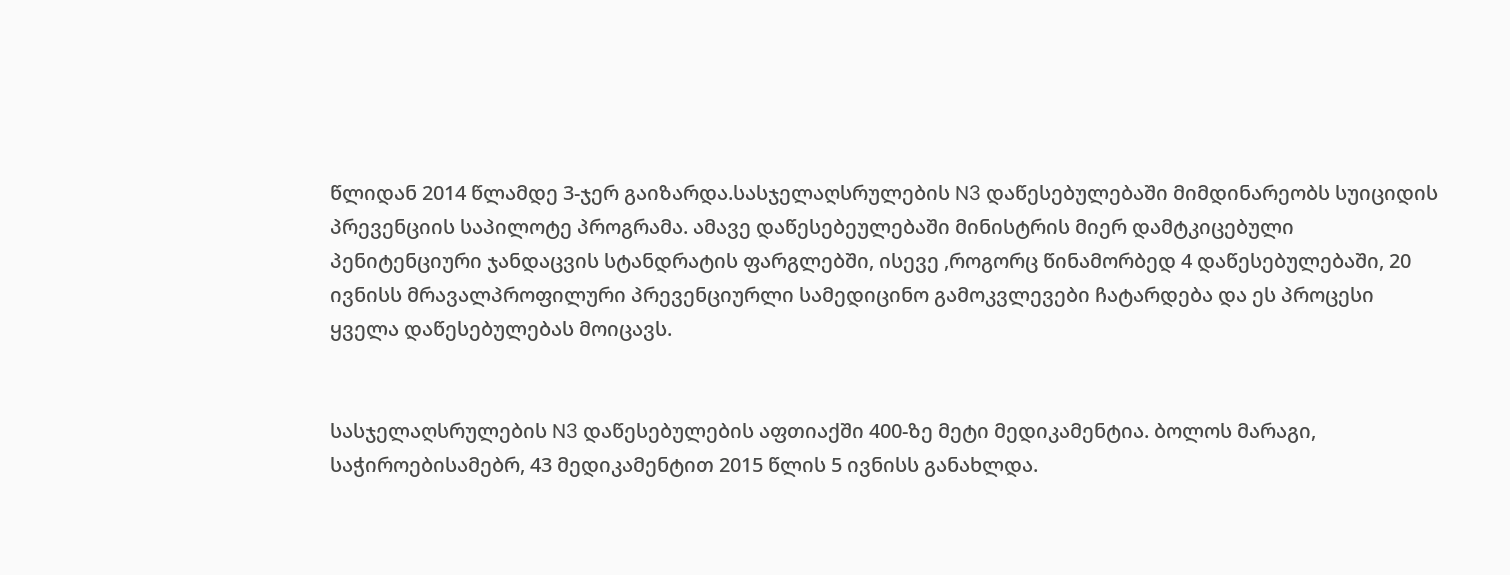წლიდან 2014 წლამდე 3-ჯერ გაიზარდა.სასჯელაღსრულების N3 დაწესებულებაში მიმდინარეობს სუიციდის პრევენციის საპილოტე პროგრამა. ამავე დაწესებეულებაში მინისტრის მიერ დამტკიცებული პენიტენციური ჯანდაცვის სტანდრატის ფარგლებში, ისევე ,როგორც წინამორბედ 4 დაწესებულებაში, 20 ივნისს მრავალპროფილური პრევენციურლი სამედიცინო გამოკვლევები ჩატარდება და ეს პროცესი ყველა დაწესებულებას მოიცავს.


სასჯელაღსრულების N3 დაწესებულების აფთიაქში 400-ზე მეტი მედიკამენტია. ბოლოს მარაგი, საჭიროებისამებრ, 43 მედიკამენტით 2015 წლის 5 ივნისს განახლდა.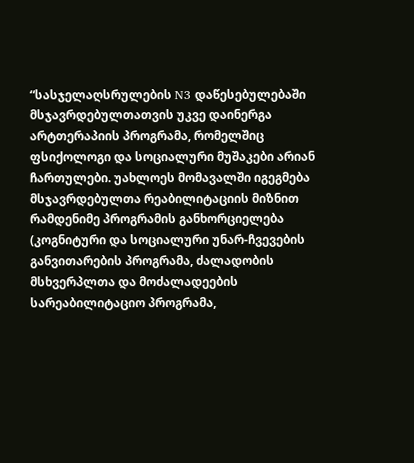“სასჯელაღსრულების N3 დაწესებულებაში მსჯავრდებულთათვის უკვე დაინერგა არტთერაპიის პროგრამა, რომელშიც ფსიქოლოგი და სოციალური მუშაკები არიან ჩართულები. უახლოეს მომავალში იგეგმება მსჯავრდებულთა რეაბილიტაციის მიზნით რამდენიმე პროგრამის განხორციელება (კოგნიტური და სოციალური უნარ-ჩვევების განვითარების პროგრამა, ძალადობის მსხვერპლთა და მოძალადეების სარეაბილიტაციო პროგრამა,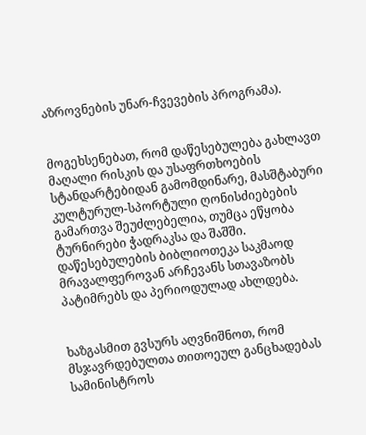აზროვნების უნარ-ჩვევების პროგრამა).


მოგეხსენებათ, რომ დაწესებულება გახლავთ მაღალი რისკის და უსაფრთხოების სტანდარტებიდან გამომდინარე, მასშტაბური კულტურულ-სპორტული ღონისძიებების გამართვა შეუძლებელია, თუმცა ეწყობა ტურნირები ჭადრაკსა და შაშში. დაწესებულების ბიბლიოთეკა საკმაოდ მრავალფეროვან არჩევანს სთავაზობს პატიმრებს და პერიოდულად ახლდება.


ხაზგასმით გვსურს აღვნიშნოთ, რომ მსჯავრდებულთა თითოეულ განცხადებას სამინისტროს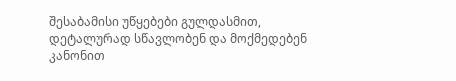შესაბამისი უწყებები გულდასმით, დეტალურად სწავლობენ და მოქმედებენ კანონით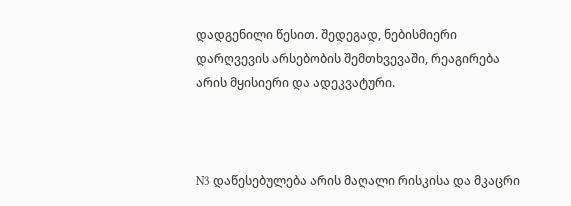დადგენილი წესით. შედეგად, ნებისმიერი დარღვევის არსებობის შემთხვევაში, რეაგირება არის მყისიერი და ადეკვატური.



N3 დაწესებულება არის მაღალი რისკისა და მკაცრი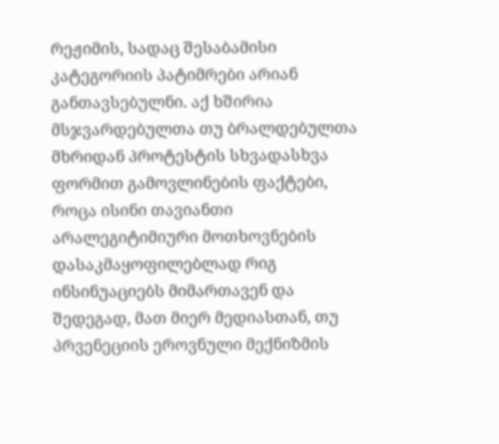რეჟიმის, სადაც შესაბამისი კატეგორიის პატიმრები არიან განთავსებულნი. აქ ხშირია მსჯვარდებულთა თუ ბრალდებულთა მხრიდან პროტესტის სხვადასხვა ფორმით გამოვლინების ფაქტები, როცა ისინი თავიანთი არალეგიტიმიური მოთხოვნების დასაკმაყოფილებლად რიგ ინსინუაციებს მიმართავენ და შედეგად, მათ მიერ მედიასთან, თუ პრვენეციის ეროვნული მექნიზმის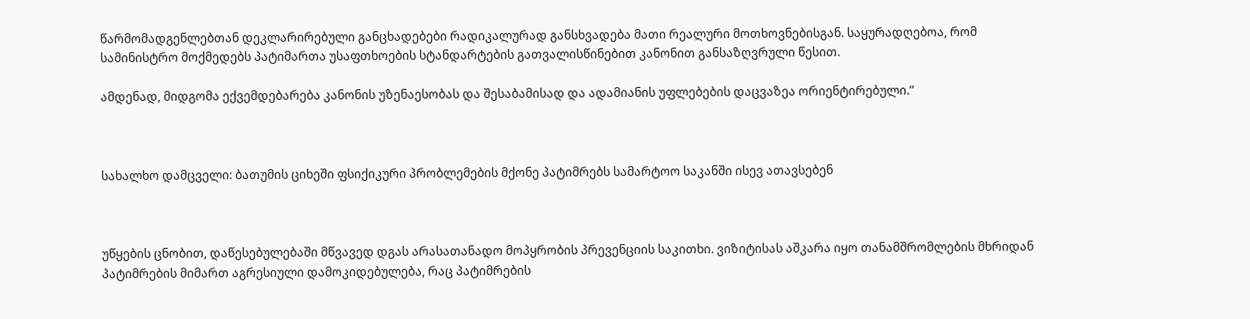წარმომადგენლებთან დეკლარირებული განცხადებები რადიკალურად განსხვადება მათი რეალური მოთხოვნებისგან. საყურადღებოა, რომ სამინისტრო მოქმედებს პატიმართა უსაფთხოების სტანდარტების გათვალისწინებით კანონით განსაზღვრული წესით.

ამდენად, მიდგომა ექვემდებარება კანონის უზენაესობას და შესაბამისად და ადამიანის უფლებების დაცვაზეა ორიენტირებული.”



სახალხო დამცველი: ბათუმის ციხეში ფსიქიკური პრობლემების მქონე პატიმრებს სამარტოო საკანში ისევ ათავსებენ



უწყების ცნობით, დაწესებულებაში მწვავედ დგას არასათანადო მოპყრობის პრევენციის საკითხი. ვიზიტისას აშკარა იყო თანამშრომლების მხრიდან პატიმრების მიმართ აგრესიული დამოკიდებულება, რაც პატიმრების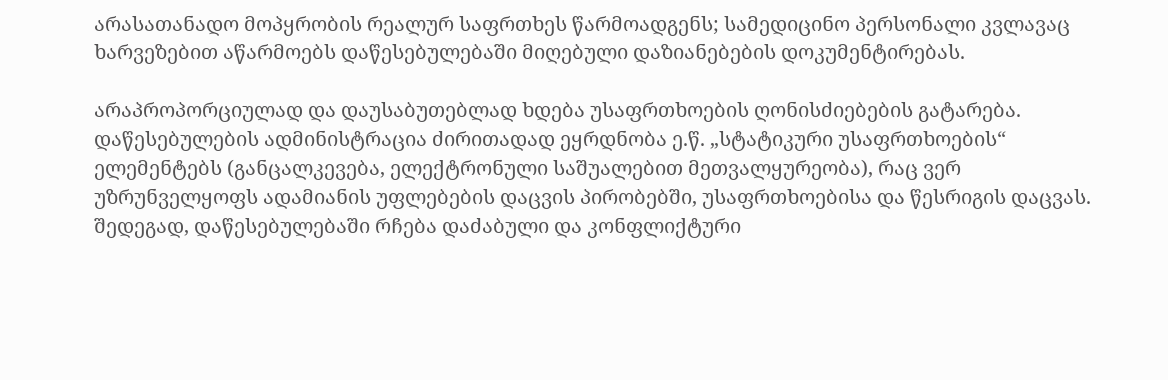არასათანადო მოპყრობის რეალურ საფრთხეს წარმოადგენს; სამედიცინო პერსონალი კვლავაც ხარვეზებით აწარმოებს დაწესებულებაში მიღებული დაზიანებების დოკუმენტირებას.

არაპროპორციულად და დაუსაბუთებლად ხდება უსაფრთხოების ღონისძიებების გატარება. დაწესებულების ადმინისტრაცია ძირითადად ეყრდნობა ე.წ. „სტატიკური უსაფრთხოების“ ელემენტებს (განცალკევება, ელექტრონული საშუალებით მეთვალყურეობა), რაც ვერ უზრუნველყოფს ადამიანის უფლებების დაცვის პირობებში, უსაფრთხოებისა და წესრიგის დაცვას. შედეგად, დაწესებულებაში რჩება დაძაბული და კონფლიქტური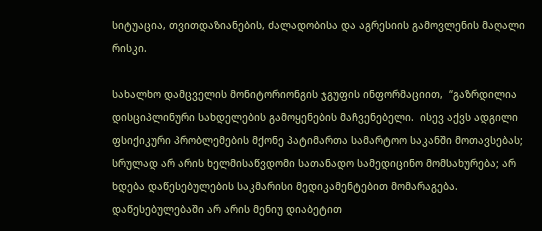სიტუაცია, თვითდაზიანების, ძალადობისა და აგრესიის გამოვლენის მაღალი რისკი.

სახალხო დამცველის მონიტორიონგის ჯგუფის ინფორმაციით,  “გაზრდილია დისციპლინური სახდელების გამოყენების მაჩვენებელი.  ისევ აქვს ადგილი ფსიქიკური პრობლემების მქონე პატიმართა სამარტოო საკანში მოთავსებას; სრულად არ არის ხელმისაწვდომი სათანადო სამედიცინო მომსახურება; არ ხდება დაწესებულების საკმარისი მედიკამენტებით მომარაგება. დაწესებულებაში არ არის მენიუ დიაბეტით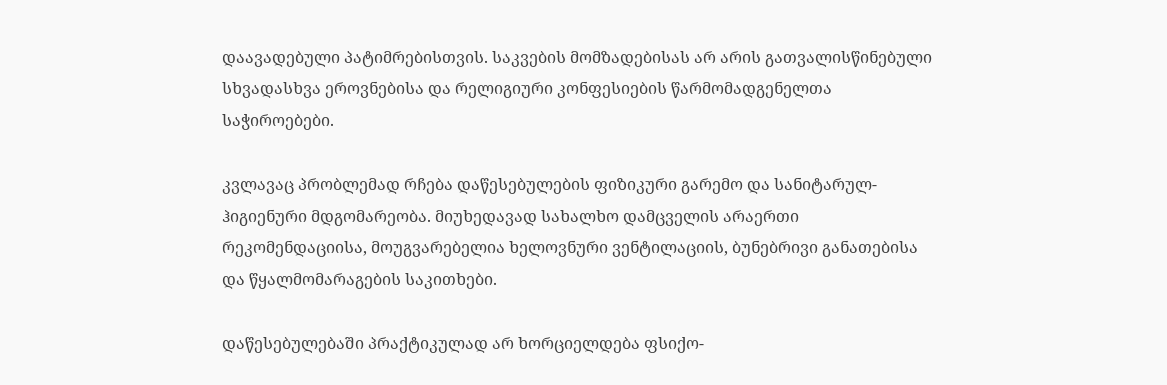დაავადებული პატიმრებისთვის. საკვების მომზადებისას არ არის გათვალისწინებული  სხვადასხვა ეროვნებისა და რელიგიური კონფესიების წარმომადგენელთა საჭიროებები.

კვლავაც პრობლემად რჩება დაწესებულების ფიზიკური გარემო და სანიტარულ-ჰიგიენური მდგომარეობა. მიუხედავად სახალხო დამცველის არაერთი რეკომენდაციისა, მოუგვარებელია ხელოვნური ვენტილაციის, ბუნებრივი განათებისა და წყალმომარაგების საკითხები.

დაწესებულებაში პრაქტიკულად არ ხორციელდება ფსიქო-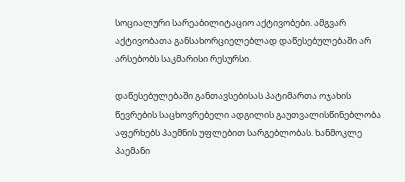სოციალური სარეაბილიტაციო აქტივობები. ამგვარ აქტივობათა განსახორციელებლად დაწესებულებაში არ არსებობს საკმარისი რესურსი.

დაწესებულებაში განთავსებისას პატიმართა ოჯახის წევრების საცხოვრებელი ადგილის გაუთვალისწინებლობა აფერხებს პაემნის უფლებით სარგებლობას. ხანმოკლე პაემანი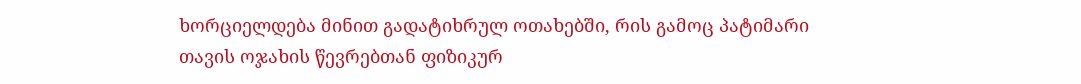ხორციელდება მინით გადატიხრულ ოთახებში, რის გამოც პატიმარი თავის ოჯახის წევრებთან ფიზიკურ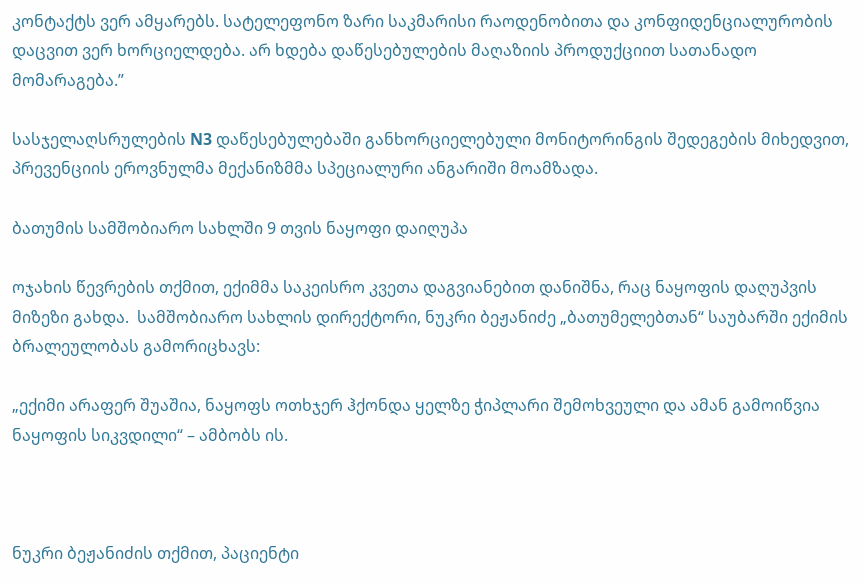კონტაქტს ვერ ამყარებს. სატელეფონო ზარი საკმარისი რაოდენობითა და კონფიდენციალურობის დაცვით ვერ ხორციელდება. არ ხდება დაწესებულების მაღაზიის პროდუქციით სათანადო მომარაგება.”

სასჯელაღსრულების N3 დაწესებულებაში განხორციელებული მონიტორინგის შედეგების მიხედვით, პრევენციის ეროვნულმა მექანიზმმა სპეციალური ანგარიში მოამზადა.

ბათუმის სამშობიარო სახლში 9 თვის ნაყოფი დაიღუპა

ოჯახის წევრების თქმით, ექიმმა საკეისრო კვეთა დაგვიანებით დანიშნა, რაც ნაყოფის დაღუპვის მიზეზი გახდა.  სამშობიარო სახლის დირექტორი, ნუკრი ბეჟანიძე „ბათუმელებთან“ საუბარში ექიმის ბრალეულობას გამორიცხავს:

„ექიმი არაფერ შუაშია, ნაყოფს ოთხჯერ ჰქონდა ყელზე ჭიპლარი შემოხვეული და ამან გამოიწვია ნაყოფის სიკვდილი“ – ამბობს ის.



ნუკრი ბეჟანიძის თქმით, პაციენტი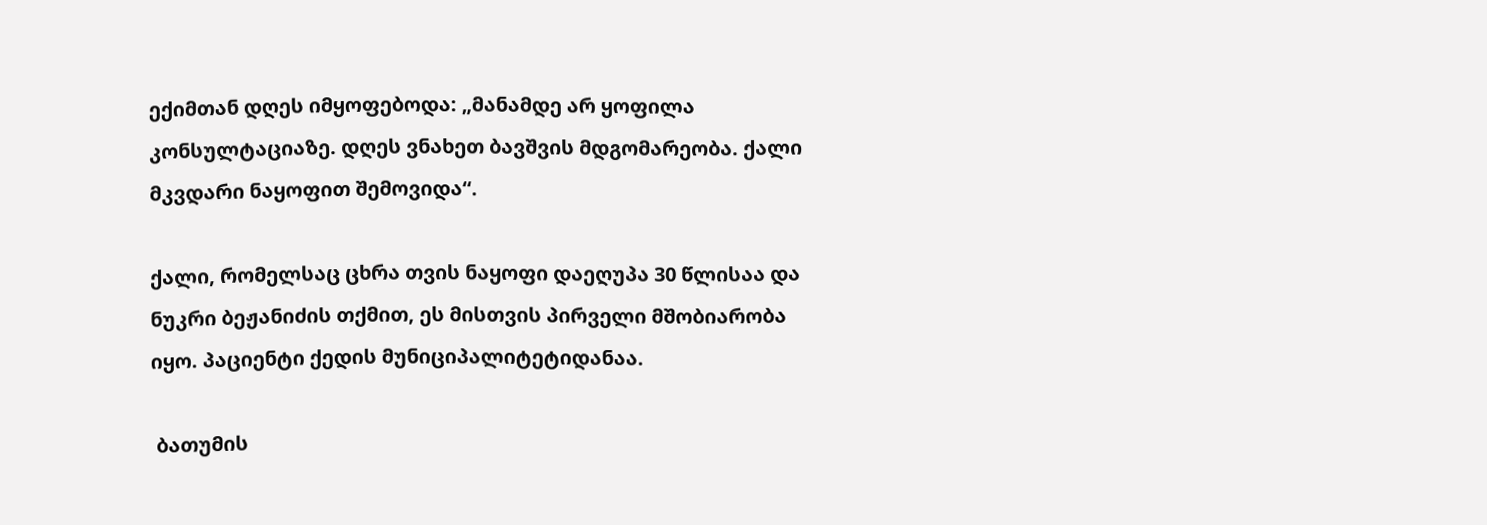ექიმთან დღეს იმყოფებოდა: „მანამდე არ ყოფილა კონსულტაციაზე. დღეს ვნახეთ ბავშვის მდგომარეობა. ქალი მკვდარი ნაყოფით შემოვიდა“.

ქალი, რომელსაც ცხრა თვის ნაყოფი დაეღუპა 30 წლისაა და ნუკრი ბეჟანიძის თქმით, ეს მისთვის პირველი მშობიარობა იყო. პაციენტი ქედის მუნიციპალიტეტიდანაა.

 ბათუმის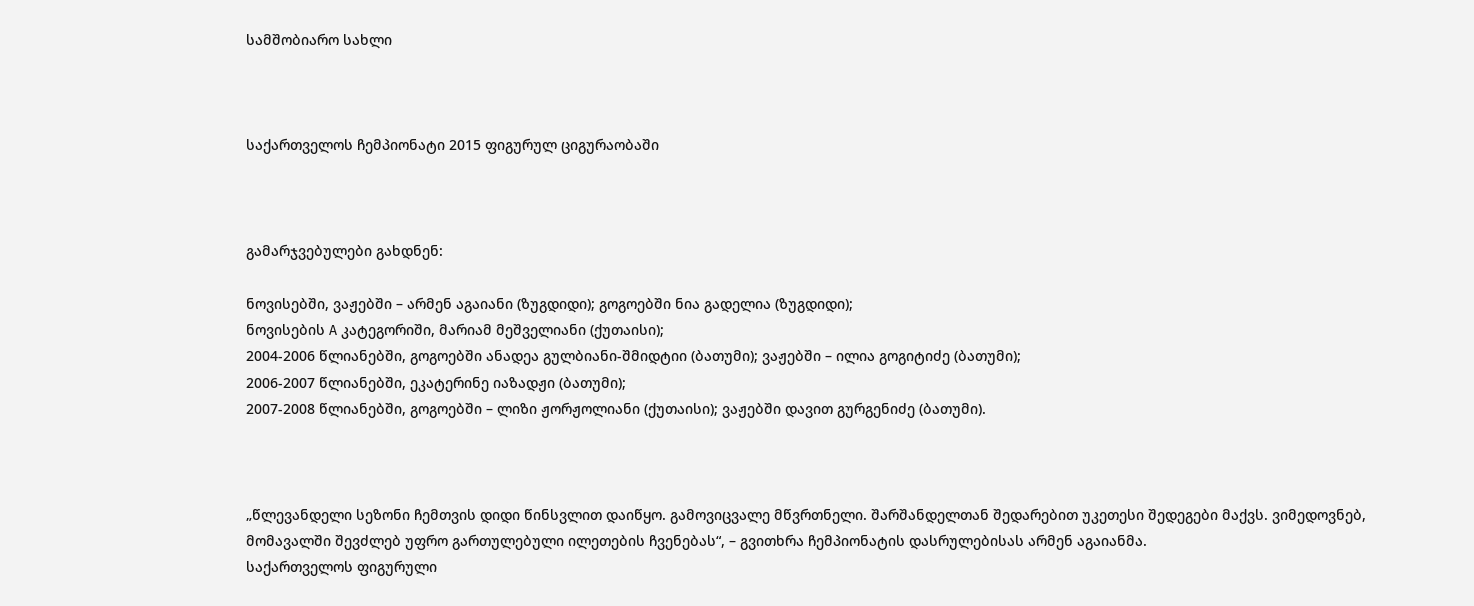სამშობიარო სახლი



საქართველოს ჩემპიონატი 2015 ფიგურულ ციგურაობაში



გამარჯვებულები გახდნენ:

ნოვისებში, ვაჟებში – არმენ აგაიანი (ზუგდიდი); გოგოებში ნია გადელია (ზუგდიდი);
ნოვისების A კატეგორიში, მარიამ მეშველიანი (ქუთაისი);
2004-2006 წლიანებში, გოგოებში ანადეა გულბიანი-შმიდტიი (ბათუმი); ვაჟებში – ილია გოგიტიძე (ბათუმი);
2006-2007 წლიანებში, ეკატერინე იაზადჟი (ბათუმი);
2007-2008 წლიანებში, გოგოებში – ლიზი ჟორჟოლიანი (ქუთაისი); ვაჟებში დავით გურგენიძე (ბათუმი).



„წლევანდელი სეზონი ჩემთვის დიდი წინსვლით დაიწყო. გამოვიცვალე მწვრთნელი. შარშანდელთან შედარებით უკეთესი შედეგები მაქვს. ვიმედოვნებ, მომავალში შევძლებ უფრო გართულებული ილეთების ჩვენებას“, – გვითხრა ჩემპიონატის დასრულებისას არმენ აგაიანმა.
საქართველოს ფიგურული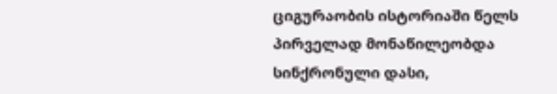ციგურაობის ისტორიაში წელს პირველად მონაწილეობდა სინქრონული დასი,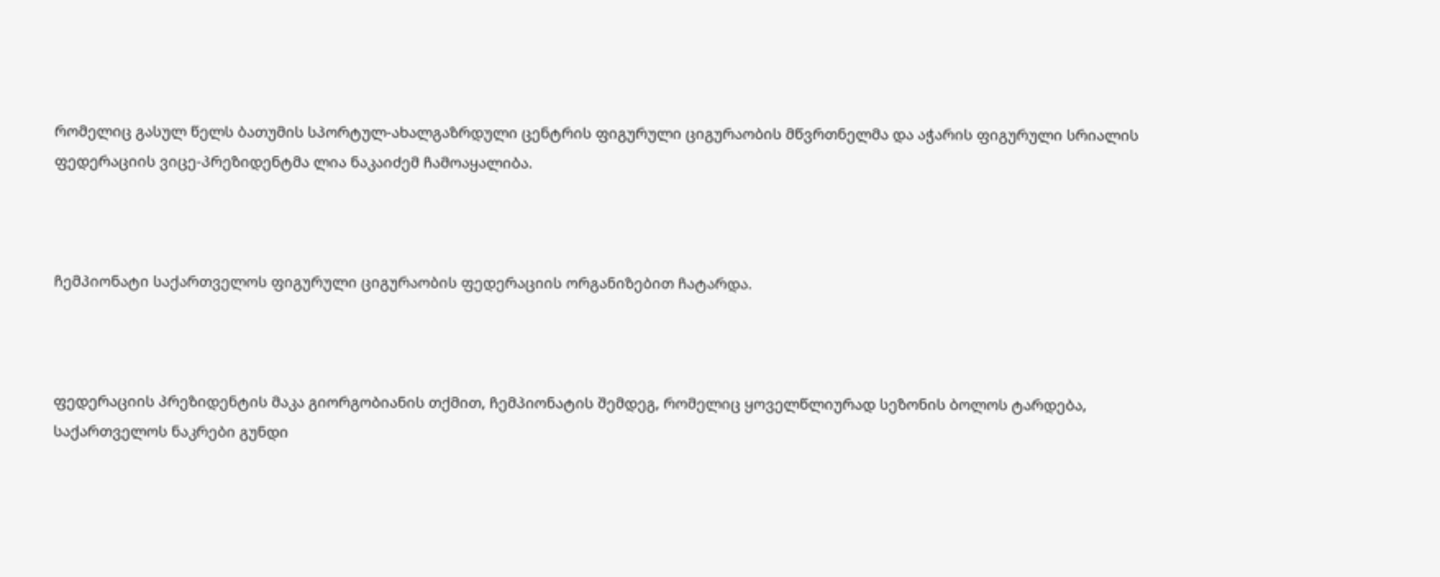რომელიც გასულ წელს ბათუმის სპორტულ-ახალგაზრდული ცენტრის ფიგურული ციგურაობის მწვრთნელმა და აჭარის ფიგურული სრიალის ფედერაციის ვიცე-პრეზიდენტმა ლია ნაკაიძემ ჩამოაყალიბა.



ჩემპიონატი საქართველოს ფიგურული ციგურაობის ფედერაციის ორგანიზებით ჩატარდა.



ფედერაციის პრეზიდენტის მაკა გიორგობიანის თქმით, ჩემპიონატის შემდეგ, რომელიც ყოველწლიურად სეზონის ბოლოს ტარდება, საქართველოს ნაკრები გუნდი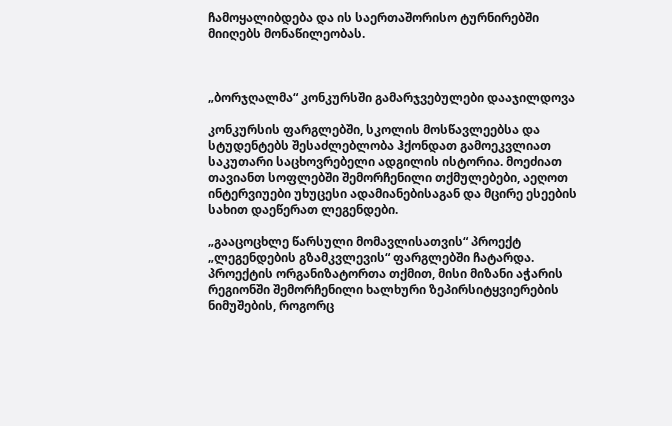ჩამოყალიბდება და ის საერთაშორისო ტურნირებში მიიღებს მონაწილეობას.



„ბორჯღალმა“ კონკურსში გამარჯვებულები დააჯილდოვა

კონკურსის ფარგლებში, სკოლის მოსწავლეებსა და სტუდენტებს შესაძლებლობა ჰქონდათ გამოეკვლიათ საკუთარი საცხოვრებელი ადგილის ისტორია. მოეძიათ თავიანთ სოფლებში შემორჩენილი თქმულებები, აეღოთ ინტერვიუები უხუცესი ადამიანებისაგან და მცირე ესეების სახით დაეწერათ ლეგენდები.

„გააცოცხლე წარსული მომავლისათვის“ პროექტ „ლეგენდების გზამკვლევის“ ფარგლებში ჩატარდა.  პროექტის ორგანიზატორთა თქმით, მისი მიზანი აჭარის რეგიონში შემორჩენილი ხალხური ზეპირსიტყვიერების ნიმუშების, როგორც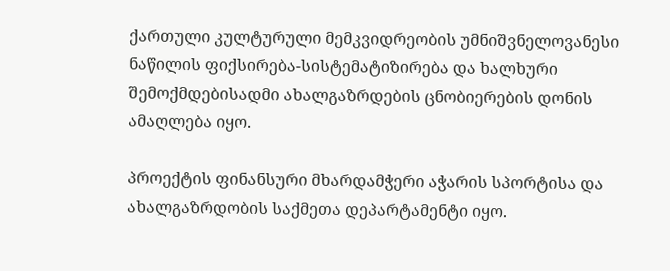ქართული კულტურული მემკვიდრეობის უმნიშვნელოვანესი ნაწილის ფიქსირება-სისტემატიზირება და ხალხური შემოქმდებისადმი ახალგაზრდების ცნობიერების დონის ამაღლება იყო.

პროექტის ფინანსური მხარდამჭერი აჭარის სპორტისა და ახალგაზრდობის საქმეთა დეპარტამენტი იყო.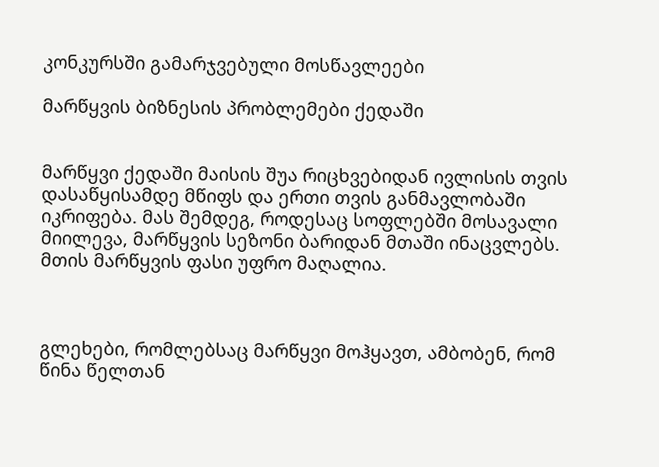კონკურსში გამარჯვებული მოსწავლეები

მარწყვის ბიზნესის პრობლემები ქედაში


მარწყვი ქედაში მაისის შუა რიცხვებიდან ივლისის თვის დასაწყისამდე მწიფს და ერთი თვის განმავლობაში იკრიფება. მას შემდეგ, როდესაც სოფლებში მოსავალი მიილევა, მარწყვის სეზონი ბარიდან მთაში ინაცვლებს. მთის მარწყვის ფასი უფრო მაღალია.



გლეხები, რომლებსაც მარწყვი მოჰყავთ, ამბობენ, რომ წინა წელთან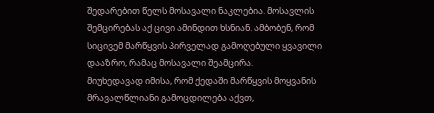შედარებით წელს მოსავალი ნაკლებია. მოსავლის შემცირებას აქ ცივი ამინდით ხსნიან. ამბობენ, რომ სიცივემ მარწყვის პირველად გამოღებული ყვავილი დააზრო, რამაც მოსავალი შეამცირა.
მიუხედავად იმისა, რომ ქედაში მარწყვის მოყვანის მრავალწლიანი გამოცდილება აქვთ,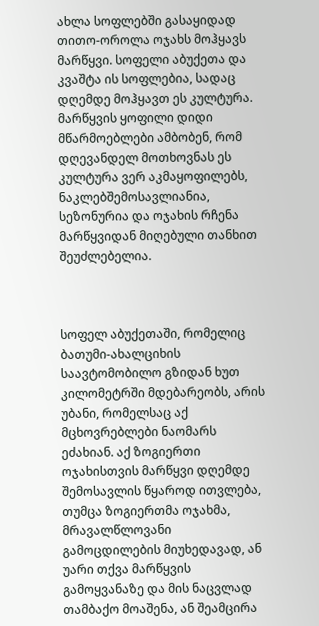ახლა სოფლებში გასაყიდად თითო-ოროლა ოჯახს მოჰყავს მარწყვი. სოფელი აბუქეთა და კვაშტა ის სოფლებია, სადაც დღემდე მოჰყავთ ეს კულტურა. მარწყვის ყოფილი დიდი მწარმოებლები ამბობენ, რომ დღევანდელ მოთხოვნას ეს კულტურა ვერ აკმაყოფილებს, ნაკლებშემოსავლიანია, სეზონურია და ოჯახის რჩენა მარწყვიდან მიღებული თანხით შეუძლებელია.



სოფელ აბუქეთაში, რომელიც ბათუმი-ახალციხის საავტომობილო გზიდან ხუთ კილომეტრში მდებარეობს, არის უბანი, რომელსაც აქ მცხოვრებლები ნაომარს ეძახიან. აქ ზოგიერთი ოჯახისთვის მარწყვი დღემდე შემოსავლის წყაროდ ითვლება, თუმცა ზოგიერთმა ოჯახმა, მრავალწლოვანი გამოცდილების მიუხედავად, ან უარი თქვა მარწყვის გამოყვანაზე და მის ნაცვლად თამბაქო მოაშენა, ან შეამცირა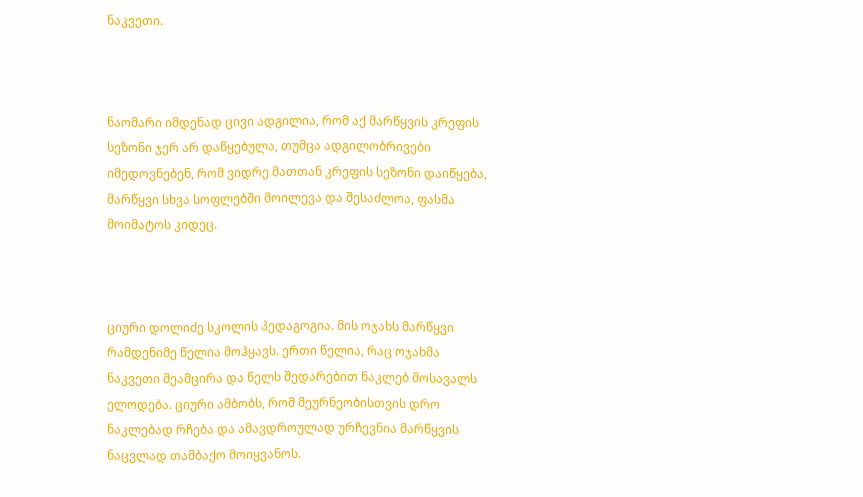ნაკვეთი.



ნაომარი იმდენად ცივი ადგილია, რომ აქ მარწყვის კრეფის სეზონი ჯერ არ დაწყებულა, თუმცა ადგილობრივები იმედოვნებენ, რომ ვიდრე მათთან კრეფის სეზონი დაიწყება, მარწყვი სხვა სოფლებში მოილევა და შესაძლოა, ფასმა მოიმატოს კიდეც.



ციური დოლიძე სკოლის პედაგოგია. მის ოჯახს მარწყვი რამდენიმე წელია მოჰყავს. ერთი წელია, რაც ოჯახმა ნაკვეთი შეამცირა და წელს შედარებით ნაკლებ მოსავალს ელოდება. ციური ამბობს, რომ მეურნეობისთვის დრო ნაკლებად რჩება და ამავდროულად ურჩევნია მარწყვის ნაცვლად თამბაქო მოიყვანოს.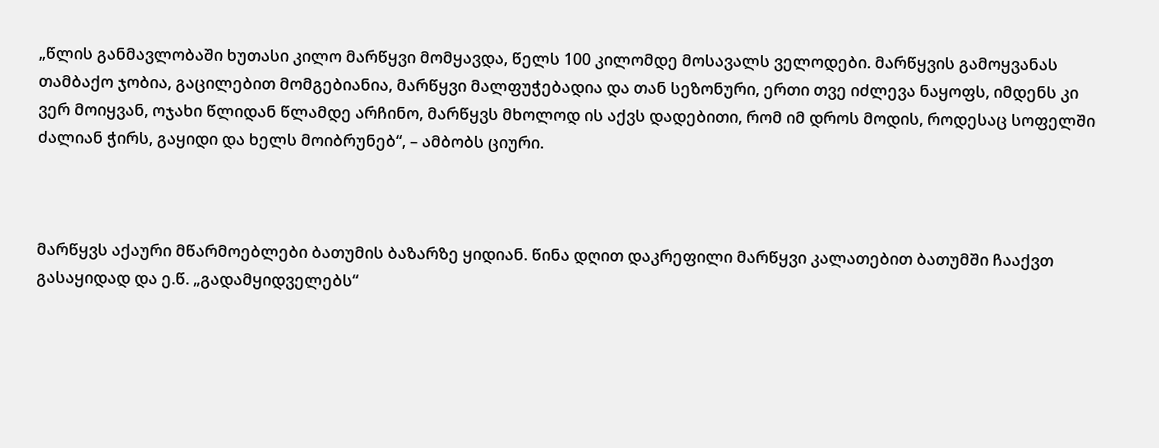„წლის განმავლობაში ხუთასი კილო მარწყვი მომყავდა, წელს 100 კილომდე მოსავალს ველოდები. მარწყვის გამოყვანას თამბაქო ჯობია, გაცილებით მომგებიანია, მარწყვი მალფუჭებადია და თან სეზონური, ერთი თვე იძლევა ნაყოფს, იმდენს კი ვერ მოიყვან, ოჯახი წლიდან წლამდე არჩინო, მარწყვს მხოლოდ ის აქვს დადებითი, რომ იმ დროს მოდის, როდესაც სოფელში ძალიან ჭირს, გაყიდი და ხელს მოიბრუნებ“, – ამბობს ციური.



მარწყვს აქაური მწარმოებლები ბათუმის ბაზარზე ყიდიან. წინა დღით დაკრეფილი მარწყვი კალათებით ბათუმში ჩააქვთ გასაყიდად და ე.წ. „გადამყიდველებს“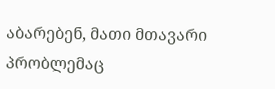აბარებენ, მათი მთავარი პრობლემაც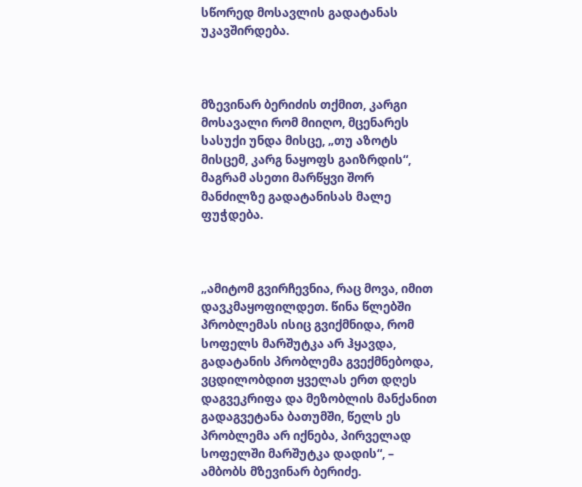სწორედ მოსავლის გადატანას უკავშირდება.



მზევინარ ბერიძის თქმით, კარგი მოსავალი რომ მიიღო, მცენარეს სასუქი უნდა მისცე, „თუ აზოტს მისცემ, კარგ ნაყოფს გაიზრდის“, მაგრამ ასეთი მარწყვი შორ მანძილზე გადატანისას მალე ფუჭდება.



„ამიტომ გვირჩევნია, რაც მოვა, იმით დავკმაყოფილდეთ. წინა წლებში პრობლემას ისიც გვიქმნიდა, რომ სოფელს მარშუტკა არ ჰყავდა, გადატანის პრობლემა გვექმნებოდა, ვცდილობდით ყველას ერთ დღეს დაგვეკრიფა და მეზობლის მანქანით გადაგვეტანა ბათუმში, წელს ეს პრობლემა არ იქნება, პირველად სოფელში მარშუტკა დადის“, – ამბობს მზევინარ ბერიძე.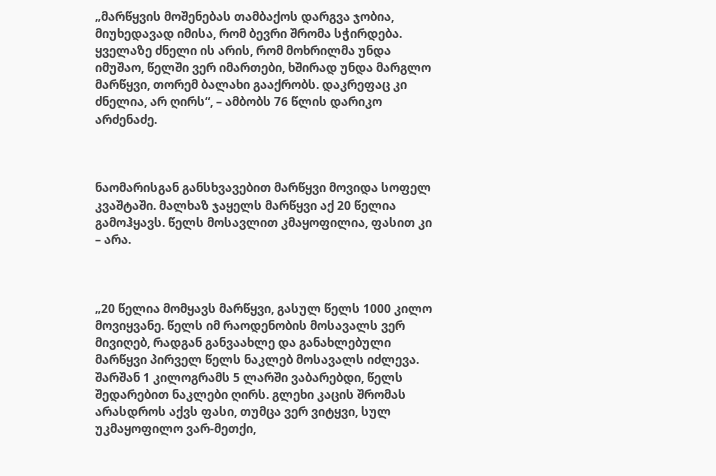„მარწყვის მოშენებას თამბაქოს დარგვა ჯობია, მიუხედავად იმისა, რომ ბევრი შრომა სჭირდება. ყველაზე ძნელი ის არის, რომ მოხრილმა უნდა იმუშაო, წელში ვერ იმართები, ხშირად უნდა მარგლო მარწყვი, თორემ ბალახი გააქრობს. დაკრეფაც კი ძნელია, არ ღირს“, – ამბობს 76 წლის დარიკო არძენაძე.



ნაომარისგან განსხვავებით მარწყვი მოვიდა სოფელ კვაშტაში. მალხაზ ჯაყელს მარწყვი აქ 20 წელია გამოჰყავს. წელს მოსავლით კმაყოფილია, ფასით კი – არა.



„20 წელია მომყავს მარწყვი, გასულ წელს 1000 კილო მოვიყვანე. წელს იმ რაოდენობის მოსავალს ვერ მივიღებ, რადგან განვაახლე და განახლებული მარწყვი პირველ წელს ნაკლებ მოსავალს იძლევა. შარშან 1 კილოგრამს 5 ლარში ვაბარებდი, წელს შედარებით ნაკლები ღირს. გლეხი კაცის შრომას არასდროს აქვს ფასი, თუმცა ვერ ვიტყვი, სულ უკმაყოფილო ვარ-მეთქი,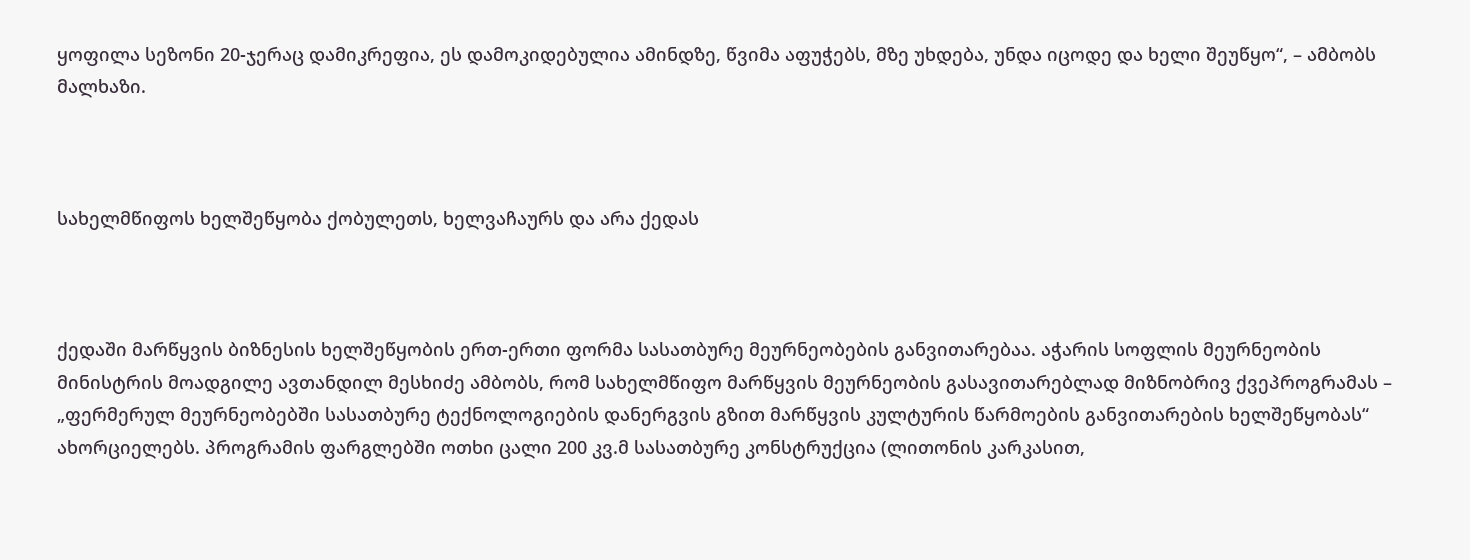ყოფილა სეზონი 20-ჯერაც დამიკრეფია, ეს დამოკიდებულია ამინდზე, წვიმა აფუჭებს, მზე უხდება, უნდა იცოდე და ხელი შეუწყო“, – ამბობს მალხაზი.



სახელმწიფოს ხელშეწყობა ქობულეთს, ხელვაჩაურს და არა ქედას



ქედაში მარწყვის ბიზნესის ხელშეწყობის ერთ-ერთი ფორმა სასათბურე მეურნეობების განვითარებაა. აჭარის სოფლის მეურნეობის მინისტრის მოადგილე ავთანდილ მესხიძე ამბობს, რომ სახელმწიფო მარწყვის მეურნეობის გასავითარებლად მიზნობრივ ქვეპროგრამას –  „ფერმერულ მეურნეობებში სასათბურე ტექნოლოგიების დანერგვის გზით მარწყვის კულტურის წარმოების განვითარების ხელშეწყობას“ ახორციელებს. პროგრამის ფარგლებში ოთხი ცალი 200 კვ.მ სასათბურე კონსტრუქცია (ლითონის კარკასით,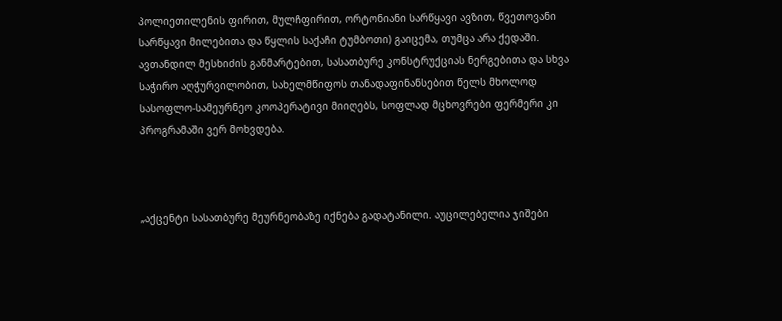პოლიეთილენის ფირით, მულჩფირით, ორტონიანი სარწყავი ავზით, წვეთოვანი სარწყავი მილებითა და წყლის საქაჩი ტუმბოთი) გაიცემა, თუმცა არა ქედაში. ავთანდილ მესხიძის განმარტებით, სასათბურე კონსტრუქციას ნერგებითა და სხვა საჭირო აღჭურვილობით, სახელმწიფოს თანადაფინანსებით წელს მხოლოდ სასოფლო-სამეურნეო კოოპერატივი მიიღებს, სოფლად მცხოვრები ფერმერი კი პროგრამაში ვერ მოხვდება.



„აქცენტი სასათბურე მეურნეობაზე იქნება გადატანილი. აუცილებელია ჯიშები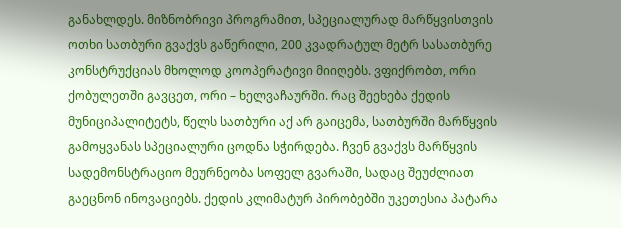განახლდეს. მიზნობრივი პროგრამით, სპეციალურად მარწყვისთვის ოთხი სათბური გვაქვს გაწერილი, 200 კვადრატულ მეტრ სასათბურე კონსტრუქციას მხოლოდ კოოპერატივი მიიღებს. ვფიქრობთ, ორი ქობულეთში გავცეთ, ორი – ხელვაჩაურში. რაც შეეხება ქედის მუნიციპალიტეტს, წელს სათბური აქ არ გაიცემა, სათბურში მარწყვის გამოყვანას სპეციალური ცოდნა სჭირდება. ჩვენ გვაქვს მარწყვის სადემონსტრაციო მეურნეობა სოფელ გვარაში, სადაც შეუძლიათ გაეცნონ ინოვაციებს. ქედის კლიმატურ პირობებში უკეთესია პატარა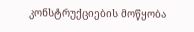კონსტრუქციების მოწყობა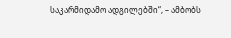საკარმიდამო ადგილებში“, – ამბობს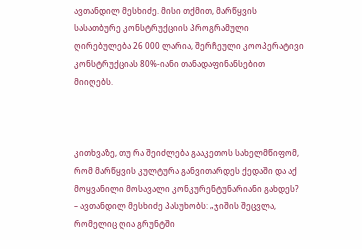ავთანდილ მესხიძე. მისი თქმით, მარწყვის სასათბურე კონსტრუქციის პროგრამული ღირებულება 26 000 ლარია, შერჩეული კოოპერატივი კონსტრუქციას 80%-იანი თანადაფინანსებით მიიღებს.



კითხვაზე, თუ რა შეიძლება გააკეთოს სახელმწიფომ, რომ მარწყვის კულტურა განვითარდეს ქედაში და აქ მოყვანილი მოსავალი კონკურენტუნარიანი გახდეს? – ავთანდილ მესხიძე პასუხობს: „ჯიშის შეცვლა, რომელიც ღია გრუნტში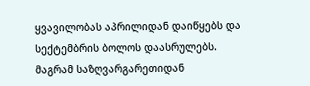ყვავილობას აპრილიდან დაიწყებს და სექტემბრის ბოლოს დაასრულებს. მაგრამ საზღვარგარეთიდან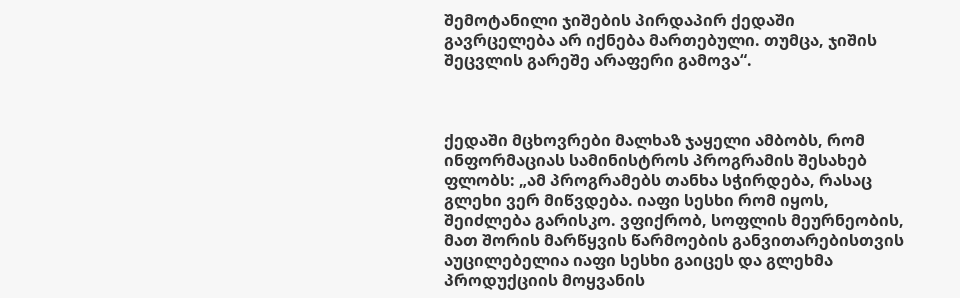შემოტანილი ჯიშების პირდაპირ ქედაში გავრცელება არ იქნება მართებული. თუმცა, ჯიშის შეცვლის გარეშე არაფერი გამოვა“.



ქედაში მცხოვრები მალხაზ ჯაყელი ამბობს, რომ ინფორმაციას სამინისტროს პროგრამის შესახებ ფლობს: „ამ პროგრამებს თანხა სჭირდება, რასაც გლეხი ვერ მიწვდება. იაფი სესხი რომ იყოს, შეიძლება გარისკო. ვფიქრობ, სოფლის მეურნეობის, მათ შორის მარწყვის წარმოების განვითარებისთვის აუცილებელია იაფი სესხი გაიცეს და გლეხმა პროდუქციის მოყვანის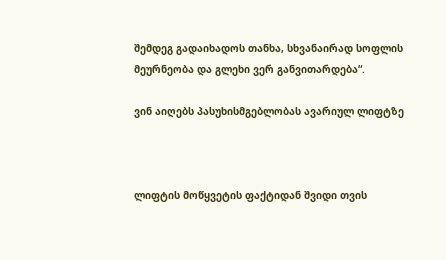შემდეგ გადაიხადოს თანხა, სხვანაირად სოფლის მეურნეობა და გლეხი ვერ განვითარდება“.

ვინ აიღებს პასუხისმგებლობას ავარიულ ლიფტზე



ლიფტის მოწყვეტის ფაქტიდან შვიდი თვის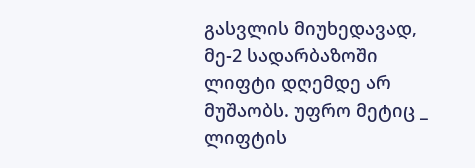გასვლის მიუხედავად, მე-2 სადარბაზოში ლიფტი დღემდე არ მუშაობს. უფრო მეტიც _ ლიფტის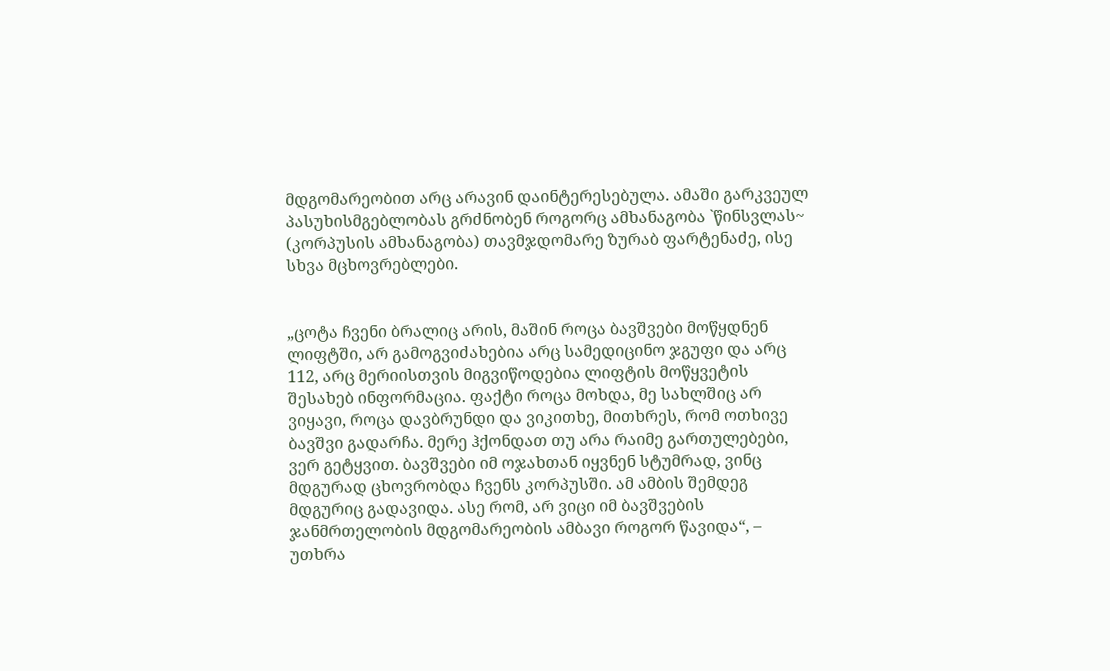მდგომარეობით არც არავინ დაინტერესებულა. ამაში გარკვეულ პასუხისმგებლობას გრძნობენ როგორც ამხანაგობა `წინსვლას~ (კორპუსის ამხანაგობა) თავმჯდომარე ზურაბ ფარტენაძე, ისე სხვა მცხოვრებლები.


„ცოტა ჩვენი ბრალიც არის, მაშინ როცა ბავშვები მოწყდნენ ლიფტში, არ გამოგვიძახებია არც სამედიცინო ჯგუფი და არც 112, არც მერიისთვის მიგვიწოდებია ლიფტის მოწყვეტის შესახებ ინფორმაცია. ფაქტი როცა მოხდა, მე სახლშიც არ ვიყავი, როცა დავბრუნდი და ვიკითხე, მითხრეს, რომ ოთხივე ბავშვი გადარჩა. მერე ჰქონდათ თუ არა რაიმე გართულებები, ვერ გეტყვით. ბავშვები იმ ოჯახთან იყვნენ სტუმრად, ვინც მდგურად ცხოვრობდა ჩვენს კორპუსში. ამ ამბის შემდეგ მდგურიც გადავიდა. ასე რომ, არ ვიცი იმ ბავშვების ჯანმრთელობის მდგომარეობის ამბავი როგორ წავიდა“, – უთხრა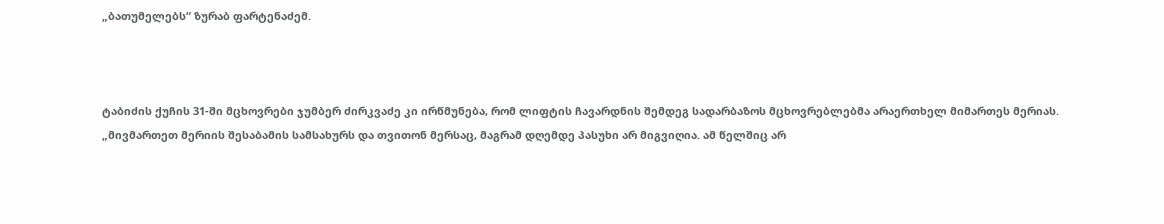„ბათუმელებს“ ზურაბ ფარტენაძემ.



ტაბიძის ქუჩის 31-ში მცხოვრები ჯუმბერ ძირკვაძე კი ირწმუნება, რომ ლიფტის ჩავარდნის შემდეგ სადარბაზოს მცხოვრებლებმა არაერთხელ მიმართეს მერიას. „მივმართეთ მერიის შესაბამის სამსახურს და თვითონ მერსაც, მაგრამ დღემდე პასუხი არ მიგვიღია. ამ წელშიც არ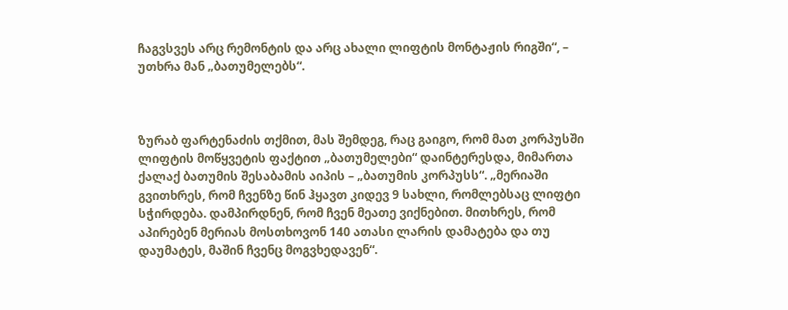ჩაგვსვეს არც რემონტის და არც ახალი ლიფტის მონტაჟის რიგში“, – უთხრა მან „ბათუმელებს“.



ზურაბ ფარტენაძის თქმით, მას შემდეგ, რაც გაიგო, რომ მათ კორპუსში ლიფტის მოწყვეტის ფაქტით „ბათუმელები“ დაინტერესდა, მიმართა ქალაქ ბათუმის შესაბამის აიპის – „ბათუმის კორპუსს“. „მერიაში გვითხრეს, რომ ჩვენზე წინ ჰყავთ კიდევ 9 სახლი, რომლებსაც ლიფტი სჭირდება. დამპირდნენ, რომ ჩვენ მეათე ვიქნებით. მითხრეს, რომ აპირებენ მერიას მოსთხოვონ 140 ათასი ლარის დამატება და თუ დაუმატეს, მაშინ ჩვენც მოგვხედავენ“.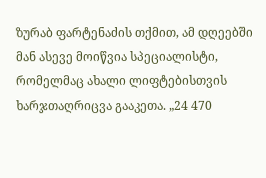ზურაბ ფარტენაძის თქმით, ამ დღეებში მან ასევე მოიწვია სპეციალისტი, რომელმაც ახალი ლიფტებისთვის ხარჯთაღრიცვა გააკეთა. „24 470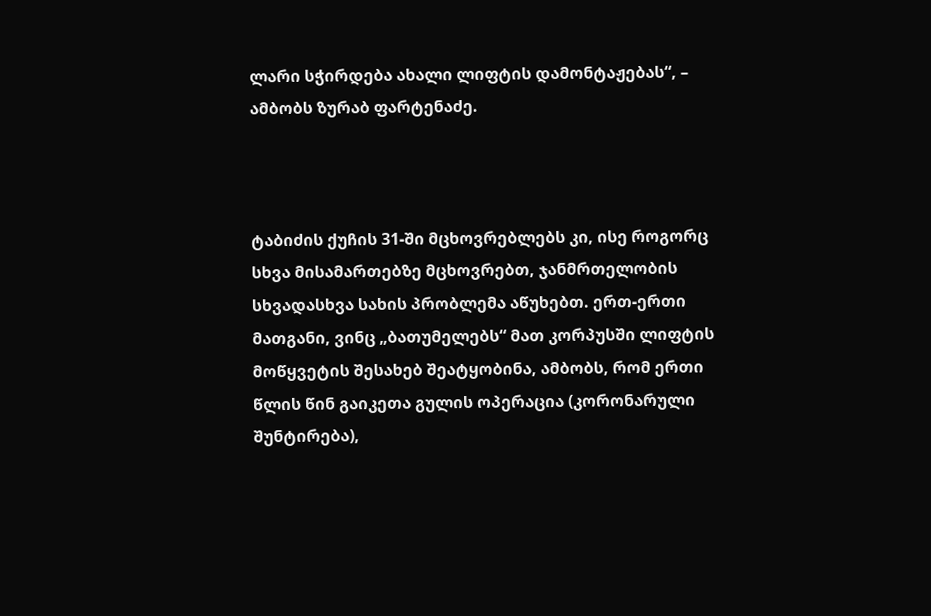ლარი სჭირდება ახალი ლიფტის დამონტაჟებას“, – ამბობს ზურაბ ფარტენაძე.



ტაბიძის ქუჩის 31-ში მცხოვრებლებს კი, ისე როგორც სხვა მისამართებზე მცხოვრებთ, ჯანმრთელობის სხვადასხვა სახის პრობლემა აწუხებთ. ერთ-ერთი მათგანი, ვინც „ბათუმელებს“ მათ კორპუსში ლიფტის მოწყვეტის შესახებ შეატყობინა, ამბობს, რომ ერთი წლის წინ გაიკეთა გულის ოპერაცია (კორონარული შუნტირება),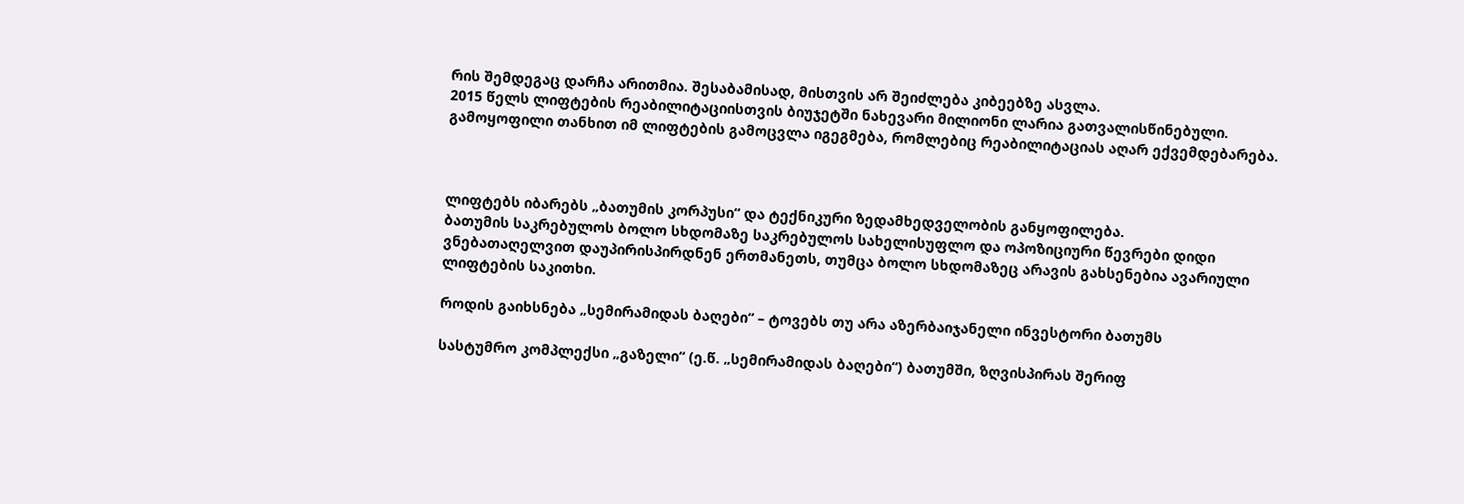რის შემდეგაც დარჩა არითმია. შესაბამისად, მისთვის არ შეიძლება კიბეებზე ასვლა.
2015 წელს ლიფტების რეაბილიტაციისთვის ბიუჯეტში ნახევარი მილიონი ლარია გათვალისწინებული. გამოყოფილი თანხით იმ ლიფტების გამოცვლა იგეგმება, რომლებიც რეაბილიტაციას აღარ ექვემდებარება.



ლიფტებს იბარებს „ბათუმის კორპუსი“ და ტექნიკური ზედამხედველობის განყოფილება.
ბათუმის საკრებულოს ბოლო სხდომაზე საკრებულოს სახელისუფლო და ოპოზიციური წევრები დიდი ვნებათაღელვით დაუპირისპირდნენ ერთმანეთს, თუმცა ბოლო სხდომაზეც არავის გახსენებია ავარიული ლიფტების საკითხი.

როდის გაიხსნება „სემირამიდას ბაღები“ – ტოვებს თუ არა აზერბაიჯანელი ინვესტორი ბათუმს

სასტუმრო კომპლექსი „გაზელი“ (ე.წ. „სემირამიდას ბაღები“) ბათუმში, ზღვისპირას შერიფ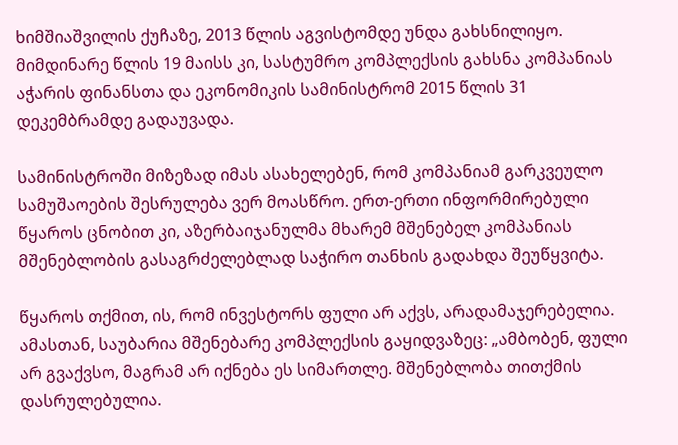ხიმშიაშვილის ქუჩაზე, 2013 წლის აგვისტომდე უნდა გახსნილიყო. მიმდინარე წლის 19 მაისს კი, სასტუმრო კომპლექსის გახსნა კომპანიას აჭარის ფინანსთა და ეკონომიკის სამინისტრომ 2015 წლის 31 დეკემბრამდე გადაუვადა.

სამინისტროში მიზეზად იმას ასახელებენ, რომ კომპანიამ გარკვეულო სამუშაოების შესრულება ვერ მოასწრო. ერთ-ერთი ინფორმირებული წყაროს ცნობით კი, აზერბაიჯანულმა მხარემ მშენებელ კომპანიას მშენებლობის გასაგრძელებლად საჭირო თანხის გადახდა შეუწყვიტა.

წყაროს თქმით, ის, რომ ინვესტორს ფული არ აქვს, არადამაჯერებელია. ამასთან, საუბარია მშენებარე კომპლექსის გაყიდვაზეც: „ამბობენ, ფული არ გვაქვსო, მაგრამ არ იქნება ეს სიმართლე. მშენებლობა თითქმის დასრულებულია.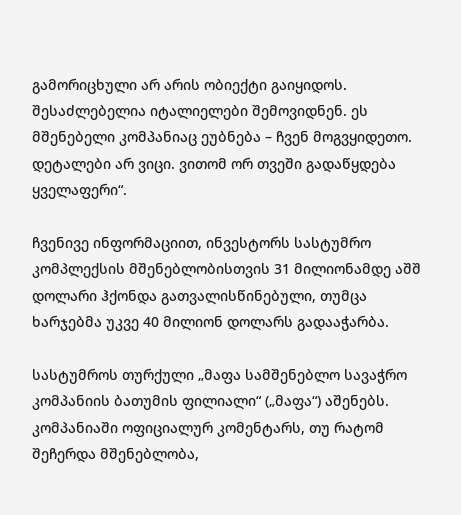გამორიცხული არ არის ობიექტი გაიყიდოს. შესაძლებელია იტალიელები შემოვიდნენ. ეს მშენებელი კომპანიაც ეუბნება – ჩვენ მოგვყიდეთო. დეტალები არ ვიცი. ვითომ ორ თვეში გადაწყდება ყველაფერი“.

ჩვენივე ინფორმაციით, ინვესტორს სასტუმრო კომპლექსის მშენებლობისთვის 31 მილიონამდე აშშ დოლარი ჰქონდა გათვალისწინებული, თუმცა ხარჯებმა უკვე 40 მილიონ დოლარს გადააჭარბა.

სასტუმროს თურქული „მაფა სამშენებლო სავაჭრო კომპანიის ბათუმის ფილიალი“ („მაფა“) აშენებს. კომპანიაში ოფიციალურ კომენტარს, თუ რატომ შეჩერდა მშენებლობა,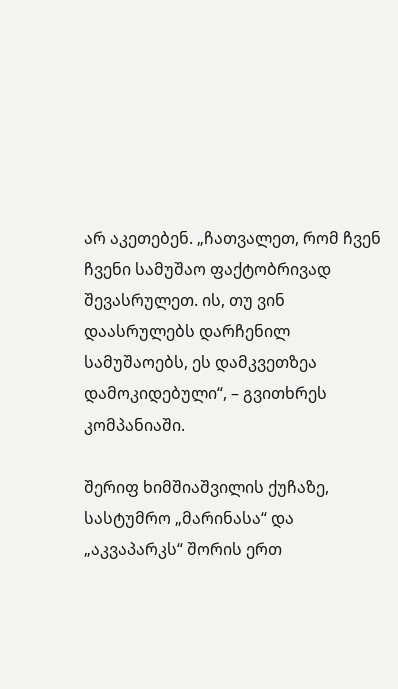არ აკეთებენ. „ჩათვალეთ, რომ ჩვენ ჩვენი სამუშაო ფაქტობრივად შევასრულეთ. ის, თუ ვინ დაასრულებს დარჩენილ სამუშაოებს, ეს დამკვეთზეა დამოკიდებული“, – გვითხრეს კომპანიაში.

შერიფ ხიმშიაშვილის ქუჩაზე, სასტუმრო „მარინასა“ და „აკვაპარკს“ შორის ერთ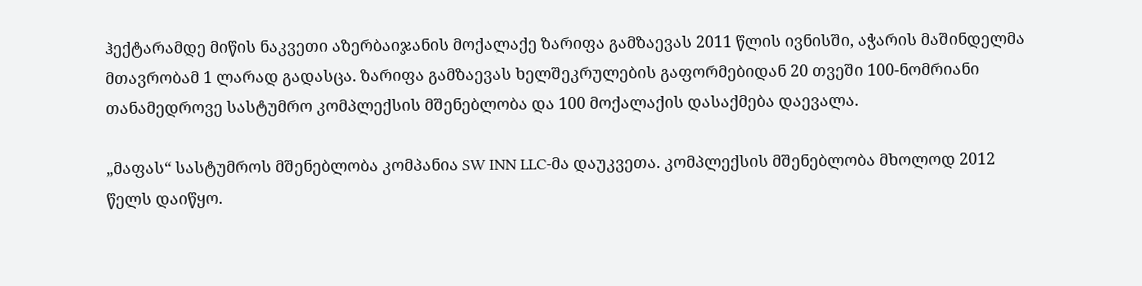ჰექტარამდე მიწის ნაკვეთი აზერბაიჯანის მოქალაქე ზარიფა გამზაევას 2011 წლის ივნისში, აჭარის მაშინდელმა მთავრობამ 1 ლარად გადასცა. ზარიფა გამზაევას ხელშეკრულების გაფორმებიდან 20 თვეში 100-ნომრიანი თანამედროვე სასტუმრო კომპლექსის მშენებლობა და 100 მოქალაქის დასაქმება დაევალა.

„მაფას“ სასტუმროს მშენებლობა კომპანია SW INN LLC-მა დაუკვეთა. კომპლექსის მშენებლობა მხოლოდ 2012 წელს დაიწყო.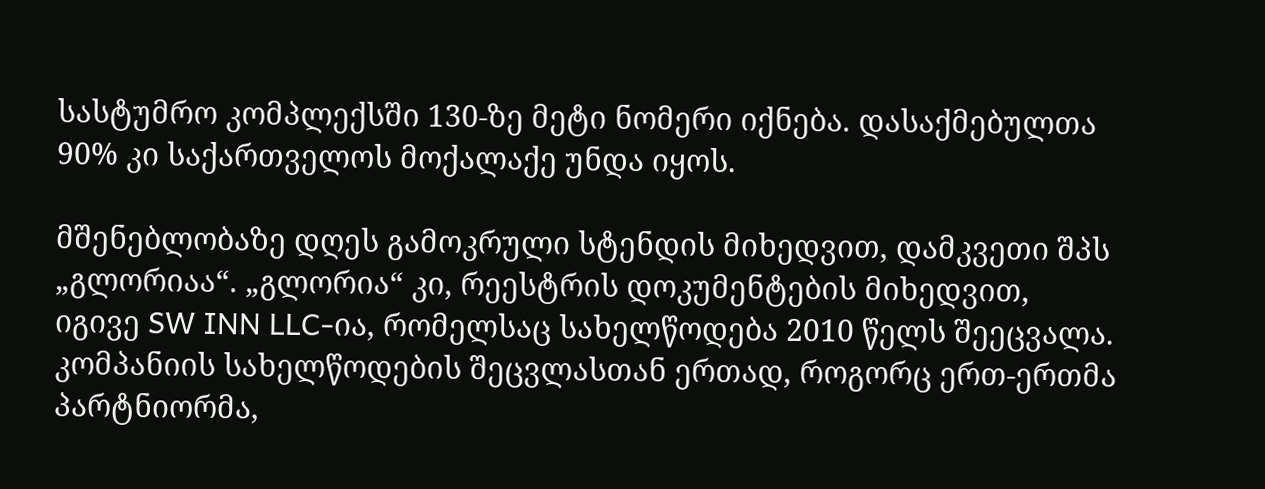სასტუმრო კომპლექსში 130-ზე მეტი ნომერი იქნება. დასაქმებულთა 90% კი საქართველოს მოქალაქე უნდა იყოს.

მშენებლობაზე დღეს გამოკრული სტენდის მიხედვით, დამკვეთი შპს „გლორიაა“. „გლორია“ კი, რეესტრის დოკუმენტების მიხედვით, იგივე SW INN LLC-ია, რომელსაც სახელწოდება 2010 წელს შეეცვალა. კომპანიის სახელწოდების შეცვლასთან ერთად, როგორც ერთ-ერთმა პარტნიორმა,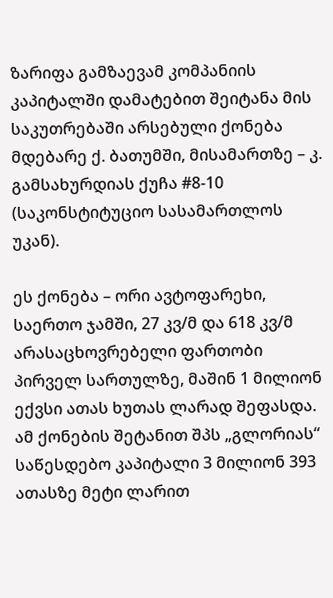ზარიფა გამზაევამ კომპანიის კაპიტალში დამატებით შეიტანა მის საკუთრებაში არსებული ქონება მდებარე ქ. ბათუმში, მისამართზე – კ. გამსახურდიას ქუჩა #8-10 (საკონსტიტუციო სასამართლოს უკან).

ეს ქონება – ორი ავტოფარეხი, საერთო ჯამში, 27 კვ/მ და 618 კვ/მ არასაცხოვრებელი ფართობი პირველ სართულზე, მაშინ 1 მილიონ ექვსი ათას ხუთას ლარად შეფასდა. ამ ქონების შეტანით შპს „გლორიას“ საწესდებო კაპიტალი 3 მილიონ 393 ათასზე მეტი ლარით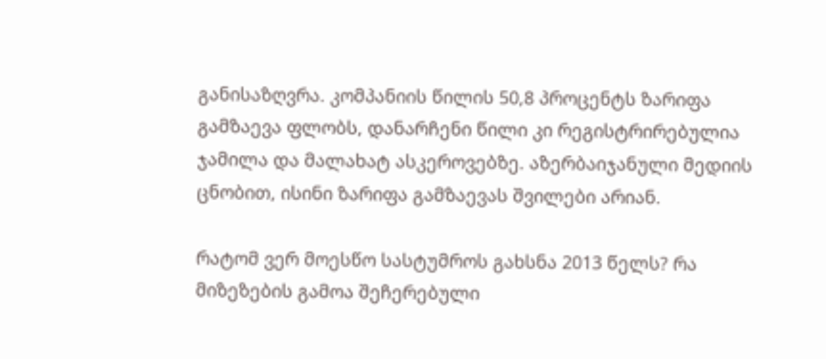განისაზღვრა. კომპანიის წილის 50,8 პროცენტს ზარიფა გამზაევა ფლობს, დანარჩენი წილი კი რეგისტრირებულია ჯამილა და მალახატ ასკეროვებზე. აზერბაიჯანული მედიის ცნობით, ისინი ზარიფა გამზაევას შვილები არიან.

რატომ ვერ მოესწო სასტუმროს გახსნა 2013 წელს? რა მიზეზების გამოა შეჩერებული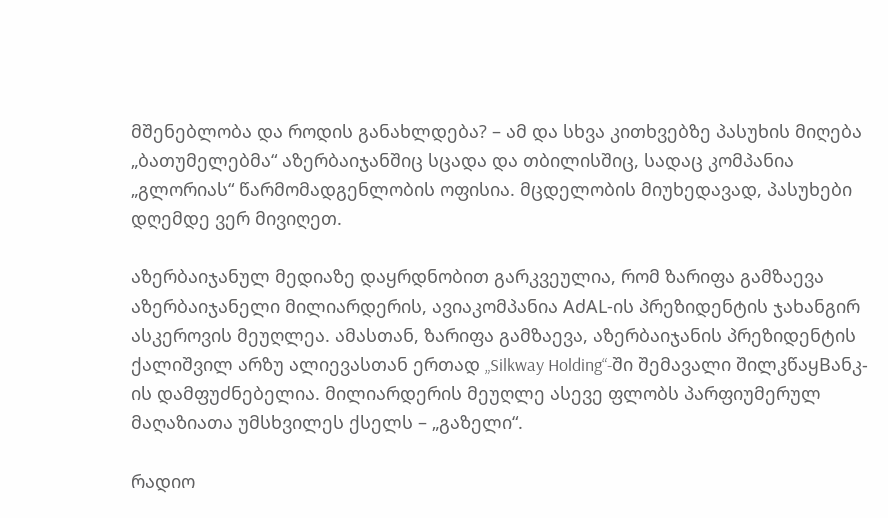მშენებლობა და როდის განახლდება? – ამ და სხვა კითხვებზე პასუხის მიღება „ბათუმელებმა“ აზერბაიჯანშიც სცადა და თბილისშიც, სადაც კომპანია „გლორიას“ წარმომადგენლობის ოფისია. მცდელობის მიუხედავად, პასუხები დღემდე ვერ მივიღეთ.

აზერბაიჯანულ მედიაზე დაყრდნობით გარკვეულია, რომ ზარიფა გამზაევა აზერბაიჯანელი მილიარდერის, ავიაკომპანია AძAL-ის პრეზიდენტის ჯახანგირ ასკეროვის მეუღლეა. ამასთან, ზარიფა გამზაევა, აზერბაიჯანის პრეზიდენტის ქალიშვილ არზუ ალიევასთან ერთად „Silkway Holding“-ში შემავალი შილკწაყBანკ-ის დამფუძნებელია. მილიარდერის მეუღლე ასევე ფლობს პარფიუმერულ მაღაზიათა უმსხვილეს ქსელს – „გაზელი“.

რადიო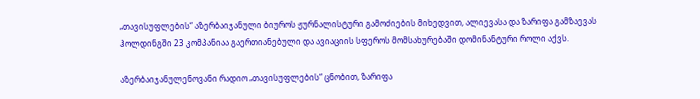„თავისუფლების“ აზერბაიჯანული ბიუროს ჟურნალისტური გამოძიების მიხედვით, ალიევასა და ზარიფა გამზაევას ჰოლდინგში 23 კომპანიაა გაერთიანებული და ავიაციის სფეროს მომსახურებაში დომინანტური როლი აქვს.

აზერბაიჯანულენოვანი რადიო „თავისუფლების“ ცნობით, ზარიფა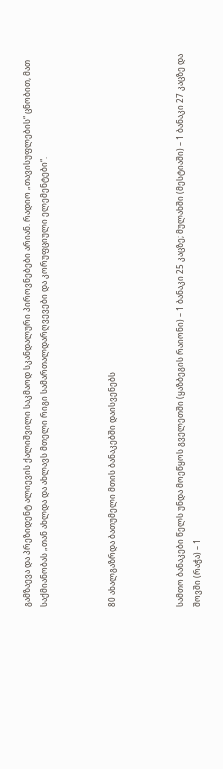გამზაევა და პრეზიდენტ ალიევის ქალიშვილი საკმაოდ სკანდალური პიროვნებები არიან. რადიო „თავისუფლების“ ცნობით, მათ საქმიანობას „თან ახლდა და ახლავს მთელი რიგი სამართალდარღვევები და კორუფციული ელემენტები“.



80 ახალგაზრდა ბათუმელი მთის ბანაკებში დაისვენებს



სამთო ბანაკები წელს უნდა მოეწყოს გველეთში (ყაზბეგის რაიონი) – 1 ბანაკი 25 კაცზე; მულახში (მესტიაში) – 1 ბანაკი 27 კაცზე და შოვში (რაჭა) – 1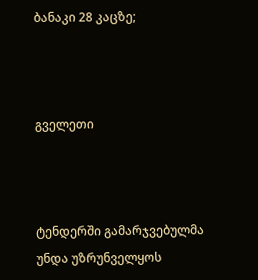ბანაკი 28 კაცზე;



გველეთი



ტენდერში გამარჯვებულმა უნდა უზრუნველყოს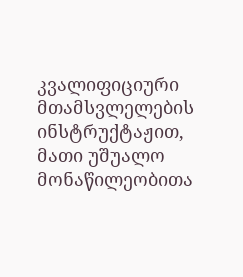კვალიფიციური მთამსვლელების ინსტრუქტაჟით, მათი უშუალო მონაწილეობითა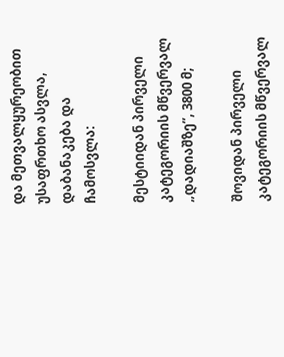და მეთვალყურეობით უსაფრთხო ასვლა, დაბანაკება და ჩამოსვლა:

მესტიიდან პირველი კატეგორიის მწვერვალ „დადიაშზე”, 3800 მ;

შოვიდან პირველი კატეგორიის მწვერვალ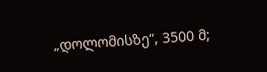„დოლომისზე“, 3500 მ;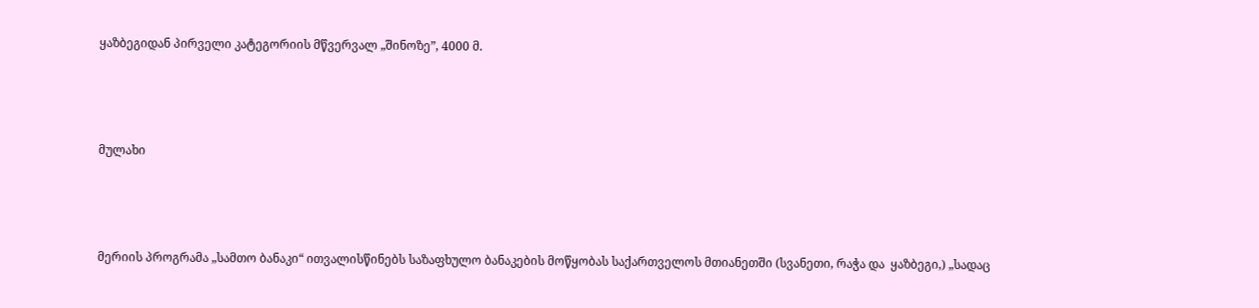ყაზბეგიდან პირველი კატეგორიის მწვერვალ „შინოზე”, 4000 მ.



მულახი



მერიის პროგრამა „სამთო ბანაკი“ ითვალისწინებს საზაფხულო ბანაკების მოწყობას საქართველოს მთიანეთში (სვანეთი, რაჭა და  ყაზბეგი,) „სადაც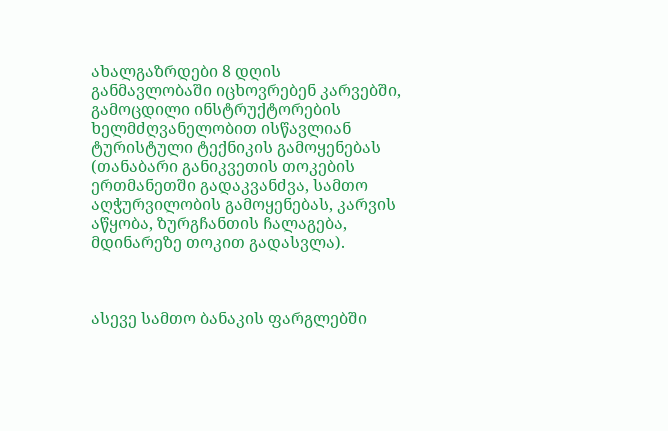ახალგაზრდები 8 დღის განმავლობაში იცხოვრებენ კარვებში, გამოცდილი ინსტრუქტორების ხელმძღვანელობით ისწავლიან ტურისტული ტექნიკის გამოყენებას (თანაბარი განიკვეთის თოკების ერთმანეთში გადაკვანძვა, სამთო აღჭურვილობის გამოყენებას, კარვის აწყობა, ზურგჩანთის ჩალაგება, მდინარეზე თოკით გადასვლა).



ასევე სამთო ბანაკის ფარგლებში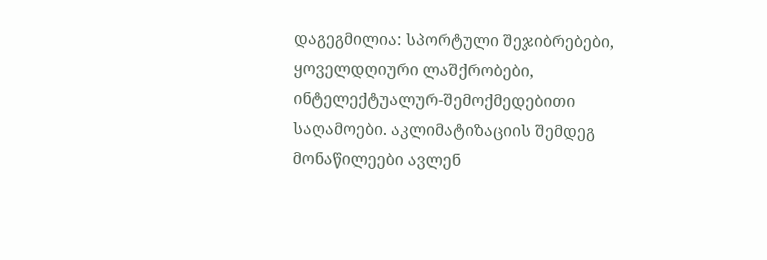დაგეგმილია: სპორტული შეჯიბრებები, ყოველდღიური ლაშქრობები, ინტელექტუალურ-შემოქმედებითი საღამოები. აკლიმატიზაციის შემდეგ მონაწილეები ავლენ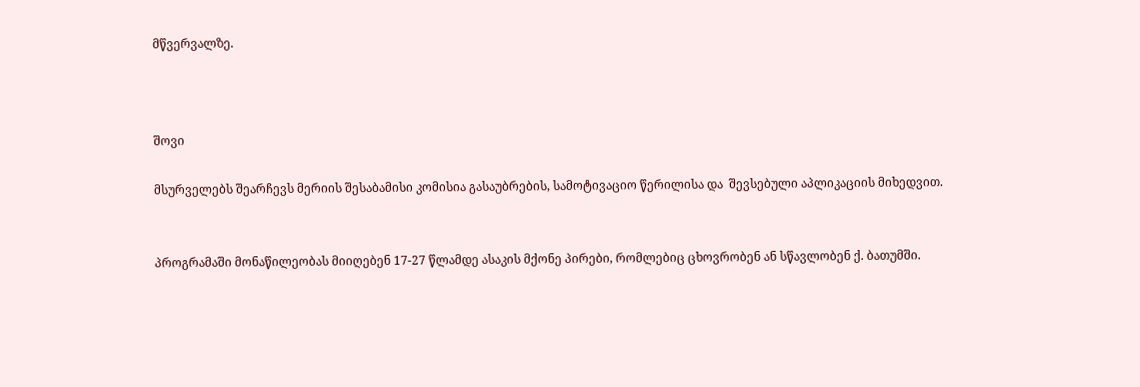მწვერვალზე.



შოვი

მსურველებს შეარჩევს მერიის შესაბამისი კომისია გასაუბრების, სამოტივაციო წერილისა და  შევსებული აპლიკაციის მიხედვით.


პროგრამაში მონაწილეობას მიიღებენ 17-27 წლამდე ასაკის მქონე პირები, რომლებიც ცხოვრობენ ან სწავლობენ ქ. ბათუმში.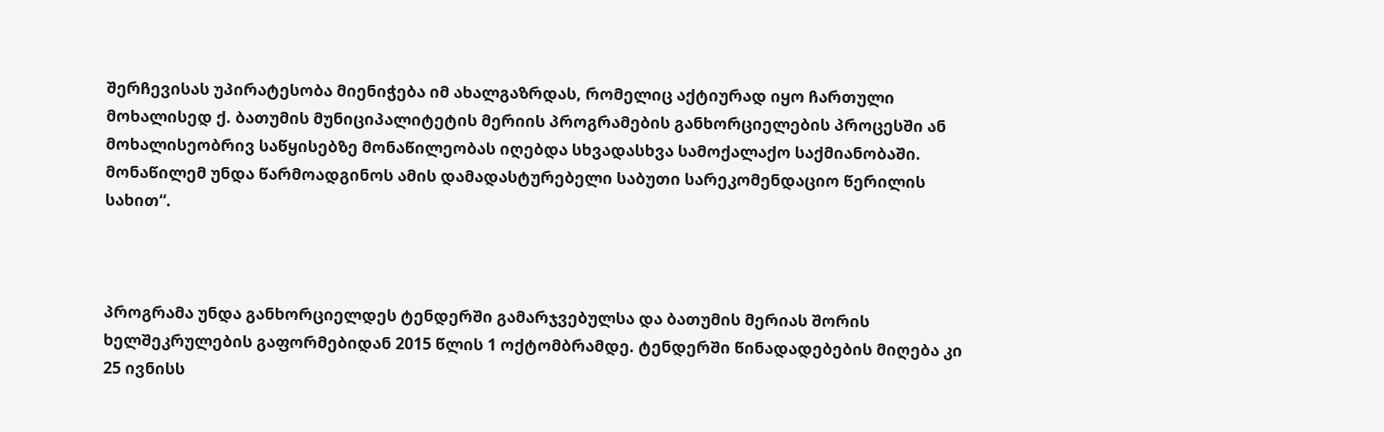შერჩევისას უპირატესობა მიენიჭება იმ ახალგაზრდას, რომელიც აქტიურად იყო ჩართული მოხალისედ ქ. ბათუმის მუნიციპალიტეტის მერიის პროგრამების განხორციელების პროცესში ან მოხალისეობრივ საწყისებზე მონაწილეობას იღებდა სხვადასხვა სამოქალაქო საქმიანობაში. მონაწილემ უნდა წარმოადგინოს ამის დამადასტურებელი საბუთი სარეკომენდაციო წერილის სახით“.



პროგრამა უნდა განხორციელდეს ტენდერში გამარჯვებულსა და ბათუმის მერიას შორის ხელშეკრულების გაფორმებიდან 2015 წლის 1 ოქტომბრამდე. ტენდერში წინადადებების მიღება კი 25 ივნისს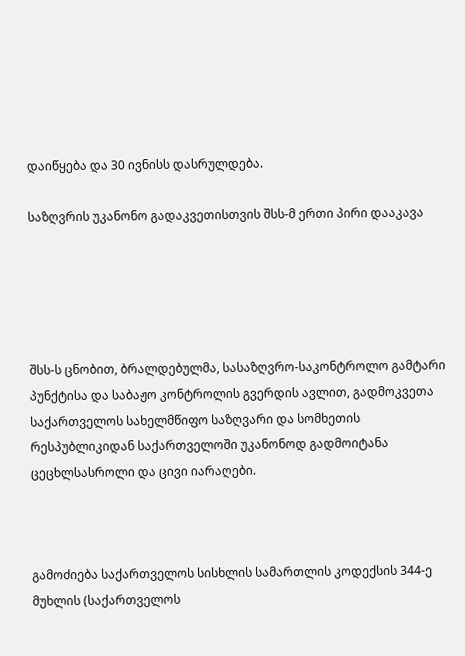დაიწყება და 30 ივნისს დასრულდება.

საზღვრის უკანონო გადაკვეთისთვის შსს-მ ერთი პირი დააკავა





შსს-ს ცნობით, ბრალდებულმა, სასაზღვრო-საკონტროლო გამტარი პუნქტისა და საბაჟო კონტროლის გვერდის ავლით, გადმოკვეთა საქართველოს სახელმწიფო საზღვარი და სომხეთის რესპუბლიკიდან საქართველოში უკანონოდ გადმოიტანა ცეცხლსასროლი და ცივი იარაღები.



გამოძიება საქართველოს სისხლის სამართლის კოდექსის 344-ე მუხლის (საქართველოს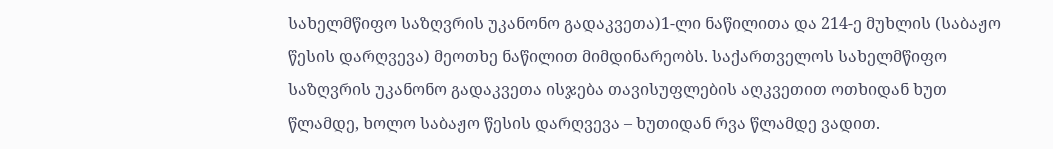სახელმწიფო საზღვრის უკანონო გადაკვეთა)1-ლი ნაწილითა და 214-ე მუხლის (საბაჟო წესის დარღვევა) მეოთხე ნაწილით მიმდინარეობს. საქართველოს სახელმწიფო საზღვრის უკანონო გადაკვეთა ისჯება თავისუფლების აღკვეთით ოთხიდან ხუთ წლამდე, ხოლო საბაჟო წესის დარღვევა – ხუთიდან რვა წლამდე ვადით.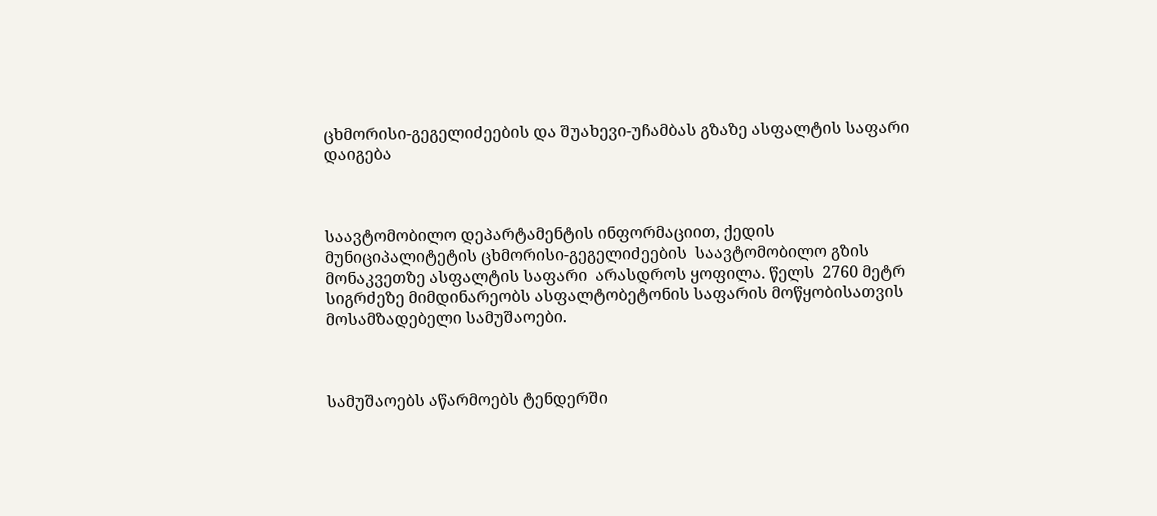ცხმორისი-გეგელიძეების და შუახევი-უჩამბას გზაზე ასფალტის საფარი დაიგება



საავტომობილო დეპარტამენტის ინფორმაციით, ქედის მუნიციპალიტეტის ცხმორისი-გეგელიძეების  საავტომობილო გზის მონაკვეთზე ასფალტის საფარი  არასდროს ყოფილა. წელს  2760 მეტრ სიგრძეზე მიმდინარეობს ასფალტობეტონის საფარის მოწყობისათვის მოსამზადებელი სამუშაოები.



სამუშაოებს აწარმოებს ტენდერში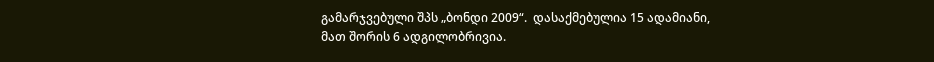გამარჯვებული შპს „ბონდი 2009“.  დასაქმებულია 15 ადამიანი, მათ შორის 6 ადგილობრივია.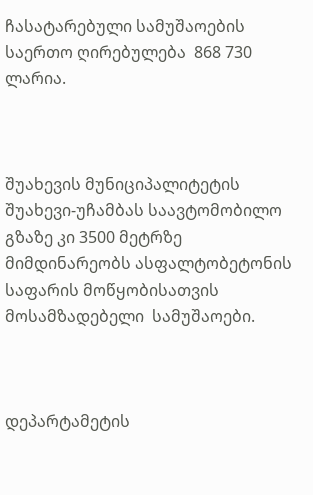ჩასატარებული სამუშაოების საერთო ღირებულება  868 730  ლარია.



შუახევის მუნიციპალიტეტის შუახევი-უჩამბას საავტომობილო გზაზე კი 3500 მეტრზე მიმდინარეობს ასფალტობეტონის საფარის მოწყობისათვის მოსამზადებელი  სამუშაოები.



დეპარტამეტის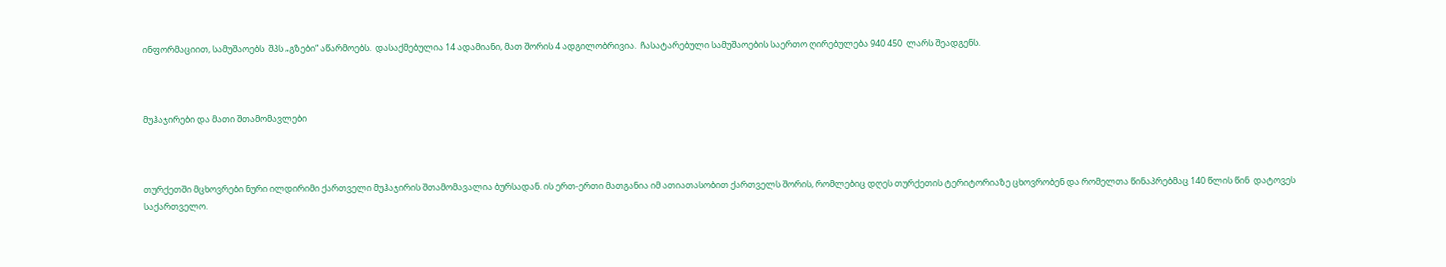ინფორმაციით, სამუშაოებს  შპს „გზები“ აწარმოებს.  დასაქმებულია 14 ადამიანი, მათ შორის 4 ადგილობრივია.  ჩასატარებული სამუშაოების საერთო ღირებულება 940 450  ლარს შეადგენს.



მუჰაჯირები და მათი შთამომავლები



თურქეთში მცხოვრები ნური ილდირიმი ქართველი მუჰაჯირის შთამომავალია ბურსადან. ის ერთ-ერთი მათგანია იმ ათიათასობით ქართველს შორის, რომლებიც დღეს თურქეთის ტერიტორიაზე ცხოვრობენ და რომელთა წინაპრებმაც 140 წლის წინ  დატოვეს საქართველო.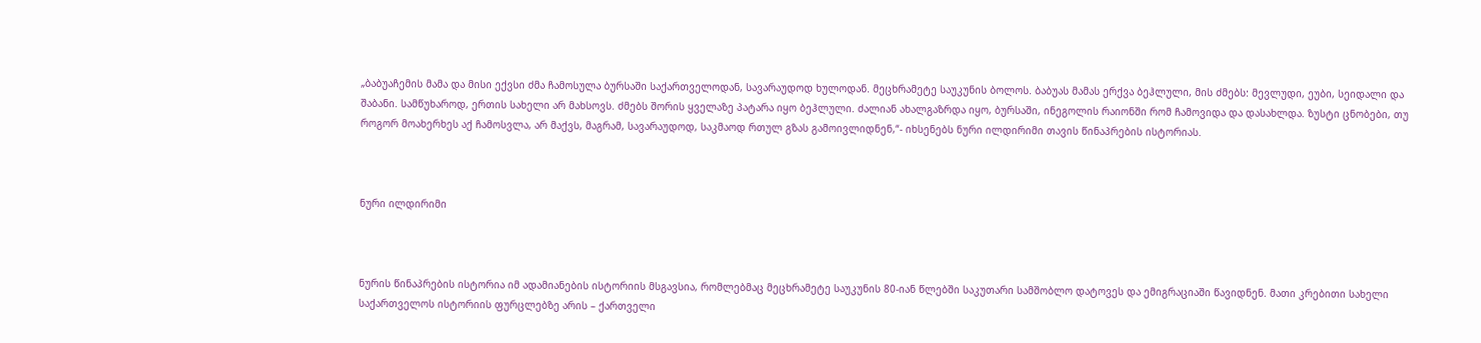„ბაბუაჩემის მამა და მისი ექვსი ძმა ჩამოსულა ბურსაში საქართველოდან, სავარაუდოდ ხულოდან. მეცხრამეტე საუკუნის ბოლოს. ბაბუას მამას ერქვა ბეჰლული, მის ძმებს: მევლუდი, ეუბი, სეიდალი და შაბანი. სამწუხაროდ, ერთის სახელი არ მახსოვს. ძმებს შორის ყველაზე პატარა იყო ბეჰლული. ძალიან ახალგაზრდა იყო, ბურსაში, ინეგოლის რაიონში რომ ჩამოვიდა და დასახლდა. ზუსტი ცნობები, თუ როგორ მოახერხეს აქ ჩამოსვლა, არ მაქვს, მაგრამ, სავარაუდოდ, საკმაოდ რთულ გზას გამოივლიდნენ,“- იხსენებს ნური ილდირიმი თავის წინაპრების ისტორიას.



ნური ილდირიმი



ნურის წინაპრების ისტორია იმ ადამიანების ისტორიის მსგავსია, რომლებმაც მეცხრამეტე საუკუნის 80-იან წლებში საკუთარი სამშობლო დატოვეს და ემიგრაციაში წავიდნენ. მათი კრებითი სახელი საქართველოს ისტორიის ფურცლებზე არის – ქართველი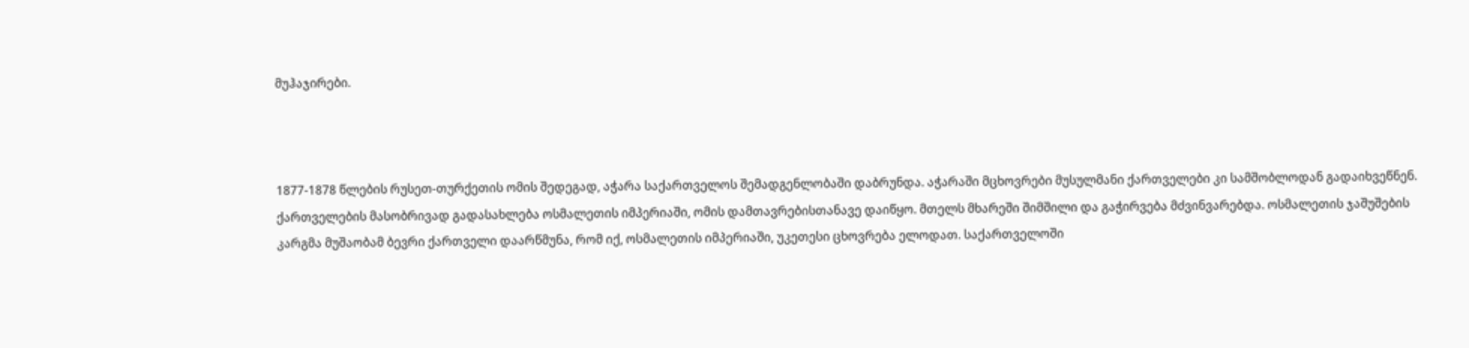მუჰაჯირები.



1877-1878 წლების რუსეთ-თურქეთის ომის შედეგად, აჭარა საქართველოს შემადგენლობაში დაბრუნდა. აჭარაში მცხოვრები მუსულმანი ქართველები კი სამშობლოდან გადაიხვეწნენ. ქართველების მასობრივად გადასახლება ოსმალეთის იმპერიაში, ომის დამთავრებისთანავე დაიწყო. მთელს მხარეში შიმშილი და გაჭირვება მძვინვარებდა. ოსმალეთის ჯაშუშების კარგმა მუშაობამ ბევრი ქართველი დაარწმუნა, რომ იქ, ოსმალეთის იმპერიაში, უკეთესი ცხოვრება ელოდათ. საქართველოში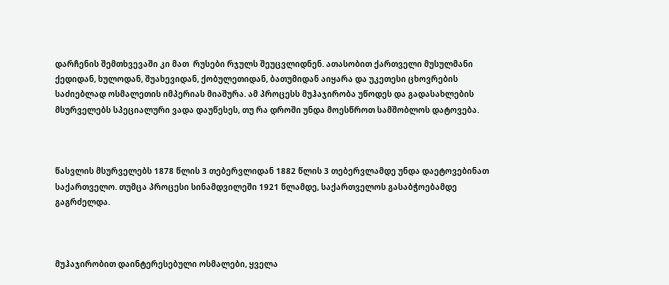დარჩენის შემთხვევაში კი მათ  რუსები რჯულს შეუცვლიდნენ. ათასობით ქართველი მუსულმანი ქედიდან, ხულოდან, შუახევიდან, ქობულეთიდან, ბათუმიდან აიყარა და უკეთესი ცხოვრების საძიებლად ოსმალეთის იმპერიას მიაშურა. ამ პროცესს მუჰაჯირობა უწოდეს და გადასახლების მსურველებს სპეციალური ვადა დაუწესეს, თუ რა დროში უნდა მოესწროთ სამშობლოს დატოვება.



წასვლის მსურველებს 1878 წლის 3 თებერვლიდან 1882 წლის 3 თებერვლამდე უნდა დაეტოვებინათ საქართველო. თუმცა პროცესი სინამდვილეში 1921 წლამდე, საქართველოს გასაბჭოებამდე გაგრძელდა.



მუჰაჯირობით დაინტერესებული ოსმალები, ყველა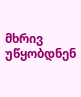მხრივ უწყობდნენ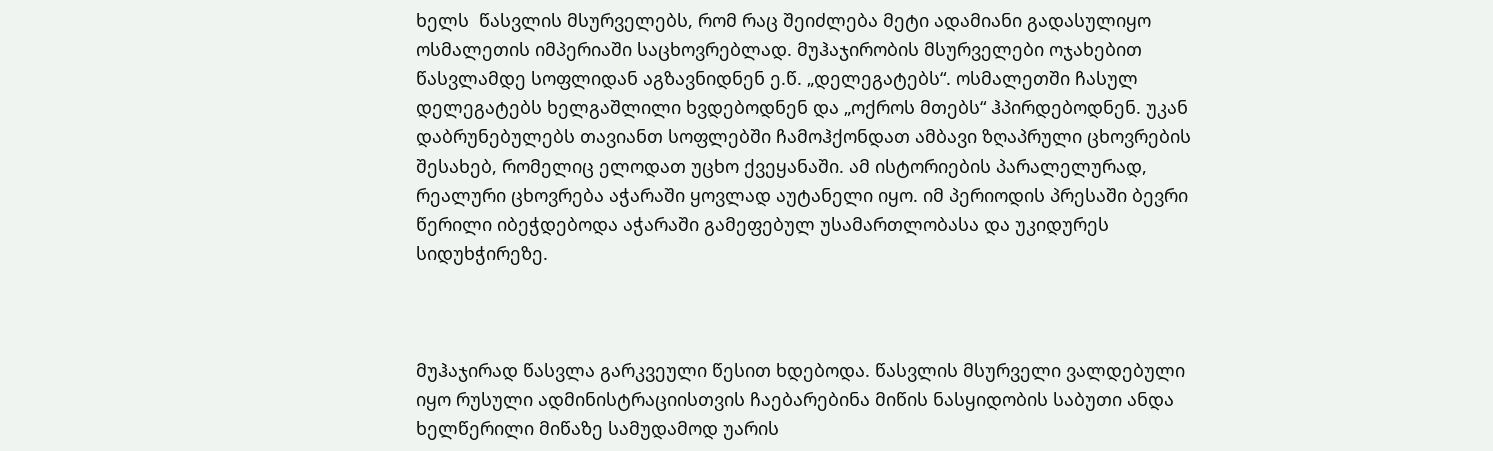ხელს  წასვლის მსურველებს, რომ რაც შეიძლება მეტი ადამიანი გადასულიყო ოსმალეთის იმპერიაში საცხოვრებლად. მუჰაჯირობის მსურველები ოჯახებით წასვლამდე სოფლიდან აგზავნიდნენ ე.წ. „დელეგატებს“. ოსმალეთში ჩასულ დელეგატებს ხელგაშლილი ხვდებოდნენ და „ოქროს მთებს“ ჰპირდებოდნენ. უკან დაბრუნებულებს თავიანთ სოფლებში ჩამოჰქონდათ ამბავი ზღაპრული ცხოვრების შესახებ, რომელიც ელოდათ უცხო ქვეყანაში. ამ ისტორიების პარალელურად, რეალური ცხოვრება აჭარაში ყოვლად აუტანელი იყო. იმ პერიოდის პრესაში ბევრი წერილი იბეჭდებოდა აჭარაში გამეფებულ უსამართლობასა და უკიდურეს სიდუხჭირეზე.



მუჰაჯირად წასვლა გარკვეული წესით ხდებოდა. წასვლის მსურველი ვალდებული იყო რუსული ადმინისტრაციისთვის ჩაებარებინა მიწის ნასყიდობის საბუთი ანდა ხელწერილი მიწაზე სამუდამოდ უარის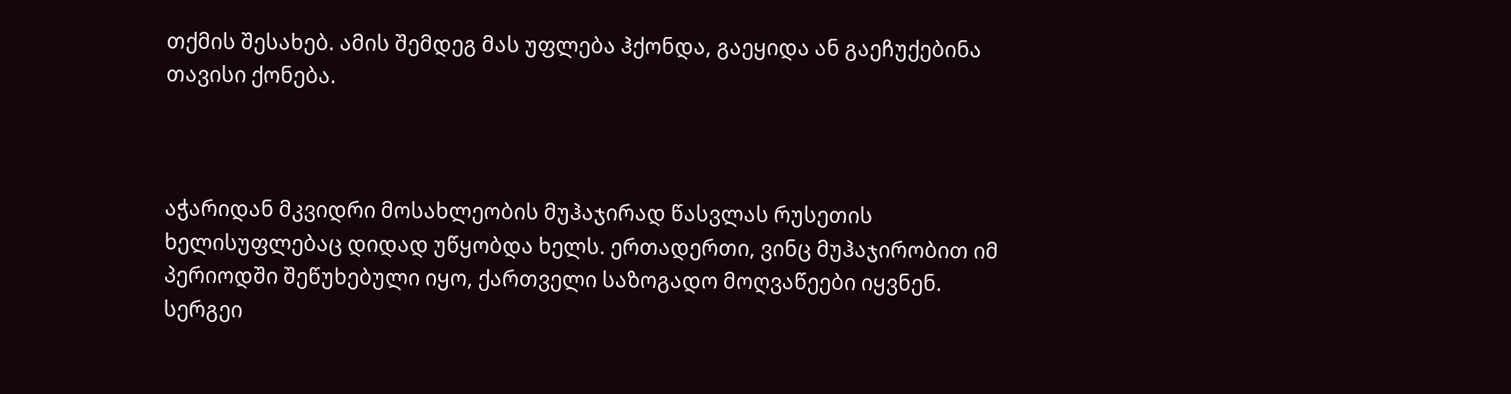თქმის შესახებ. ამის შემდეგ მას უფლება ჰქონდა, გაეყიდა ან გაეჩუქებინა თავისი ქონება.



აჭარიდან მკვიდრი მოსახლეობის მუჰაჯირად წასვლას რუსეთის ხელისუფლებაც დიდად უწყობდა ხელს. ერთადერთი, ვინც მუჰაჯირობით იმ პერიოდში შეწუხებული იყო, ქართველი საზოგადო მოღვაწეები იყვნენ. სერგეი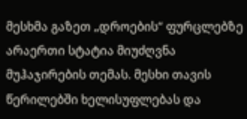მესხმა გაზეთ „დროების“ ფურცლებზე არაერთი სტატია მიუძღვნა მუჰაჯირების თემას. მესხი თავის წერილებში ხელისუფლებას და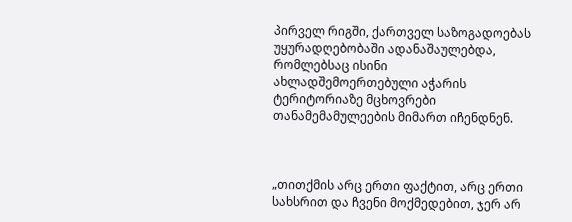პირველ რიგში, ქართველ საზოგადოებას უყურადღებობაში ადანაშაულებდა, რომლებსაც ისინი ახლადშემოერთებული აჭარის ტერიტორიაზე მცხოვრები თანამემამულეების მიმართ იჩენდნენ.



„თითქმის არც ერთი ფაქტით, არც ერთი სახსრით და ჩვენი მოქმედებით, ჯერ არ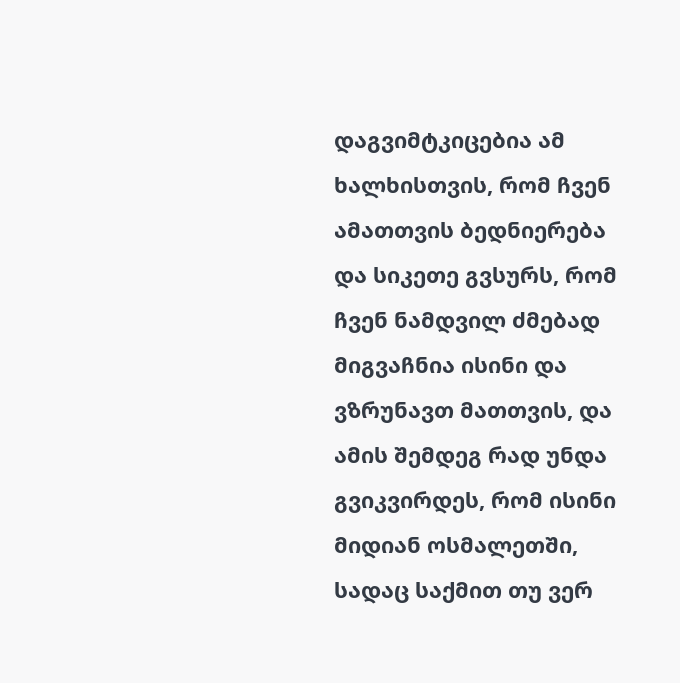დაგვიმტკიცებია ამ ხალხისთვის, რომ ჩვენ ამათთვის ბედნიერება და სიკეთე გვსურს, რომ ჩვენ ნამდვილ ძმებად მიგვაჩნია ისინი და ვზრუნავთ მათთვის, და ამის შემდეგ რად უნდა გვიკვირდეს, რომ ისინი მიდიან ოსმალეთში, სადაც საქმით თუ ვერ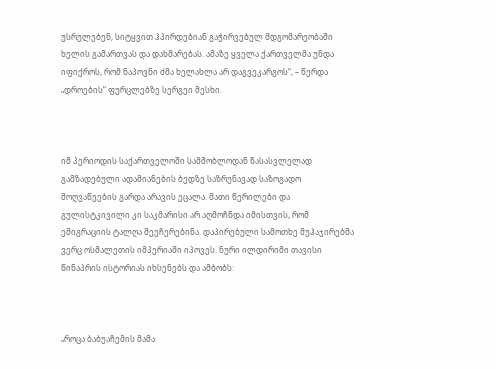უსრულებენ, სიტყვით ჰპირდებიან გაჭირვებულ მდგომარეობაში ხელის გამართვას და დახმარებას. ამაზე ყველა ქართველმა უნდა იფიქროს, რომ ნაპოვნი ძმა ხელახლა არ დაგვეკარგოს“, – წერდა „დროების“ ფურცლებზე სერგეი მესხი.



იმ პერიოდის საქართველოში სამშობლოდან წასასვლელად გამზადებული ადამიანების ბედზე საზრუნავად საზოგადო მოღვაწეების გარდა არავის ეცალა. მათი წერილები და გულისტკივილი კი საკმარისი არ აღმოჩნდა იმისთვის, რომ ემიგრაციის ტალღა შეეჩერებინა. დაპირებული სამოთხე მუჰაჯირებმა ვერც ოსმალეთის იმპერიაში იპოვეს. ნური ილდირიმი თავისი წინაპრის ისტორიას იხსენებს და ამბობს:



„როცა ბაბუაჩემის მამა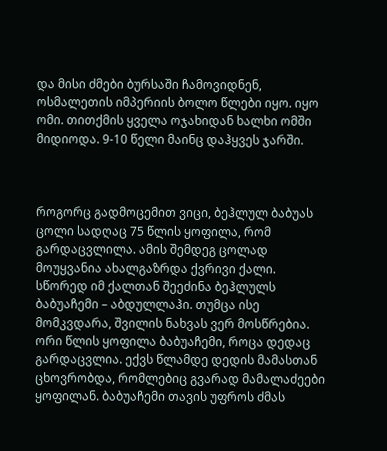და მისი ძმები ბურსაში ჩამოვიდნენ, ოსმალეთის იმპერიის ბოლო წლები იყო. იყო ომი. თითქმის ყველა ოჯახიდან ხალხი ომში მიდიოდა. 9-10 წელი მაინც დაჰყვეს ჯარში.



როგორც გადმოცემით ვიცი, ბეჰლულ ბაბუას ცოლი სადღაც 75 წლის ყოფილა, რომ  გარდაცვლილა. ამის შემდეგ ცოლად მოუყვანია ახალგაზრდა ქვრივი ქალი. სწორედ იმ ქალთან შეეძინა ბეჰლულს ბაბუაჩემი – აბდულლაჰი. თუმცა ისე მომკვდარა, შვილის ნახვას ვერ მოსწრებია. ორი წლის ყოფილა ბაბუაჩემი, როცა დედაც გარდაცვლია. ექვს წლამდე დედის მამასთან ცხოვრობდა, რომლებიც გვარად მამალაძეები ყოფილან. ბაბუაჩემი თავის უფროს ძმას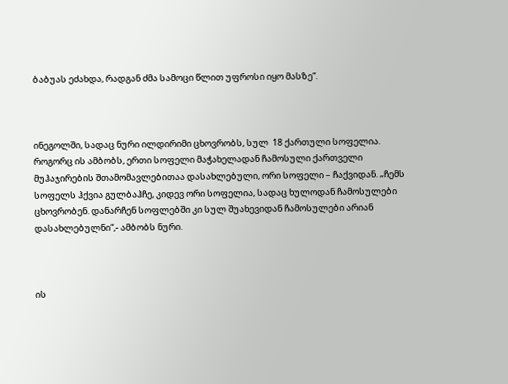ბაბუას ეძახდა, რადგან ძმა სამოცი წლით უფროსი იყო მასზე“.



ინეგოლში, სადაც ნური ილდირიმი ცხოვრობს, სულ  18 ქართული სოფელია. როგორც ის ამბობს, ერთი სოფელი მაჭახელადან ჩამოსული ქართველი მუჰაჯირების შთამომავლებითაა დასახლებული, ორი სოფელი – ჩაქვიდან. „ჩემს სოფელს ჰქვია გულბაჰჩე, კიდევ ორი სოფელია, სადაც ხულოდან ჩამოსულები ცხოვრობენ. დანარჩენ სოფლებში კი სულ შუახევიდან ჩამოსულები არიან დასახლებულნი“,- ამბობს ნური.



ის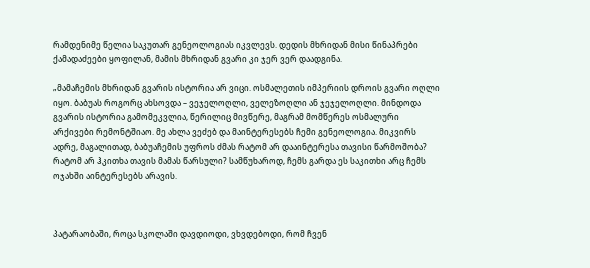რამდენიმე წელია საკუთარ გენეოლოგიას იკვლევს. დედის მხრიდან მისი წინაპრები  ქამადაძეები ყოფილან, მამის მხრიდან გვარი კი ჯერ ვერ დაადგინა.

„მამაჩემის მხრიდან გვარის ისტორია არ ვიცი. ოსმალეთის იმპერიის დროის გვარი ოღლი იყო. ბაბუას როგორც ახსოვდა – ვეჯელოღლი, ველეზოღლი ან ჯეჯელოღლი. მინდოდა გვარის ისტორია გამომეკვლია, წერილიც მივწერე, მაგრამ მომწერეს ოსმალური არქივები რემონტშიაო. მე ახლა ვეძებ და მაინტერესებს ჩემი გენეოლოგია. მიკვირს ადრე, მაგალითად, ბაბუაჩემის უფროს ძმას რატომ არ დააინტერესა თავისი წარმოშობა? რატომ არ ჰკითხა თავის მამას წარსული? სამწუხაროდ, ჩემს გარდა ეს საკითხი არც ჩემს ოჯახში აინტერესებს არავის.



პატარაობაში, როცა სკოლაში დავდიოდი, ვხვდებოდი, რომ ჩვენ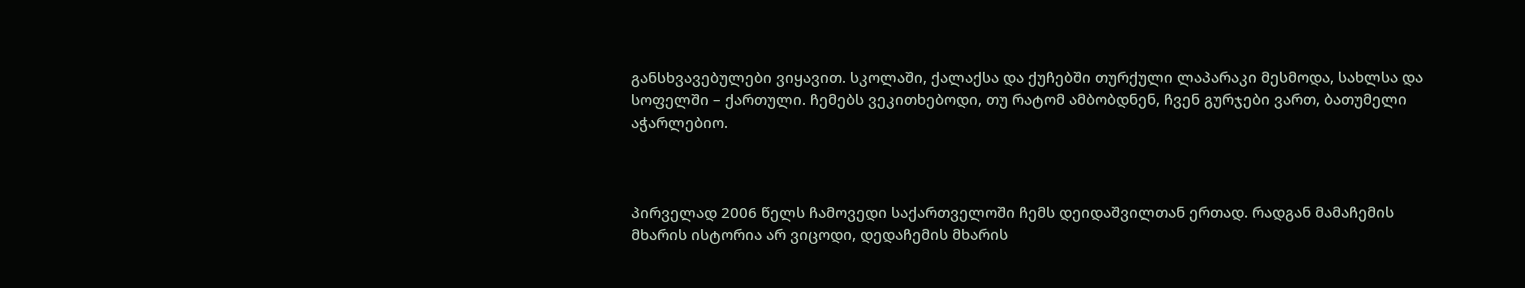განსხვავებულები ვიყავით. სკოლაში, ქალაქსა და ქუჩებში თურქული ლაპარაკი მესმოდა, სახლსა და სოფელში – ქართული. ჩემებს ვეკითხებოდი, თუ რატომ ამბობდნენ, ჩვენ გურჯები ვართ, ბათუმელი აჭარლებიო.



პირველად 2006 წელს ჩამოვედი საქართველოში ჩემს დეიდაშვილთან ერთად. რადგან მამაჩემის მხარის ისტორია არ ვიცოდი, დედაჩემის მხარის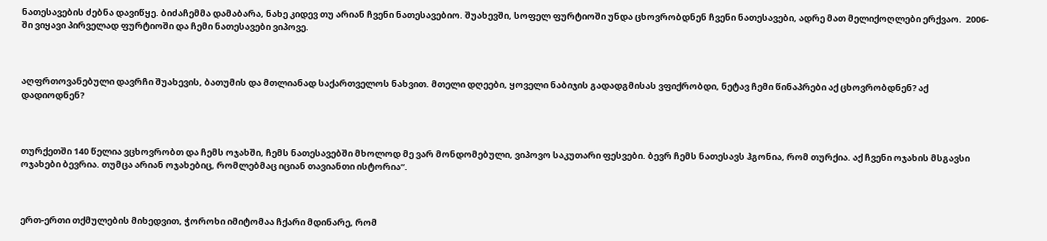ნათესავების ძებნა დავიწყე. ბიძაჩემმა დამაბარა, ნახე კიდევ თუ არიან ჩვენი ნათესავებიო. შუახევში, სოფელ ფურტიოში უნდა ცხოვრობდნენ ჩვენი ნათესავები, ადრე მათ მელიქოღლები ერქვაო.  2006-ში ვიყავი პირველად ფურტიოში და ჩემი ნათესავები ვიპოვე.



აღფრთოვანებული დავრჩი შუახევის, ბათუმის და მთლიანად საქართველოს ნახვით. მთელი დღეები, ყოველი ნაბიჯის გადადგმისას ვფიქრობდი, ნეტავ ჩემი წინაპრები აქ ცხოვრობდნენ? აქ დადიოდნენ?



თურქეთში 140 წელია ვცხოვრობთ და ჩემს ოჯახში, ჩემს ნათესავებში მხოლოდ მე ვარ მონდომებული, ვიპოვო საკუთარი ფესვები. ბევრ ჩემს ნათესავს ჰგონია, რომ თურქია. აქ ჩვენი ოჯახის მსგავსი ოჯახები ბევრია. თუმცა არიან ოჯახებიც, რომლებმაც იციან თავიანთი ისტორია“.



ერთ-ერთი თქმულების მიხედვით, ჭოროხი იმიტომაა ჩქარი მდინარე, რომ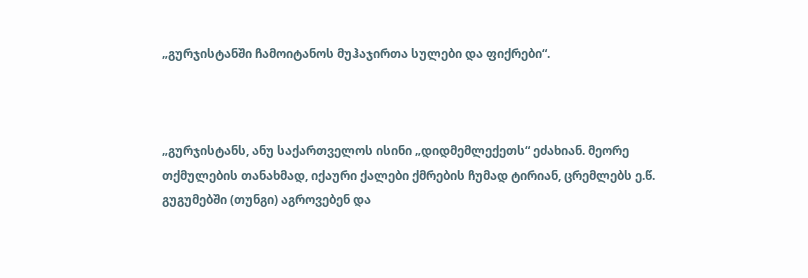„გურჯისტანში ჩამოიტანოს მუჰაჯირთა სულები და ფიქრები“.



„გურჯისტანს, ანუ საქართველოს ისინი „დიდმემლექეთს“ ეძახიან. მეორე თქმულების თანახმად, იქაური ქალები ქმრების ჩუმად ტირიან, ცრემლებს ე.წ. გუგუმებში (თუნგი) აგროვებენ და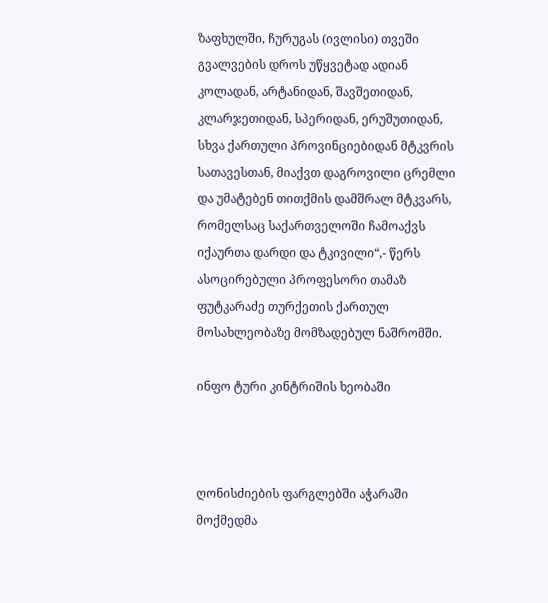ზაფხულში, ჩურუგას (ივლისი) თვეში გვალვების დროს უწყვეტად ადიან კოლადან, არტანიდან, შავშეთიდან, კლარჯეთიდან, სპერიდან, ერუშუთიდან, სხვა ქართული პროვინციებიდან მტკვრის სათავესთან, მიაქვთ დაგროვილი ცრემლი და უმატებენ თითქმის დამშრალ მტკვარს, რომელსაც საქართველოში ჩამოაქვს იქაურთა დარდი და ტკივილი“,- წერს ასოცირებული პროფესორი თამაზ ფუტკარაძე თურქეთის ქართულ მოსახლეობაზე მომზადებულ ნაშრომში.

ინფო ტური კინტრიშის ხეობაში



ღონისძიების ფარგლებში აჭარაში მოქმედმა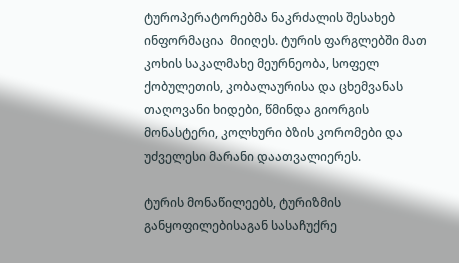ტუროპერატორებმა ნაკრძალის შესახებ ინფორმაცია  მიიღეს. ტურის ფარგლებში მათ კოხის საკალმახე მეურნეობა, სოფელ ქობულეთის, კობალაურისა და ცხემვანას თაღოვანი ხიდები, წმინდა გიორგის მონასტერი, კოლხური ბზის კორომები და უძველესი მარანი დაათვალიერეს.

ტურის მონაწილეებს, ტურიზმის განყოფილებისაგან სასაჩუქრე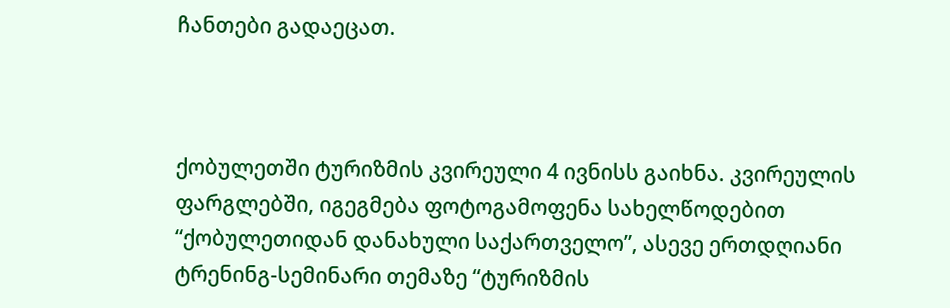ჩანთები გადაეცათ.



ქობულეთში ტურიზმის კვირეული 4 ივნისს გაიხნა. კვირეულის ფარგლებში, იგეგმება ფოტოგამოფენა სახელწოდებით “ქობულეთიდან დანახული საქართველო”, ასევე ერთდღიანი ტრენინგ-სემინარი თემაზე “ტურიზმის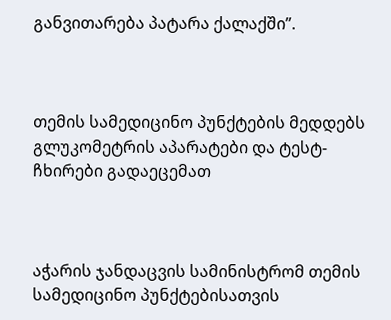განვითარება პატარა ქალაქში”.



თემის სამედიცინო პუნქტების მედდებს გლუკომეტრის აპარატები და ტესტ-ჩხირები გადაეცემათ



აჭარის ჯანდაცვის სამინისტრომ თემის სამედიცინო პუნქტებისათვის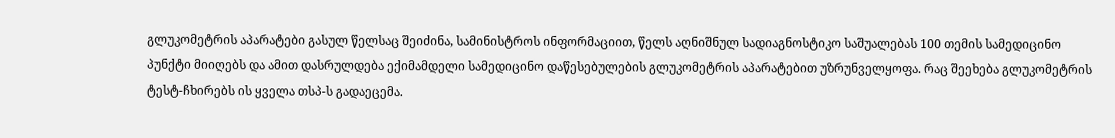გლუკომეტრის აპარატები გასულ წელსაც შეიძინა, სამინისტროს ინფორმაციით, წელს აღნიშნულ სადიაგნოსტიკო საშუალებას 100 თემის სამედიცინო პუნქტი მიიღებს და ამით დასრულდება ექიმამდელი სამედიცინო დაწესებულების გლუკომეტრის აპარატებით უზრუნველყოფა. რაც შეეხება გლუკომეტრის ტესტ-ჩხირებს ის ყველა თსპ-ს გადაეცემა.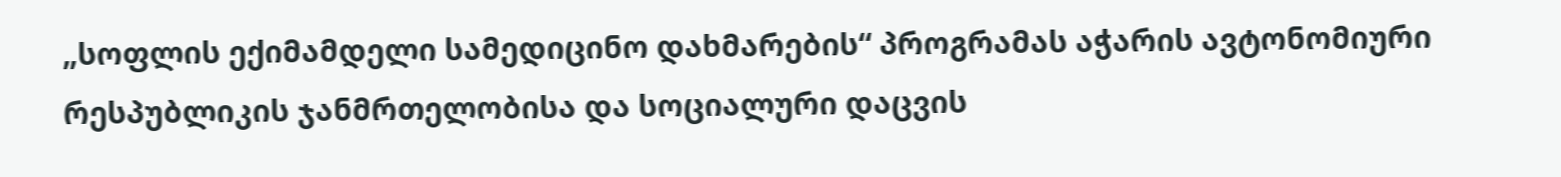„სოფლის ექიმამდელი სამედიცინო დახმარების“ პროგრამას აჭარის ავტონომიური რესპუბლიკის ჯანმრთელობისა და სოციალური დაცვის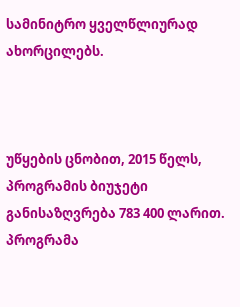სამინიტრო ყველწლიურად ახორცილებს.



უწყების ცნობით, 2015 წელს, პროგრამის ბიუჯეტი განისაზღვრება 783 400 ლარით. პროგრამა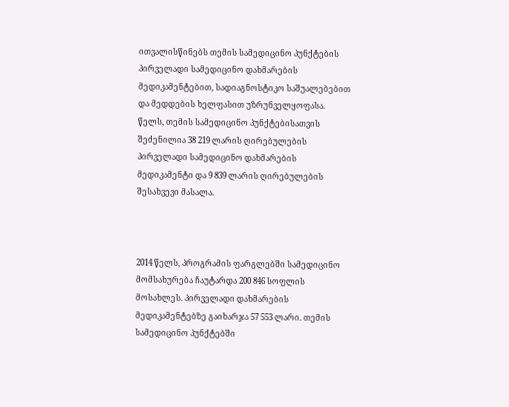ითვალისწინებს თემის სამედიცინო პუნქტების პირველადი სამედიცინო დახმარების მედიკამენტებით, სადიაგნოსტიკო საშუალებებით და მედდების ხელფასით უზრუნველყოფასა. წელს, თემის სამედიცინო პუნქტებისათვის შეძენილია 38 219 ლარის ღირებულების პირველადი სამედიცინო დახმარების მედიკამენტი და 9 839 ლარის ღირებულების შესახვევი მასალა.



2014 წელს, პროგრამის ფარგლებში სამედიცინო მომსახურება ჩაუტარდა 200 846 სოფლის მოსახლეს. პირველადი დახმარების მედიკამენტებზე გაიხარჯა 57 553 ლარი. თემის სამედიცინო პუნქტებში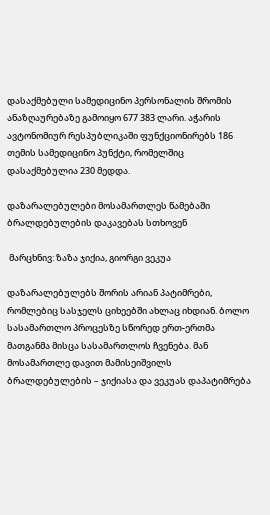დასაქმებული სამედიცინო პერსონალის შრომის ანაზღაურებაზე გამოიყო 677 383 ლარი. აჭარის ავტონომიურ რესპუბლიკაში ფუნქციონირებს 186 თემის სამედიცინო პუნქტი, რომელშიც დასაქმებულია 230 მედდა.

დაზარალებულები მოსამართლეს წამებაში ბრალდებულების დაკავებას სთხოვენ

 მარცხნივ: ზაზა ჯიქია, გიორგი ვეკუა

დაზარალებულებს შორის არიან პატიმრები, რომლებიც სასჯელს ციხეებში ახლაც იხდიან. ბოლო სასამართლო პროცესზე სწორედ ერთ-ერთმა მათგანმა მისცა სასამართლოს ჩვენება. მან მოსამართლე დავით მამისეიშვილს ბრალდებულების – ჯიქიასა და ვეკუას დაპატიმრება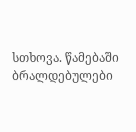სთხოვა. წამებაში ბრალდებულები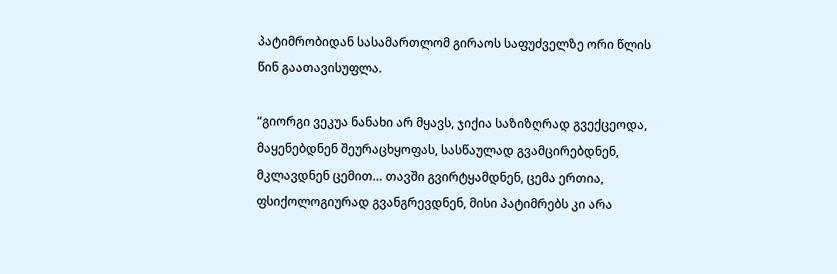პატიმრობიდან სასამართლომ გირაოს საფუძველზე ორი წლის წინ გაათავისუფლა.

“გიორგი ვეკუა ნანახი არ მყავს, ჯიქია საზიზღრად გვექცეოდა, მაყენებდნენ შეურაცხყოფას, სასწაულად გვამცირებდნენ, მკლავდნენ ცემით… თავში გვირტყამდნენ, ცემა ერთია, ფსიქოლოგიურად გვანგრევდნენ, მისი პატიმრებს კი არა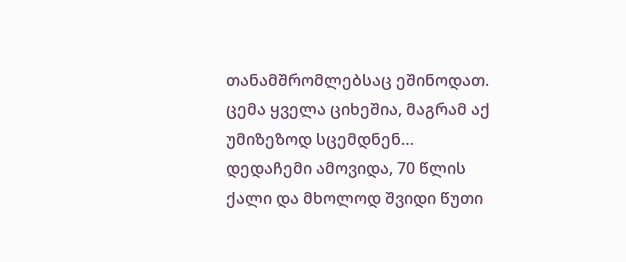თანამშრომლებსაც ეშინოდათ. ცემა ყველა ციხეშია, მაგრამ აქ უმიზეზოდ სცემდნენ… დედაჩემი ამოვიდა, 70 წლის ქალი და მხოლოდ შვიდი წუთი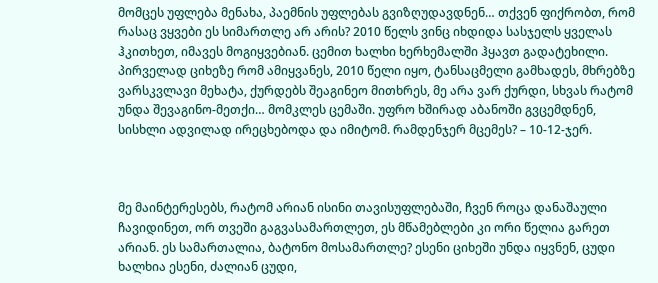მომცეს უფლება მენახა, პაემნის უფლებას გვიზღუდავდნენ… თქვენ ფიქრობთ, რომ რასაც ვყვები ეს სიმართლე არ არის? 2010 წელს ვინც იხდიდა სასჯელს ყველას ჰკითხეთ, იმავეს მოგიყვებიან. ცემით ხალხი ხერხემალში ჰყავთ გადატეხილი. პირველად ციხეზე რომ ამიყვანეს, 2010 წელი იყო, ტანსაცმელი გამხადეს, მხრებზე ვარსკვლავი მეხატა, ქურდებს შეაგინეო მითხრეს, მე არა ვარ ქურდი, სხვას რატომ უნდა შევაგინო-მეთქი… მომკლეს ცემაში. უფრო ხშირად აბანოში გვცემდნენ, სისხლი ადვილად ირეცხებოდა და იმიტომ. რამდენჯერ მცემეს? – 10-12-ჯერ.



მე მაინტერესებს, რატომ არიან ისინი თავისუფლებაში, ჩვენ როცა დანაშაული ჩავიდინეთ, ორ თვეში გაგვასამართლეთ, ეს მწამებლები კი ორი წელია გარეთ არიან. ეს სამართალია, ბატონო მოსამართლე? ესენი ციხეში უნდა იყვნენ, ცუდი ხალხია ესენი, ძალიან ცუდი,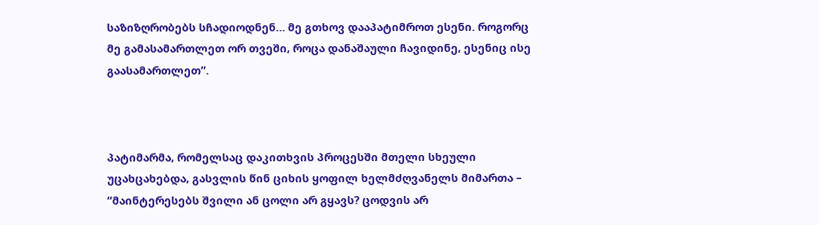საზიზღრობებს სჩადიოდნენ… მე გთხოვ დააპატიმროთ ესენი. როგორც მე გამასამართლეთ ორ თვეში, როცა დანაშაული ჩავიდინე, ესენიც ისე გაასამართლეთ”.



პატიმარმა, რომელსაც დაკითხვის პროცესში მთელი სხეული უცახცახებდა, გასვლის წინ ციხის ყოფილ ხელმძღვანელს მიმართა – “მაინტერესებს შვილი ან ცოლი არ გყავს? ცოდვის არ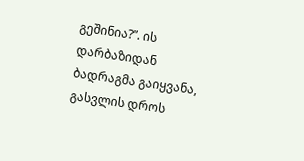გეშინია?”. ის დარბაზიდან ბადრაგმა გაიყვანა, გასვლის დროს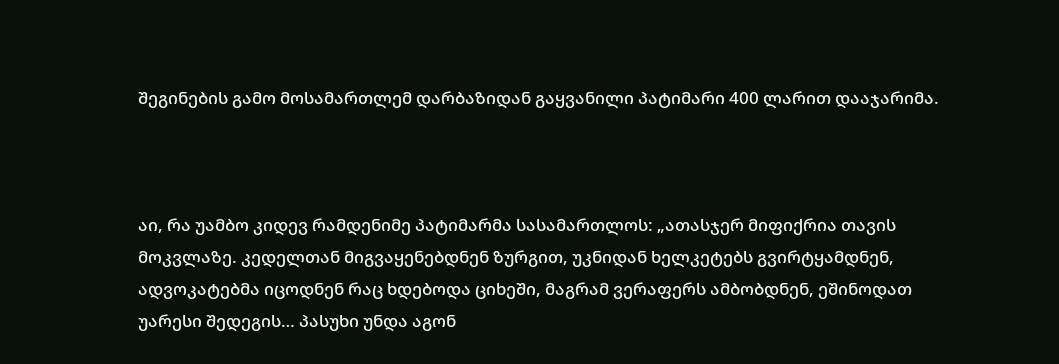შეგინების გამო მოსამართლემ დარბაზიდან გაყვანილი პატიმარი 400 ლარით დააჯარიმა.



აი, რა უამბო კიდევ რამდენიმე პატიმარმა სასამართლოს: „ათასჯერ მიფიქრია თავის მოკვლაზე. კედელთან მიგვაყენებდნენ ზურგით, უკნიდან ხელკეტებს გვირტყამდნენ, ადვოკატებმა იცოდნენ რაც ხდებოდა ციხეში, მაგრამ ვერაფერს ამბობდნენ, ეშინოდათ უარესი შედეგის… პასუხი უნდა აგონ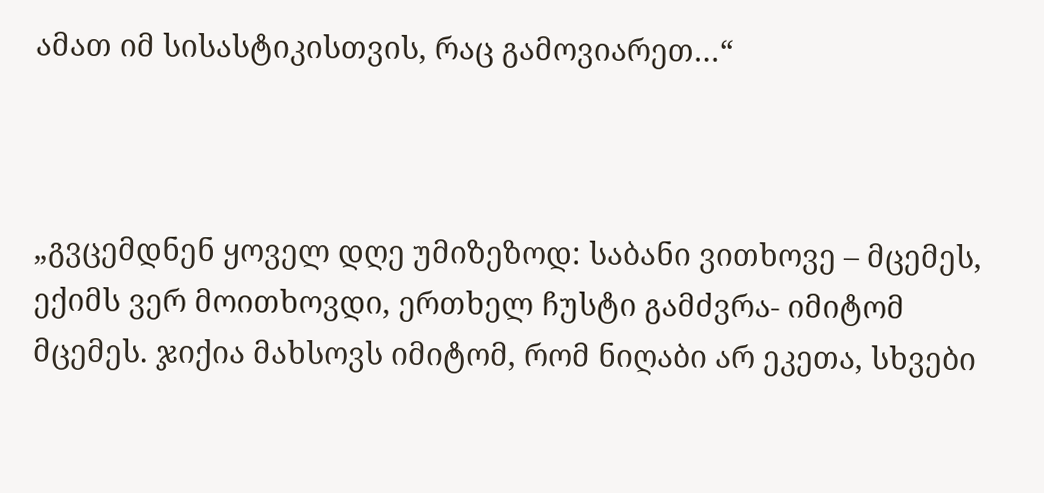ამათ იმ სისასტიკისთვის, რაც გამოვიარეთ…“



„გვცემდნენ ყოველ დღე უმიზეზოდ: საბანი ვითხოვე – მცემეს, ექიმს ვერ მოითხოვდი, ერთხელ ჩუსტი გამძვრა- იმიტომ მცემეს. ჯიქია მახსოვს იმიტომ, რომ ნიღაბი არ ეკეთა, სხვები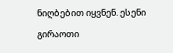ნიღბებით იყვნენ. ესენი გირაოთი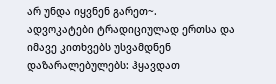არ უნდა იყვნენ გარეთ~.
ადვოკატები ტრადიციულად ერთსა და იმავე კითხვებს უსვამდნენ დაზარალებულებს: ჰყავდათ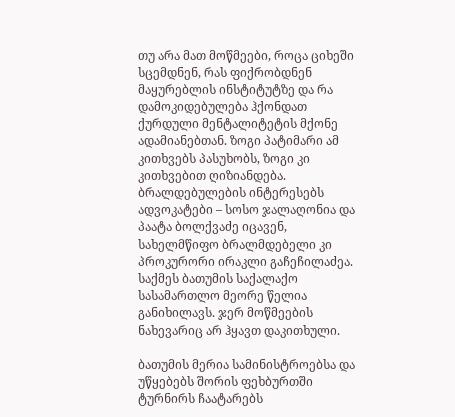თუ არა მათ მოწმეები, როცა ციხეში სცემდნენ, რას ფიქრობდნენ მაყურებლის ინსტიტუტზე და რა დამოკიდებულება ჰქონდათ ქურდული მენტალიტეტის მქონე ადამიანებთან. ზოგი პატიმარი ამ კითხვებს პასუხობს, ზოგი კი კითხვებით ღიზიანდება. ბრალდებულების ინტერესებს ადვოკატები – სოსო ჯალაღონია და პაატა ბოლქვაძე იცავენ, სახელმწიფო ბრალმდებელი კი პროკურორი ირაკლი გაჩეჩილაძეა. საქმეს ბათუმის საქალაქო სასამართლო მეორე წელია განიხილავს. ჯერ მოწმეების ნახევარიც არ ჰყავთ დაკითხული.

ბათუმის მერია სამინისტროებსა და უწყებებს შორის ფეხბურთში ტურნირს ჩაატარებს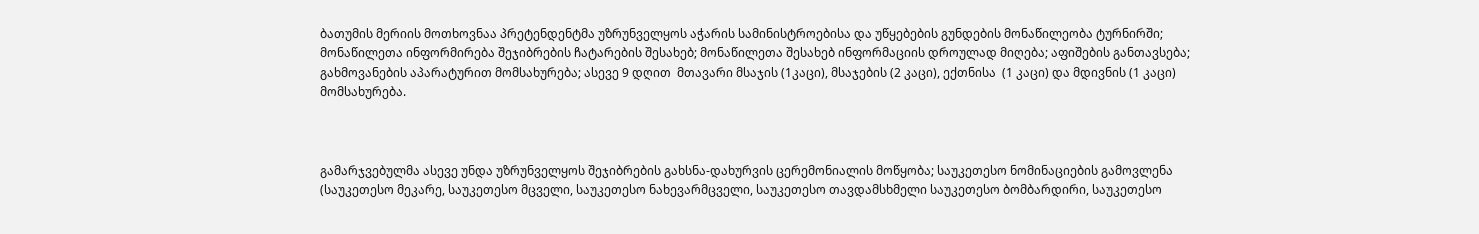ბათუმის მერიის მოთხოვნაა პრეტენდენტმა უზრუნველყოს აჭარის სამინისტროებისა და უწყებების გუნდების მონაწილეობა ტურნირში;  მონაწილეთა ინფორმირება შეჯიბრების ჩატარების შესახებ; მონაწილეთა შესახებ ინფორმაციის დროულად მიღება; აფიშების განთავსება; გახმოვანების აპარატურით მომსახურება; ასევე 9 დღით  მთავარი მსაჯის (1კაცი), მსაჯების (2 კაცი), ექთნისა  (1 კაცი) და მდივნის (1 კაცი) მომსახურება.



გამარჯვებულმა ასევე უნდა უზრუნველყოს შეჯიბრების გახსნა-დახურვის ცერემონიალის მოწყობა; საუკეთესო ნომინაციების გამოვლენა (საუკეთესო მეკარე, საუკეთესო მცველი, საუკეთესო ნახევარმცველი, საუკეთესო თავდამსხმელი საუკეთესო ბომბარდირი, საუკეთესო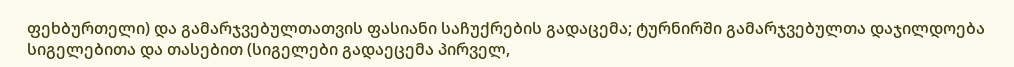ფეხბურთელი) და გამარჯვებულთათვის ფასიანი საჩუქრების გადაცემა; ტურნირში გამარჯვებულთა დაჯილდოება სიგელებითა და თასებით (სიგელები გადაეცემა პირველ,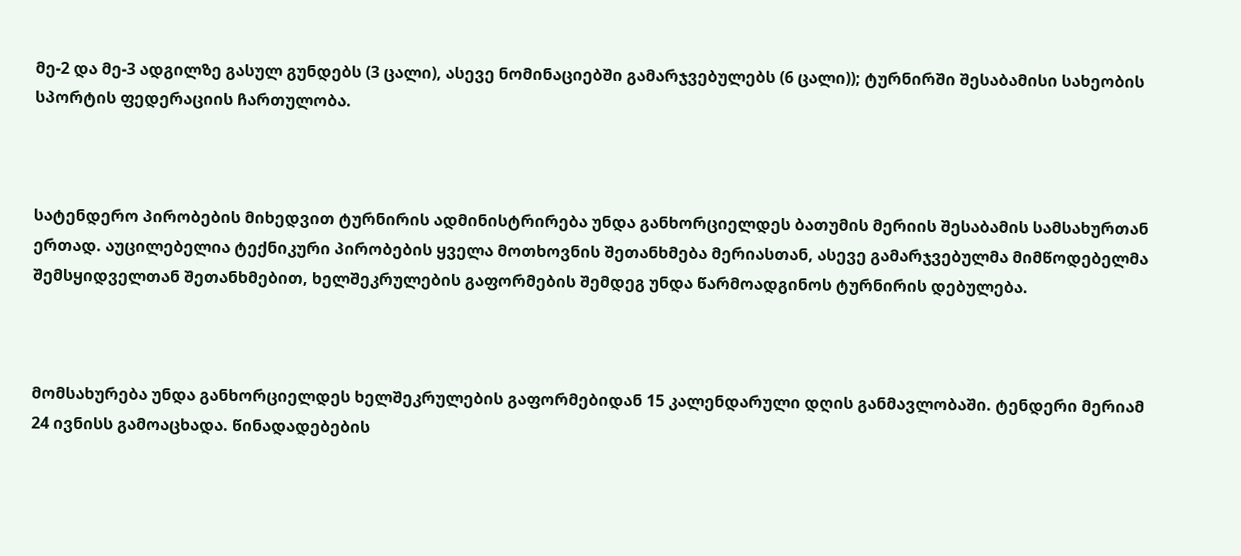მე-2 და მე-3 ადგილზე გასულ გუნდებს (3 ცალი), ასევე ნომინაციებში გამარჯვებულებს (6 ცალი)); ტურნირში შესაბამისი სახეობის სპორტის ფედერაციის ჩართულობა.



სატენდერო პირობების მიხედვით ტურნირის ადმინისტრირება უნდა განხორციელდეს ბათუმის მერიის შესაბამის სამსახურთან ერთად. აუცილებელია ტექნიკური პირობების ყველა მოთხოვნის შეთანხმება მერიასთან, ასევე გამარჯვებულმა მიმწოდებელმა შემსყიდველთან შეთანხმებით, ხელშეკრულების გაფორმების შემდეგ უნდა წარმოადგინოს ტურნირის დებულება.



მომსახურება უნდა განხორციელდეს ხელშეკრულების გაფორმებიდან 15 კალენდარული დღის განმავლობაში. ტენდერი მერიამ 24 ივნისს გამოაცხადა. წინადადებების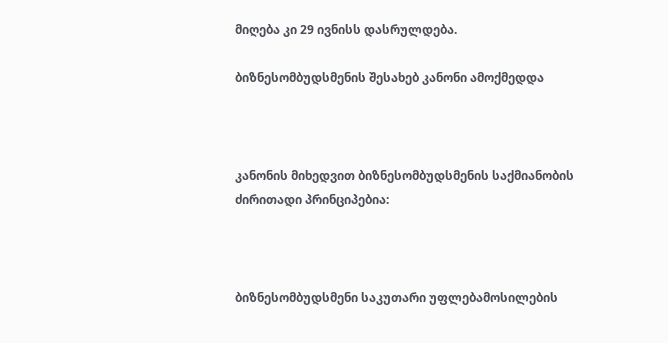მიღება კი 29 ივნისს დასრულდება.

ბიზნესომბუდსმენის შესახებ კანონი ამოქმედდა



კანონის მიხედვით ბიზნესომბუდსმენის საქმიანობის ძირითადი პრინციპებია:



ბიზნესომბუდსმენი საკუთარი უფლებამოსილების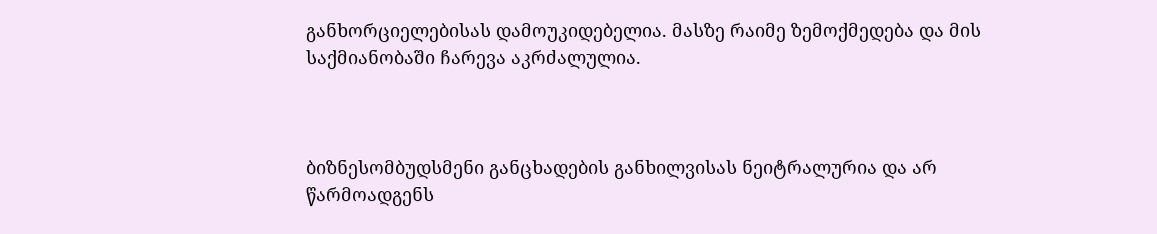განხორციელებისას დამოუკიდებელია. მასზე რაიმე ზემოქმედება და მის საქმიანობაში ჩარევა აკრძალულია.



ბიზნესომბუდსმენი განცხადების განხილვისას ნეიტრალურია და არ წარმოადგენს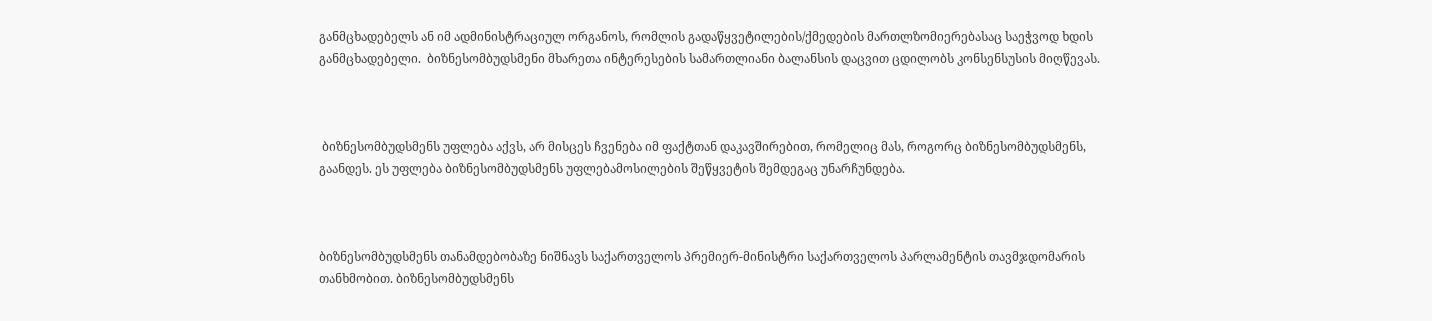განმცხადებელს ან იმ ადმინისტრაციულ ორგანოს, რომლის გადაწყვეტილების/ქმედების მართლზომიერებასაც საეჭვოდ ხდის განმცხადებელი.  ბიზნესომბუდსმენი მხარეთა ინტერესების სამართლიანი ბალანსის დაცვით ცდილობს კონსენსუსის მიღწევას.



 ბიზნესომბუდსმენს უფლება აქვს, არ მისცეს ჩვენება იმ ფაქტთან დაკავშირებით, რომელიც მას, როგორც ბიზნესომბუდსმენს, გაანდეს. ეს უფლება ბიზნესომბუდსმენს უფლებამოსილების შეწყვეტის შემდეგაც უნარჩუნდება.



ბიზნესომბუდსმენს თანამდებობაზე ნიშნავს საქართველოს პრემიერ-მინისტრი საქართველოს პარლამენტის თავმჯდომარის თანხმობით. ბიზნესომბუდსმენს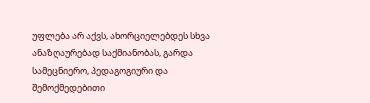უფლება არ აქვს, ახორციელებდეს სხვა ანაზღაურებად საქმიანობას, გარდა სამეცნიერო, პედაგოგიური და შემოქმედებითი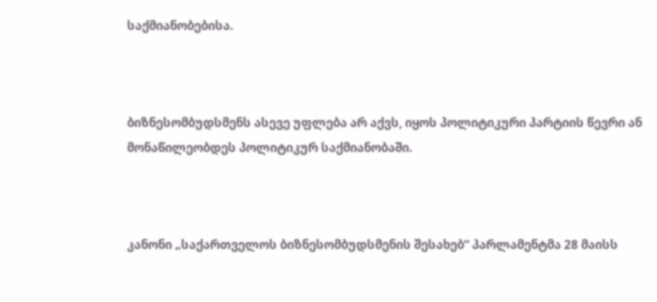საქმიანობებისა.



ბიზნესომბუდსმენს ასევე უფლება არ აქვს, იყოს პოლიტიკური პარტიის წევრი ან მონაწილეობდეს პოლიტიკურ საქმიანობაში.



კანონი „საქართველოს ბიზნესომბუდსმენის შესახებ“ პარლამენტმა 28 მაისს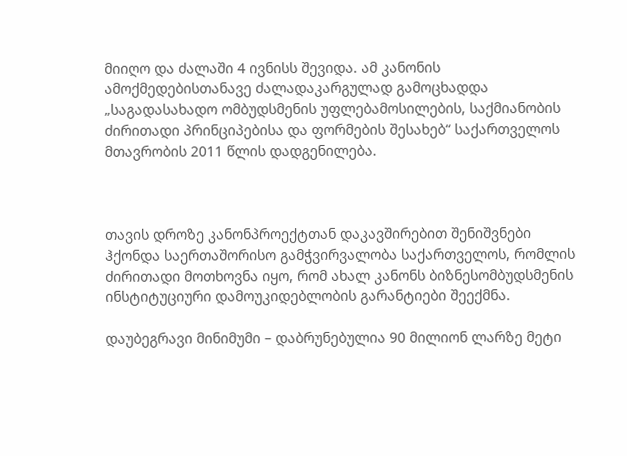მიიღო და ძალაში 4 ივნისს შევიდა. ამ კანონის ამოქმედებისთანავე ძალადაკარგულად გამოცხადდა „საგადასახადო ომბუდსმენის უფლებამოსილების, საქმიანობის ძირითადი პრინციპებისა და ფორმების შესახებ“ საქართველოს მთავრობის 2011 წლის დადგენილება.



თავის დროზე კანონპროექტთან დაკავშირებით შენიშვნები ჰქონდა საერთაშორისო გამჭვირვალობა საქართველოს, რომლის ძირითადი მოთხოვნა იყო, რომ ახალ კანონს ბიზნესომბუდსმენის ინსტიტუციური დამოუკიდებლობის გარანტიები შეექმნა.

დაუბეგრავი მინიმუმი – დაბრუნებულია 90 მილიონ ლარზე მეტი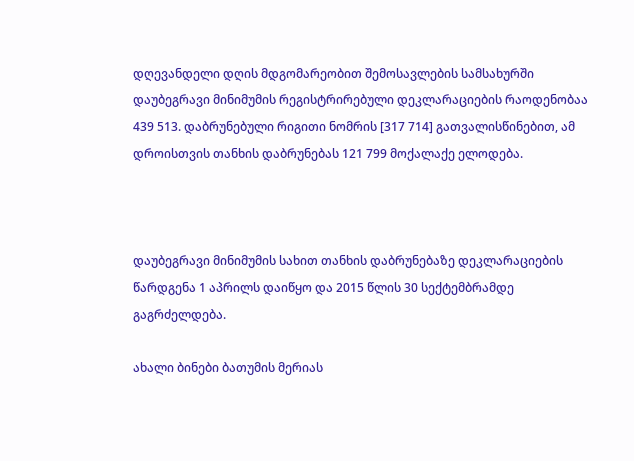დღევანდელი დღის მდგომარეობით შემოსავლების სამსახურში დაუბეგრავი მინიმუმის რეგისტრირებული დეკლარაციების რაოდენობაა 439 513. დაბრუნებული რიგითი ნომრის [317 714] გათვალისწინებით, ამ დროისთვის თანხის დაბრუნებას 121 799 მოქალაქე ელოდება.



დაუბეგრავი მინიმუმის სახით თანხის დაბრუნებაზე დეკლარაციების წარდგენა 1 აპრილს დაიწყო და 2015 წლის 30 სექტემბრამდე გაგრძელდება.

ახალი ბინები ბათუმის მერიას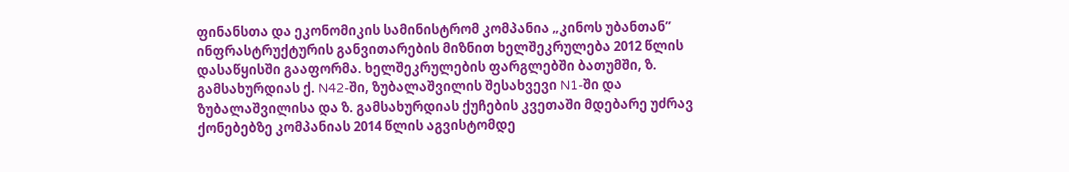ფინანსთა და ეკონომიკის სამინისტრომ კომპანია „კინოს უბანთან” ინფრასტრუქტურის განვითარების მიზნით ხელშეკრულება 2012 წლის დასაწყისში გააფორმა. ხელშეკრულების ფარგლებში ბათუმში, ზ. გამსახურდიას ქ. N42-ში, ზუბალაშვილის შესახვევი N1-ში და ზუბალაშვილისა და ზ. გამსახურდიას ქუჩების კვეთაში მდებარე უძრავ ქონებებზე კომპანიას 2014 წლის აგვისტომდე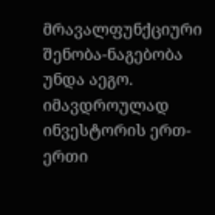მრავალფუნქციური შენობა-ნაგებობა უნდა აეგო. იმავდროულად ინვესტორის ერთ-ერთი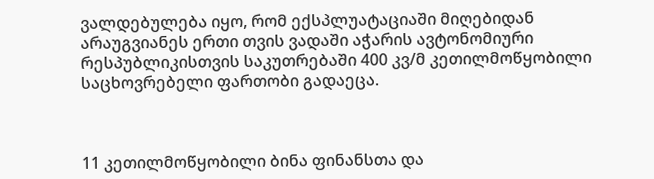ვალდებულება იყო, რომ ექსპლუატაციაში მიღებიდან არაუგვიანეს ერთი თვის ვადაში აჭარის ავტონომიური რესპუბლიკისთვის საკუთრებაში 400 კვ/მ კეთილმოწყობილი საცხოვრებელი ფართობი გადაეცა.



11 კეთილმოწყობილი ბინა ფინანსთა და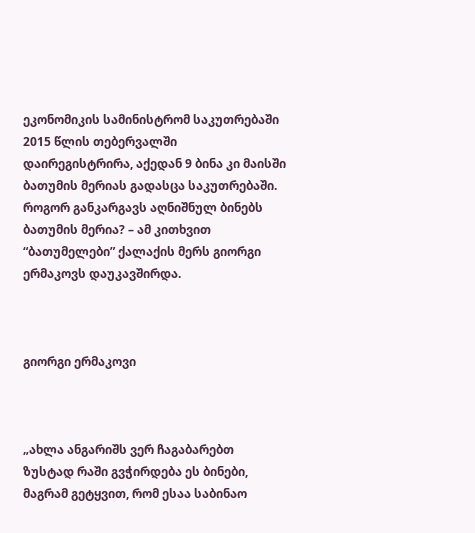ეკონომიკის სამინისტრომ საკუთრებაში 2015 წლის თებერვალში დაირეგისტრირა, აქედან 9 ბინა კი მაისში ბათუმის მერიას გადასცა საკუთრებაში. როგორ განკარგავს აღნიშნულ ბინებს ბათუმის მერია? – ამ კითხვით “ბათუმელები” ქალაქის მერს გიორგი ერმაკოვს დაუკავშირდა.



გიორგი ერმაკოვი



„ახლა ანგარიშს ვერ ჩაგაბარებთ ზუსტად რაში გვჭირდება ეს ბინები, მაგრამ გეტყვით, რომ ესაა საბინაო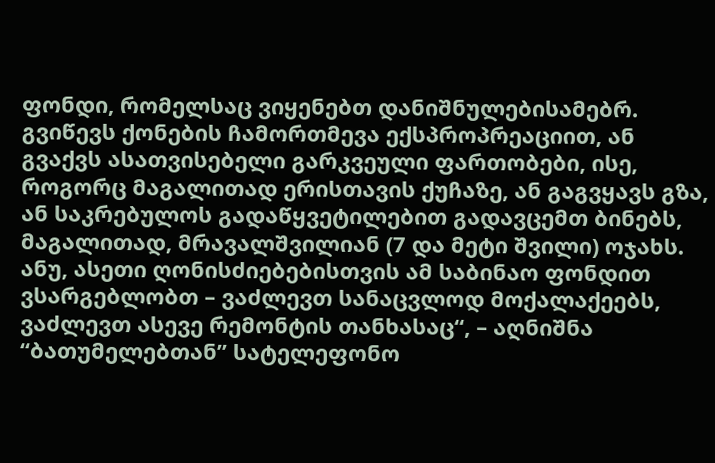ფონდი, რომელსაც ვიყენებთ დანიშნულებისამებრ. გვიწევს ქონების ჩამორთმევა ექსპროპრეაციით, ან გვაქვს ასათვისებელი გარკვეული ფართობები, ისე, როგორც მაგალითად ერისთავის ქუჩაზე, ან გაგვყავს გზა, ან საკრებულოს გადაწყვეტილებით გადავცემთ ბინებს, მაგალითად, მრავალშვილიან (7 და მეტი შვილი) ოჯახს. ანუ, ასეთი ღონისძიებებისთვის ამ საბინაო ფონდით ვსარგებლობთ – ვაძლევთ სანაცვლოდ მოქალაქეებს, ვაძლევთ ასევე რემონტის თანხასაც“, – აღნიშნა “ბათუმელებთან” სატელეფონო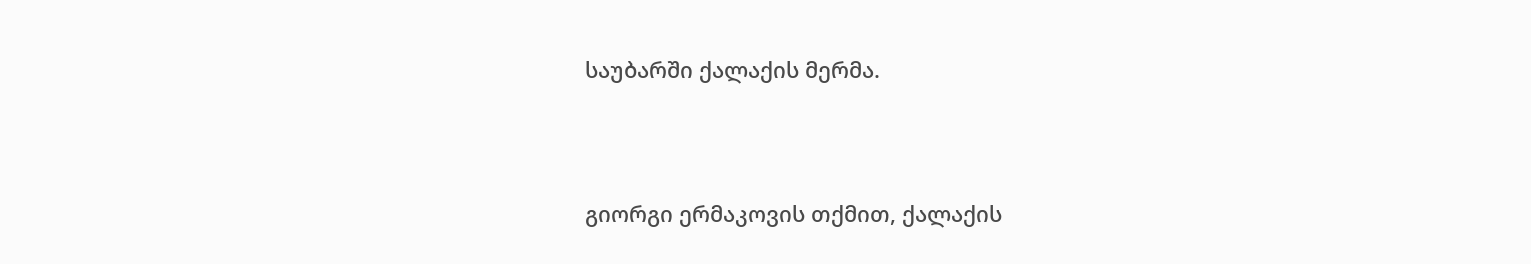საუბარში ქალაქის მერმა.



გიორგი ერმაკოვის თქმით, ქალაქის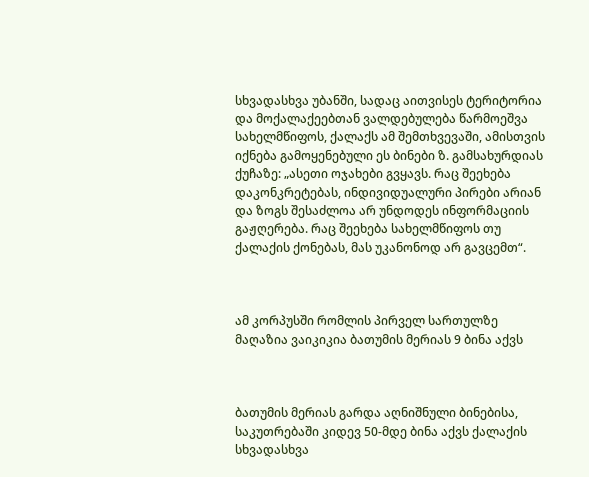სხვადასხვა უბანში, სადაც აითვისეს ტერიტორია და მოქალაქეებთან ვალდებულება წარმოეშვა სახელმწიფოს, ქალაქს ამ შემთხვევაში, ამისთვის იქნება გამოყენებული ეს ბინები ზ. გამსახურდიას ქუჩაზე: „ასეთი ოჯახები გვყავს. რაც შეეხება დაკონკრეტებას, ინდივიდუალური პირები არიან და ზოგს შესაძლოა არ უნდოდეს ინფორმაციის გაჟღერება. რაც შეეხება სახელმწიფოს თუ ქალაქის ქონებას, მას უკანონოდ არ გავცემთ“.



ამ კორპუსში რომლის პირველ სართულზე მაღაზია ვაიკიკია ბათუმის მერიას 9 ბინა აქვს



ბათუმის მერიას გარდა აღნიშნული ბინებისა, საკუთრებაში კიდევ 50-მდე ბინა აქვს ქალაქის სხვადასხვა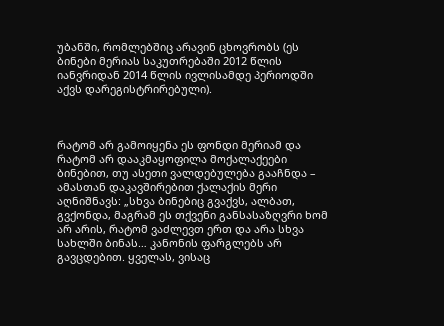უბანში, რომლებშიც არავინ ცხოვრობს (ეს ბინები მერიას საკუთრებაში 2012 წლის იანვრიდან 2014 წლის ივლისამდე პერიოდში აქვს დარეგისტრირებული).



რატომ არ გამოიყენა ეს ფონდი მერიამ და რატომ არ დააკმაყოფილა მოქალაქეები ბინებით, თუ ასეთი ვალდებულება გააჩნდა – ამასთან დაკავშირებით ქალაქის მერი აღნიშნავს: „სხვა ბინებიც გვაქვს, ალბათ, გვქონდა, მაგრამ ეს თქვენი განსასაზღვრი ხომ არ არის, რატომ ვაძლევთ ერთ და არა სხვა სახლში ბინას… კანონის ფარგლებს არ გავცდებით. ყველას, ვისაც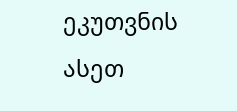ეკუთვნის ასეთ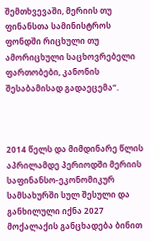შემთხვევაში, მერიის თუ ფინანსთა სამინისტროს ფონდში რიცხული თუ ამორიცხული საცხოვრებელი ფართობები, კანონის შესაბამისად გადაეცემა“.



2014 წელს და მიმდინარე წლის აპრილამდე პერიოდში მერიის საფინანსო-ეკონომიკურ სამსახურში სულ შესული და განხილული იქნა 2027 მოქალაქის განცხადება ბინით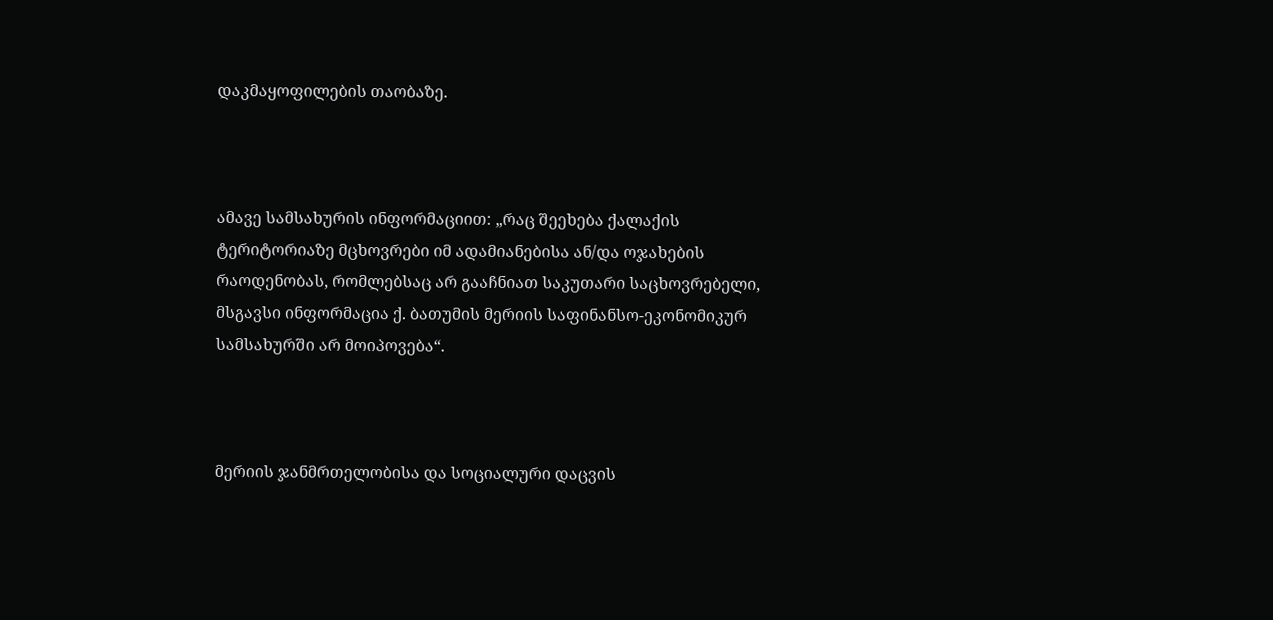დაკმაყოფილების თაობაზე.



ამავე სამსახურის ინფორმაციით: „რაც შეეხება ქალაქის ტერიტორიაზე მცხოვრები იმ ადამიანებისა ან/და ოჯახების რაოდენობას, რომლებსაც არ გააჩნიათ საკუთარი საცხოვრებელი, მსგავსი ინფორმაცია ქ. ბათუმის მერიის საფინანსო-ეკონომიკურ სამსახურში არ მოიპოვება“.



მერიის ჯანმრთელობისა და სოციალური დაცვის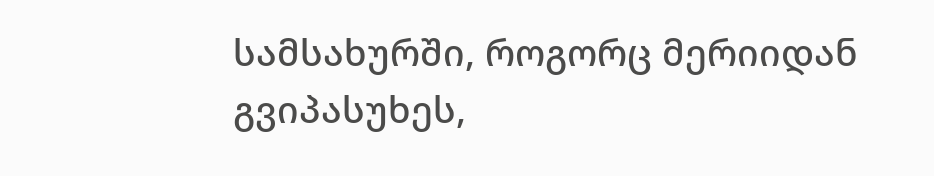სამსახურში, როგორც მერიიდან გვიპასუხეს,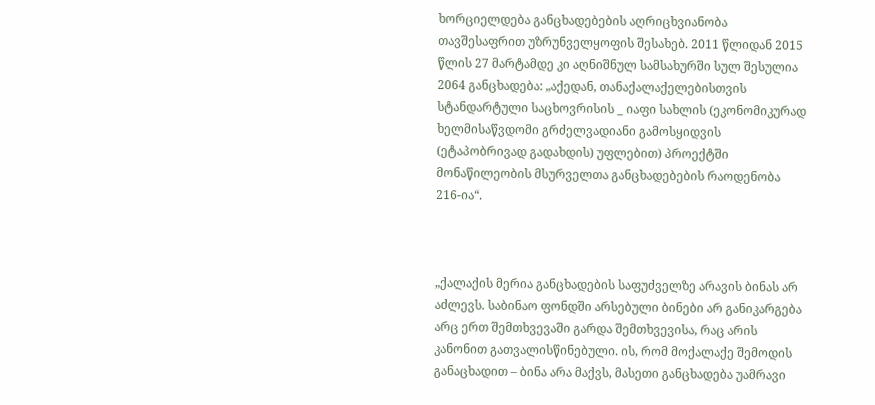ხორციელდება განცხადებების აღრიცხვიანობა თავშესაფრით უზრუნველყოფის შესახებ. 2011 წლიდან 2015 წლის 27 მარტამდე კი აღნიშნულ სამსახურში სულ შესულია 2064 განცხადება: „აქედან, თანაქალაქელებისთვის სტანდარტული საცხოვრისის _ იაფი სახლის (ეკონომიკურად ხელმისაწვდომი გრძელვადიანი გამოსყიდვის (ეტაპობრივად გადახდის) უფლებით) პროექტში მონაწილეობის მსურველთა განცხადებების რაოდენობა 216-ია“.



„ქალაქის მერია განცხადების საფუძველზე არავის ბინას არ აძლევს. საბინაო ფონდში არსებული ბინები არ განიკარგება არც ერთ შემთხვევაში გარდა შემთხვევისა, რაც არის კანონით გათვალისწინებული. ის, რომ მოქალაქე შემოდის განაცხადით – ბინა არა მაქვს, მასეთი განცხადება უამრავი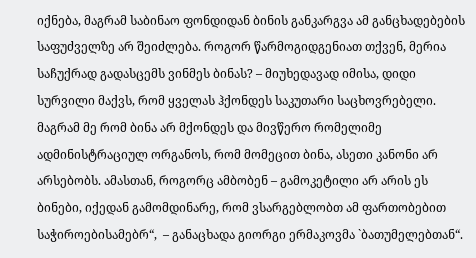იქნება, მაგრამ საბინაო ფონდიდან ბინის განკარგვა ამ განცხადებების საფუძველზე არ შეიძლება. როგორ წარმოგიდგენიათ თქვენ, მერია საჩუქრად გადასცემს ვინმეს ბინას? – მიუხედავად იმისა, დიდი სურვილი მაქვს, რომ ყველას ჰქონდეს საკუთარი საცხოვრებელი. მაგრამ მე რომ ბინა არ მქონდეს და მივწერო რომელიმე ადმინისტრაციულ ორგანოს, რომ მომეცით ბინა, ასეთი კანონი არ არსებობს. ამასთან, როგორც ამბობენ – გამოკეტილი არ არის ეს ბინები, იქედან გამომდინარე, რომ ვსარგებლობთ ამ ფართობებით საჭიროებისამებრ“,  – განაცხადა გიორგი ერმაკოვმა `ბათუმელებთან“.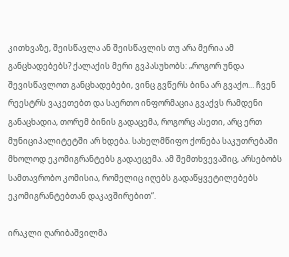კითხვაზე, შეისწავლა ან შეისწავლის თუ არა მერია ამ განცხადებებს? ქალაქის მერი გვპასუხობს: „როგორ უნდა შევისწავლოთ განცხადებები, ვინც გვწერს ბინა არ გვაქო… ჩვენ რეესტრს ვაკეთებთ და საერთო ინფორმაცია გვაქვს რამდენი განაცხადია, თორემ ბინის გადაცემა, როგორც ასეთი, არც ერთ მუნიციპალიტეტში არ ხდება. სახელმწიფო ქონება საკუთრებაში მხოლოდ ეკომიგრანტებს გადაეცემა. ამ შემთხვევაშიც, არსებობს სამთავრობო კომისია, რომელიც იღებს გადაწყვეტილებებს ეკომიგრანტებთან დაკავშირებით“.

ირაკლი ღარიბაშვილმა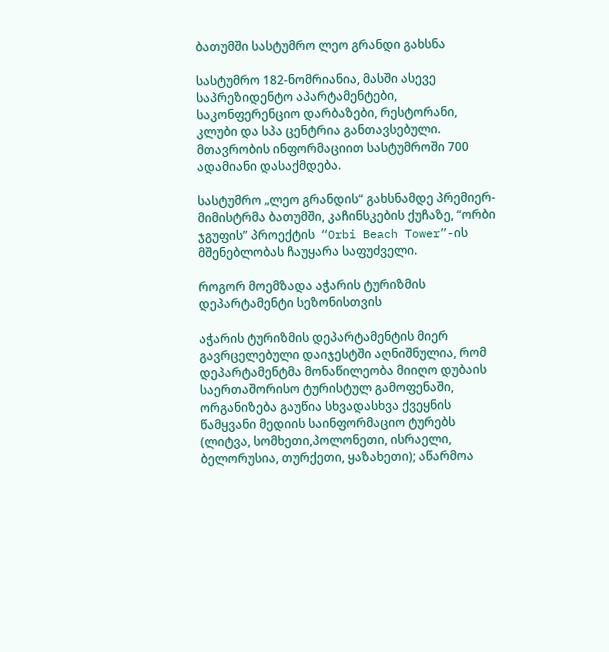ბათუმში სასტუმრო ლეო გრანდი გახსნა

სასტუმრო 182-ნომრიანია, მასში ასევე საპრეზიდენტო აპარტამენტები, საკონფერენციო დარბაზები, რესტორანი, კლუბი და სპა ცენტრია განთავსებული. მთავრობის ინფორმაციით სასტუმროში 700 ადამიანი დასაქმდება.

სასტუმრო „ლეო გრანდის“ გახსნამდე პრემიერ-მიმისტრმა ბათუმში, კაჩინსკების ქუჩაზე, “ორბი ჯგუფის” პროექტის  “Orbi Beach Tower”-ის მშენებლობას ჩაუყარა საფუძველი.

როგორ მოემზადა აჭარის ტურიზმის დეპარტამენტი სეზონისთვის

აჭარის ტურიზმის დეპარტამენტის მიერ გავრცელებული დაიჯესტში აღნიშნულია, რომ დეპარტამენტმა მონაწილეობა მიიღო დუბაის საერთაშორისო ტურისტულ გამოფენაში, ორგანიზება გაუწია სხვადასხვა ქვეყნის წამყვანი მედიის საინფორმაციო ტურებს (ლიტვა, სომხეთი,პოლონეთი, ისრაელი, ბელორუსია, თურქეთი, ყაზახეთი); აწარმოა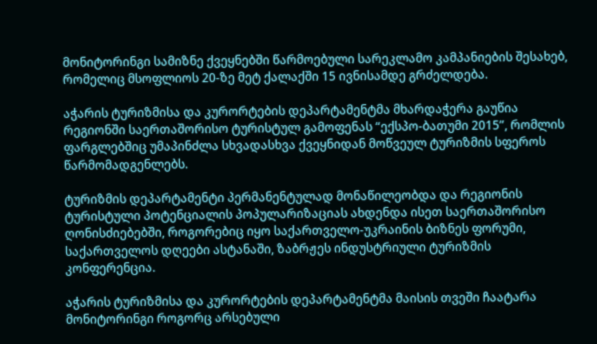მონიტორინგი სამიზნე ქვეყნებში წარმოებული სარეკლამო კამპანიების შესახებ, რომელიც მსოფლიოს 20-ზე მეტ ქალაქში 15 ივნისამდე გრძელდება.

აჭარის ტურიზმისა და კურორტების დეპარტამენტმა მხარდაჭერა გაუწია რეგიონში საერთაშორისო ტურისტულ გამოფენას “ექსპო-ბათუმი 2015”, რომლის ფარგლებშიც უმაპინძლა სხვადასხვა ქვეყნიდან მოწვეულ ტურიზმის სფეროს წარმომადგენლებს.

ტურიზმის დეპარტამენტი პერმანენტულად მონაწილეობდა და რეგიონის ტურისტული პოტენციალის პოპულარიზაციას ახდენდა ისეთ საერთაშორისო ღონისძიებებში, როგორებიც იყო საქართველო-უკრაინის ბიზნეს ფორუმი, საქართველოს დღეები ასტანაში, ზაბრჟეს ინდუსტრიული ტურიზმის კონფერენცია.

აჭარის ტურიზმისა და კურორტების დეპარტამენტმა მაისის თვეში ჩაატარა მონიტორინგი როგორც არსებული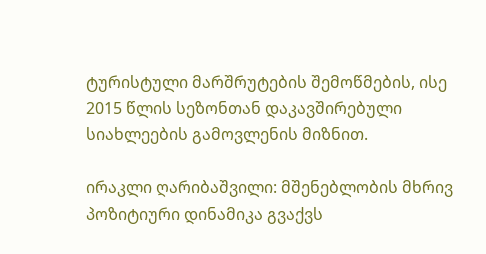ტურისტული მარშრუტების შემოწმების, ისე 2015 წლის სეზონთან დაკავშირებული სიახლეების გამოვლენის მიზნით.

ირაკლი ღარიბაშვილი: მშენებლობის მხრივ პოზიტიური დინამიკა გვაქვს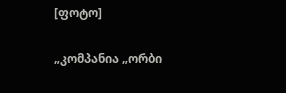[ფოტო]

„კომპანია „ორბი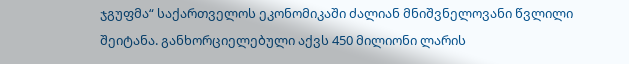ჯგუფმა“ საქართველოს ეკონომიკაში ძალიან მნიშვნელოვანი წვლილი შეიტანა. განხორციელებული აქვს 450 მილიონი ლარის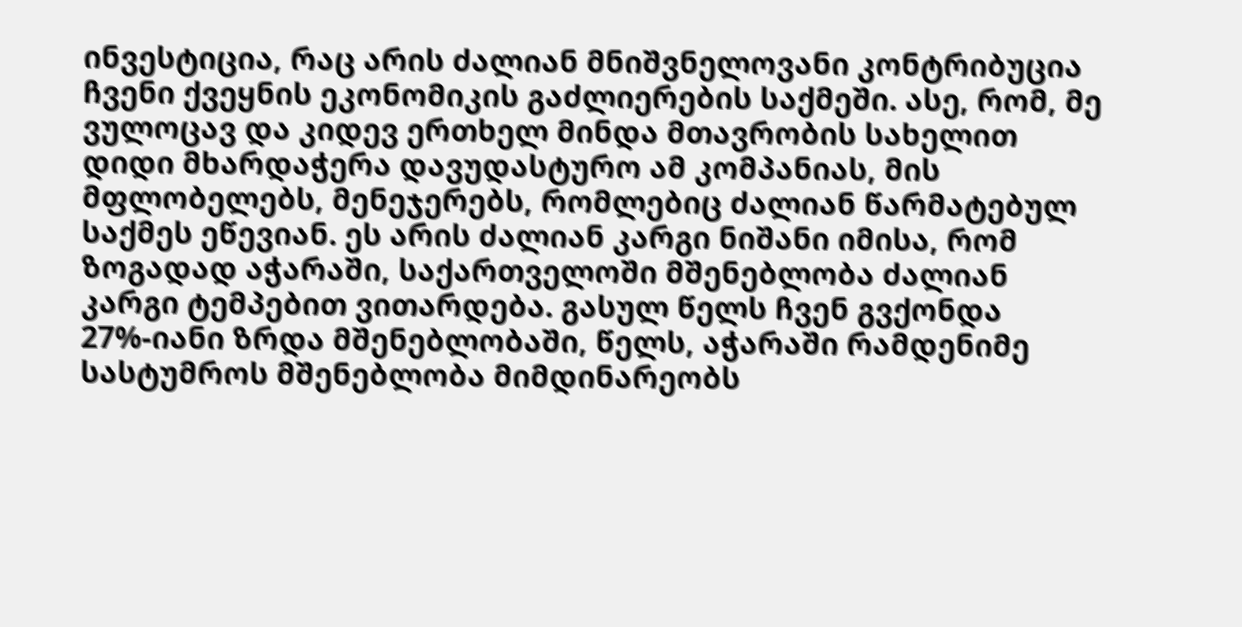ინვესტიცია, რაც არის ძალიან მნიშვნელოვანი კონტრიბუცია ჩვენი ქვეყნის ეკონომიკის გაძლიერების საქმეში. ასე, რომ, მე ვულოცავ და კიდევ ერთხელ მინდა მთავრობის სახელით დიდი მხარდაჭერა დავუდასტურო ამ კომპანიას, მის მფლობელებს, მენეჯერებს, რომლებიც ძალიან წარმატებულ საქმეს ეწევიან. ეს არის ძალიან კარგი ნიშანი იმისა, რომ ზოგადად აჭარაში, საქართველოში მშენებლობა ძალიან კარგი ტემპებით ვითარდება. გასულ წელს ჩვენ გვქონდა 27%-იანი ზრდა მშენებლობაში, წელს, აჭარაში რამდენიმე სასტუმროს მშენებლობა მიმდინარეობს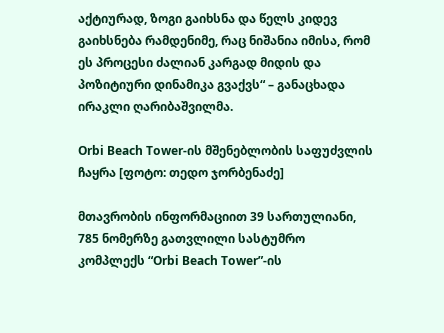აქტიურად, ზოგი გაიხსნა და წელს კიდევ გაიხსნება რამდენიმე, რაც ნიშანია იმისა, რომ ეს პროცესი ძალიან კარგად მიდის და პოზიტიური დინამიკა გვაქვს“ – განაცხადა ირაკლი ღარიბაშვილმა.

Orbi Beach Tower-ის მშენებლობის საფუძვლის ჩაყრა [ფოტო: თედო ჯორბენაძე]

მთავრობის ინფორმაციით 39 სართულიანი, 785 ნომერზე გათვლილი სასტუმრო კომპლექს “Orbi Beach Tower”-ის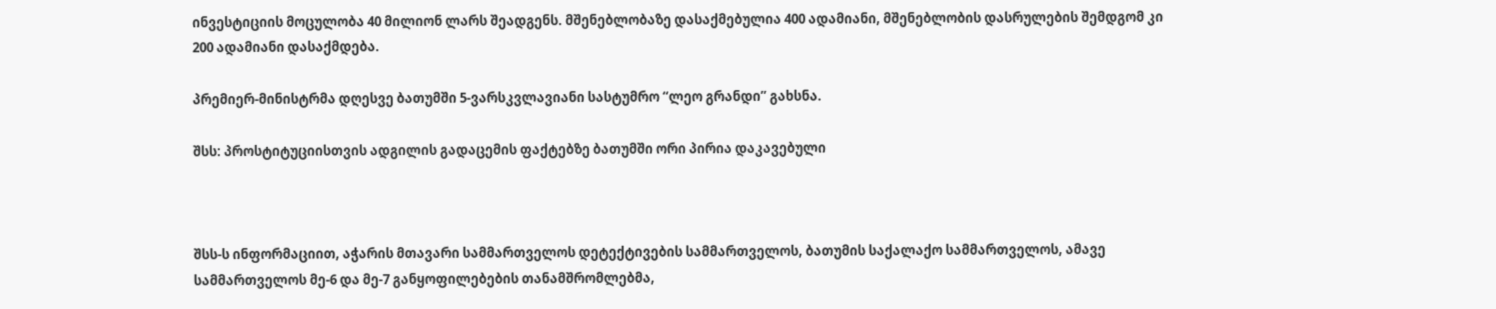ინვესტიციის მოცულობა 40 მილიონ ლარს შეადგენს. მშენებლობაზე დასაქმებულია 400 ადამიანი, მშენებლობის დასრულების შემდგომ კი 200 ადამიანი დასაქმდება.

პრემიერ-მინისტრმა დღესვე ბათუმში 5-ვარსკვლავიანი სასტუმრო “ლეო გრანდი” გახსნა.

შსს: პროსტიტუციისთვის ადგილის გადაცემის ფაქტებზე ბათუმში ორი პირია დაკავებული



შსს-ს ინფორმაციით, აჭარის მთავარი სამმართველოს დეტექტივების სამმართველოს, ბათუმის საქალაქო სამმართველოს, ამავე სამმართველოს მე-6 და მე-7 განყოფილებების თანამშრომლებმა,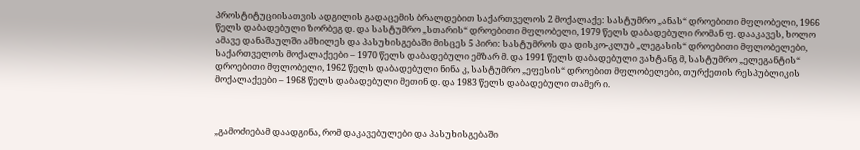პროსტიტუციისათვის ადგილის გადაცემის ბრალდებით საქართველოს 2 მოქალაქე: სასტუმრო „ანას“ დროებითი მფლობელი, 1966 წელს დაბადებული ზორბეგ დ. და სასტუმრო „სთარის“ დროებითი მფლობელი, 1979 წელს დაბადებული რომან ფ. დააკავეს, ხოლო ამავე დანაშაულში ამხილეს და პასუხისგებაში მისცეს 5 პირი: სასტუმროს და დისკო-კლუბ „ლეგასის“ დროებითი მფლობელები, საქართველოს მოქალაქეები – 1970 წელს დაბადებული ემზარ მ. და 1991 წელს დაბადებული ვახტანგ მ, სასტუმრო „ელეგანტის“ დროებითი მფლობელი, 1962 წელს დაბადებული ნინა კ, სასტუმრო „ეფესის“ დროებით მფლობელები, თურქეთის რესპუბლიკის მოქალაქეები – 1968 წელს დაბადებული მეთინ დ. და 1983 წელს დაბადებული თამერ ი.



„გამოძიებამ დაადგინა, რომ დაკავებულები და პასუხისგებაში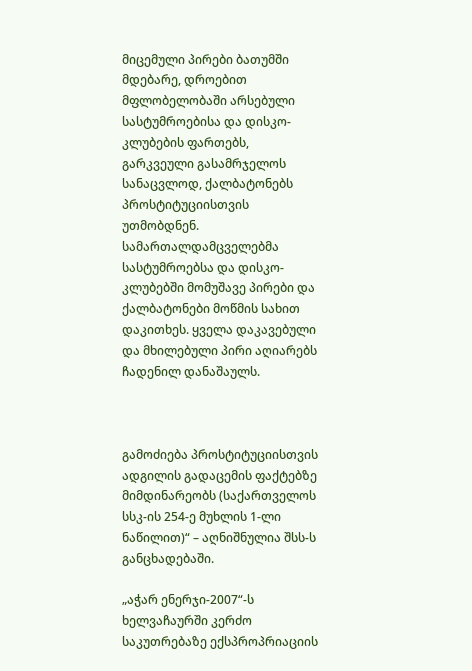მიცემული პირები ბათუმში მდებარე, დროებით მფლობელობაში არსებული სასტუმროებისა და დისკო-კლუბების ფართებს, გარკვეული გასამრჯელოს სანაცვლოდ, ქალბატონებს პროსტიტუციისთვის უთმობდნენ. სამართალდამცველებმა სასტუმროებსა და დისკო-კლუბებში მომუშავე პირები და ქალბატონები მოწმის სახით დაკითხეს. ყველა დაკავებული და მხილებული პირი აღიარებს ჩადენილ დანაშაულს.



გამოძიება პროსტიტუციისთვის ადგილის გადაცემის ფაქტებზე მიმდინარეობს (საქართველოს სსკ-ის 254-ე მუხლის 1-ლი ნაწილით)“ – აღნიშნულია შსს-ს განცხადებაში.

„აჭარ ენერჯი-2007“-ს ხელვაჩაურში კერძო საკუთრებაზე ექსპროპრიაციის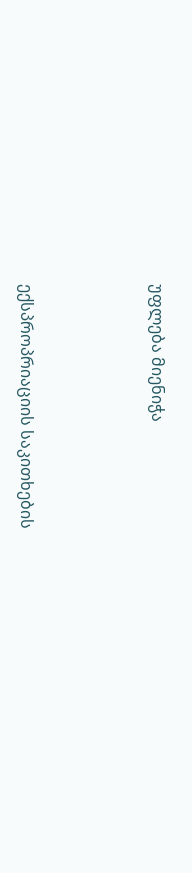უფლება მიენიჭა



ექსპროპრიაციის საკითხების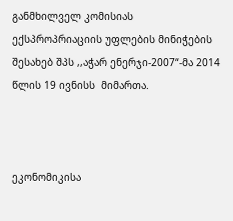განმხილველ კომისიას ექსპროპრიაციის უფლების მინიჭების შესახებ შპს ,,აჭარ ენერჯი-2007“-მა 2014 წლის 19 ივნისს  მიმართა.



ეკონომიკისა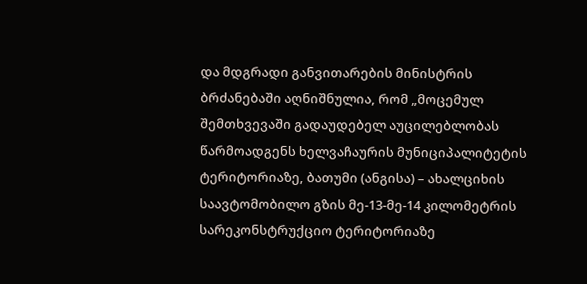და მდგრადი განვითარების მინისტრის ბრძანებაში აღნიშნულია, რომ „მოცემულ შემთხვევაში გადაუდებელ აუცილებლობას წარმოადგენს ხელვაჩაურის მუნიციპალიტეტის ტერიტორიაზე, ბათუმი (ანგისა) – ახალციხის საავტომობილო გზის მე-13-მე-14 კილომეტრის სარეკონსტრუქციო ტერიტორიაზე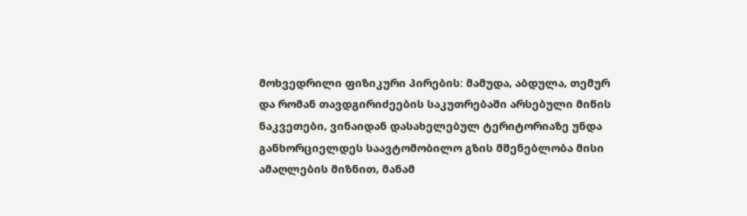მოხვედრილი ფიზიკური პირების: მამუდა, აბდულა, თემურ და რომან თავდგირიძეების საკუთრებაში არსებული მიწის ნაკვეთები, ვინაიდან დასახელებულ ტერიტორიაზე უნდა განხორციელდეს საავტომობილო გზის მშენებლობა მისი ამაღლების მიზნით, მანამ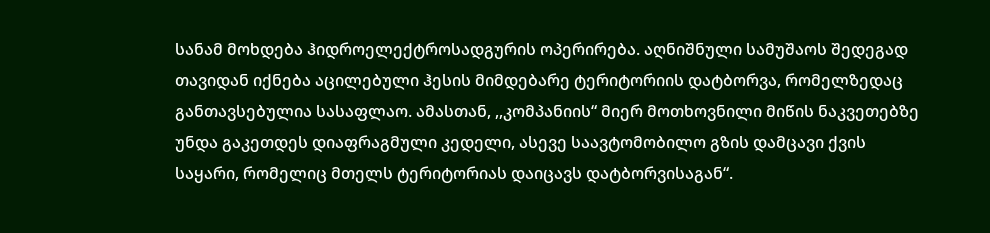სანამ მოხდება ჰიდროელექტროსადგურის ოპერირება. აღნიშნული სამუშაოს შედეგად თავიდან იქნება აცილებული ჰესის მიმდებარე ტერიტორიის დატბორვა, რომელზედაც განთავსებულია სასაფლაო. ამასთან, ,,კომპანიის“ მიერ მოთხოვნილი მიწის ნაკვეთებზე უნდა გაკეთდეს დიაფრაგმული კედელი, ასევე საავტომობილო გზის დამცავი ქვის საყარი, რომელიც მთელს ტერიტორიას დაიცავს დატბორვისაგან“.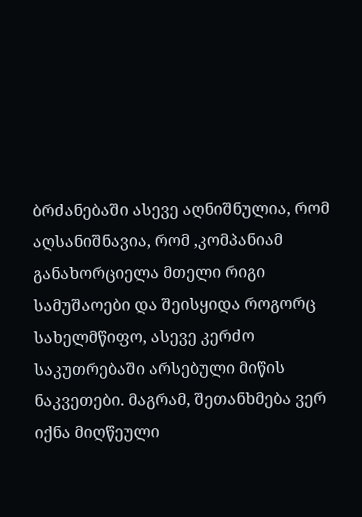ბრძანებაში ასევე აღნიშნულია, რომ აღსანიშნავია, რომ ,კომპანიამ განახორციელა მთელი რიგი სამუშაოები და შეისყიდა როგორც სახელმწიფო, ასევე კერძო საკუთრებაში არსებული მიწის ნაკვეთები. მაგრამ, შეთანხმება ვერ იქნა მიღწეული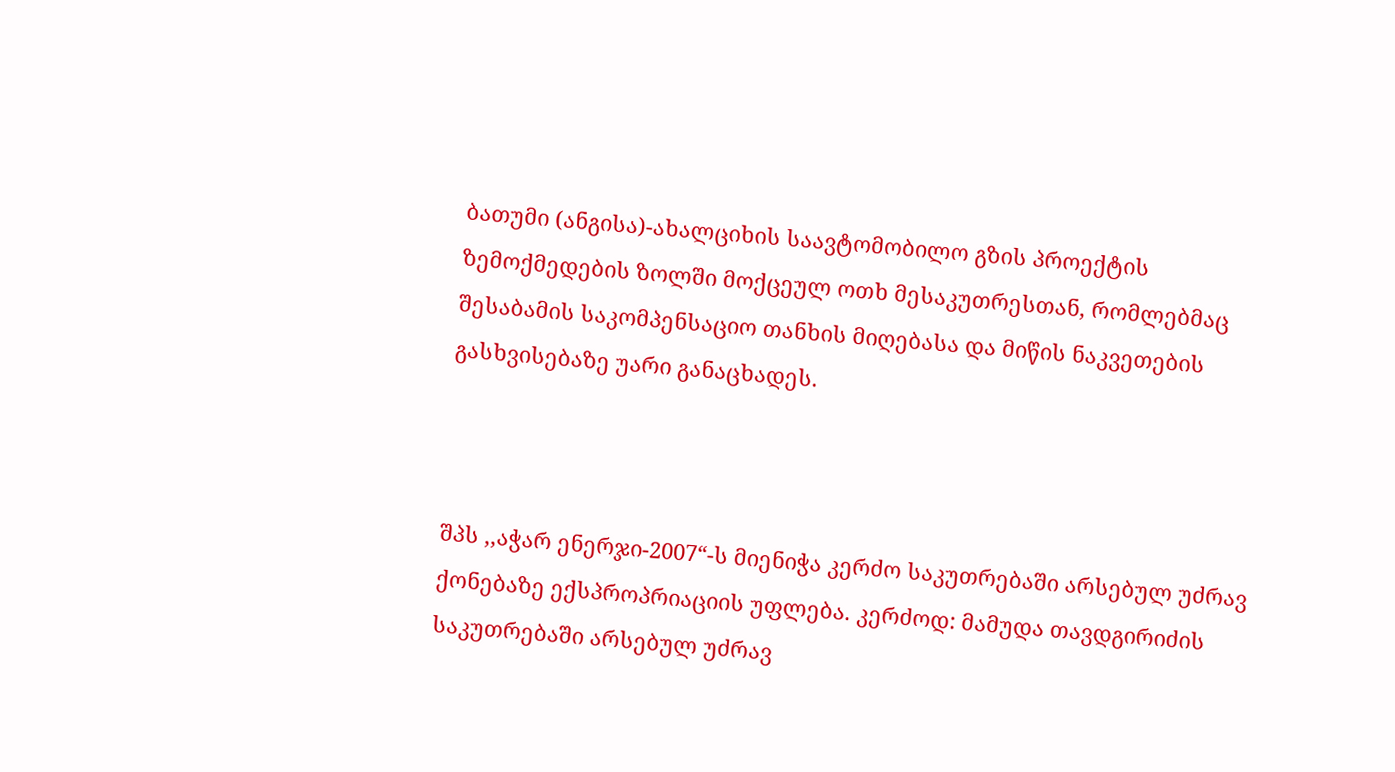ბათუმი (ანგისა)-ახალციხის საავტომობილო გზის პროექტის ზემოქმედების ზოლში მოქცეულ ოთხ მესაკუთრესთან, რომლებმაც შესაბამის საკომპენსაციო თანხის მიღებასა და მიწის ნაკვეთების გასხვისებაზე უარი განაცხადეს.



შპს ,,აჭარ ენერჯი-2007“-ს მიენიჭა კერძო საკუთრებაში არსებულ უძრავ ქონებაზე ექსპროპრიაციის უფლება. კერძოდ: მამუდა თავდგირიძის საკუთრებაში არსებულ უძრავ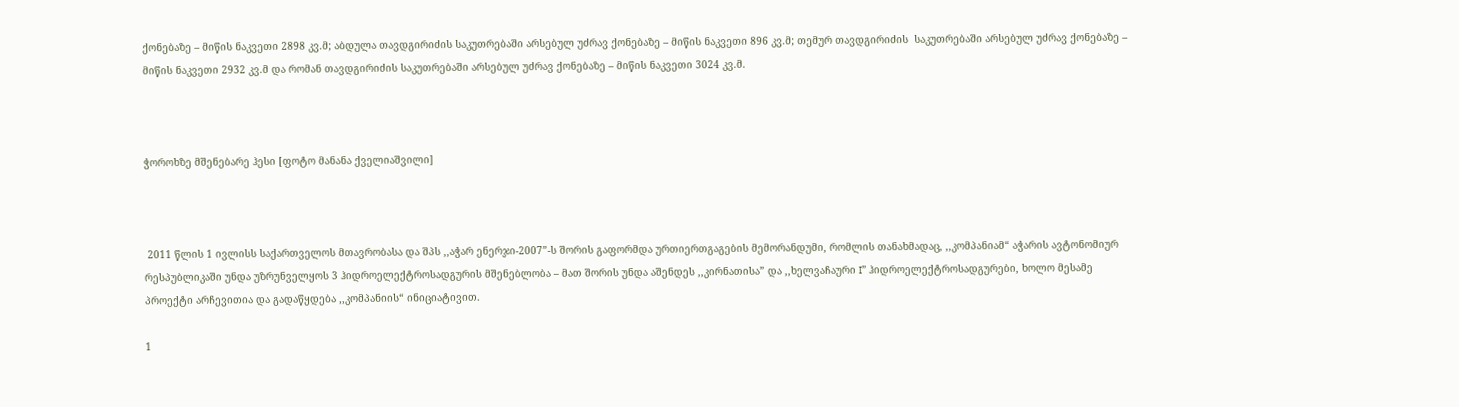ქონებაზე – მიწის ნაკვეთი 2898 კვ.მ; აბდულა თავდგირიძის საკუთრებაში არსებულ უძრავ ქონებაზე – მიწის ნაკვეთი 896 კვ.მ; თემურ თავდგირიძის  საკუთრებაში არსებულ უძრავ ქონებაზე – მიწის ნაკვეთი 2932 კვ.მ და რომან თავდგირიძის საკუთრებაში არსებულ უძრავ ქონებაზე – მიწის ნაკვეთი 3024 კვ.მ.



ჭოროხზე მშენებარე ჰესი [ფოტო მანანა ქველიაშვილი]



 2011 წლის 1 ივლისს საქართველოს მთავრობასა და შპს ,,აჭარ ენერჯი-2007”-ს შორის გაფორმდა ურთიერთგაგების მემორანდუმი, რომლის თანახმადაც, ,,კომპანიამ“ აჭარის ავტონომიურ რესპუბლიკაში უნდა უზრუნველყოს 3 ჰიდროელექტროსადგურის მშენებლობა – მათ შორის უნდა აშენდეს ,,კირნათისა” და ,,ხელვაჩაური I” ჰიდროელექტროსადგურები, ხოლო მესამე პროექტი არჩევითია და გადაწყდება ,,კომპანიის“ ინიციატივით.

1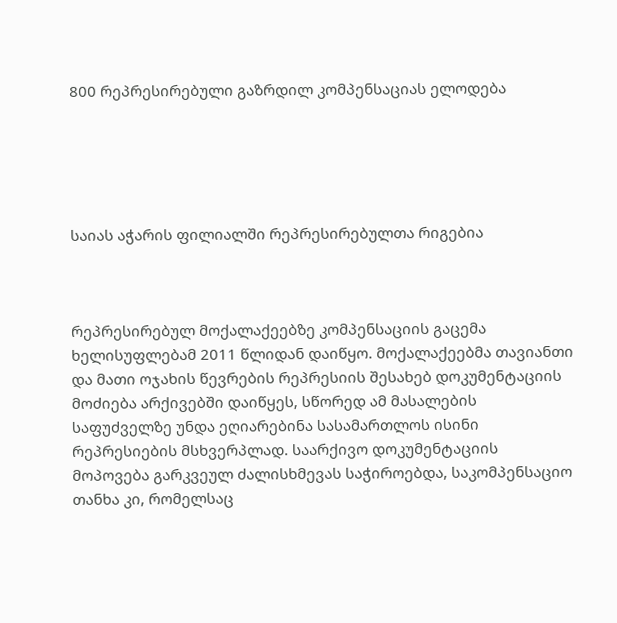800 რეპრესირებული გაზრდილ კომპენსაციას ელოდება





საიას აჭარის ფილიალში რეპრესირებულთა რიგებია



რეპრესირებულ მოქალაქეებზე კომპენსაციის გაცემა ხელისუფლებამ 2011 წლიდან დაიწყო. მოქალაქეებმა თავიანთი და მათი ოჯახის წევრების რეპრესიის შესახებ დოკუმენტაციის მოძიება არქივებში დაიწყეს, სწორედ ამ მასალების საფუძველზე უნდა ეღიარებინა სასამართლოს ისინი რეპრესიების მსხვერპლად. საარქივო დოკუმენტაციის მოპოვება გარკვეულ ძალისხმევას საჭიროებდა, საკომპენსაციო თანხა კი, რომელსაც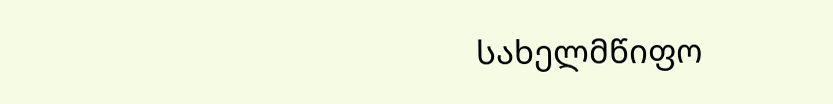სახელმწიფო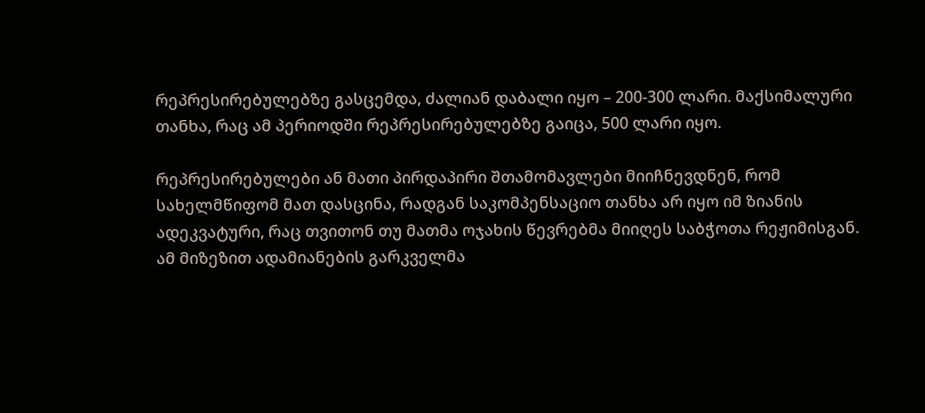რეპრესირებულებზე გასცემდა, ძალიან დაბალი იყო – 200-300 ლარი. მაქსიმალური თანხა, რაც ამ პერიოდში რეპრესირებულებზე გაიცა, 500 ლარი იყო.

რეპრესირებულები ან მათი პირდაპირი შთამომავლები მიიჩნევდნენ, რომ სახელმწიფომ მათ დასცინა, რადგან საკომპენსაციო თანხა არ იყო იმ ზიანის ადეკვატური, რაც თვითონ თუ მათმა ოჯახის წევრებმა მიიღეს საბჭოთა რეჟიმისგან. ამ მიზეზით ადამიანების გარკველმა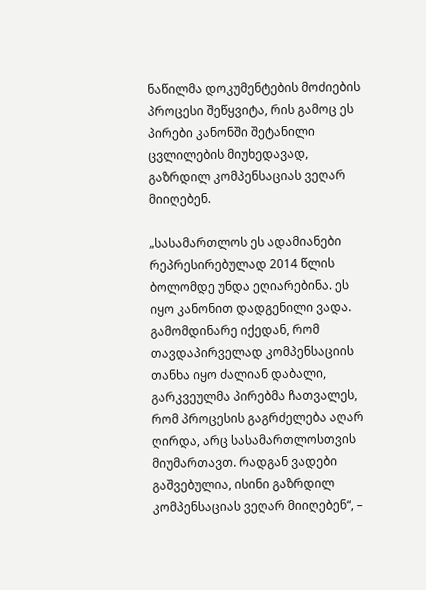ნაწილმა დოკუმენტების მოძიების პროცესი შეწყვიტა, რის გამოც ეს პირები კანონში შეტანილი ცვლილების მიუხედავად, გაზრდილ კომპენსაციას ვეღარ მიიღებენ.

„სასამართლოს ეს ადამიანები რეპრესირებულად 2014 წლის ბოლომდე უნდა ეღიარებინა. ეს იყო კანონით დადგენილი ვადა. გამომდინარე იქედან, რომ თავდაპირველად კომპენსაციის თანხა იყო ძალიან დაბალი, გარკვეულმა პირებმა ჩათვალეს, რომ პროცესის გაგრძელება აღარ ღირდა, არც სასამართლოსთვის მიუმართავთ. რადგან ვადები გაშვებულია, ისინი გაზრდილ კომპენსაციას ვეღარ მიიღებენ“, –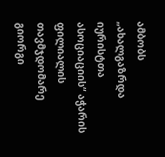ამბობს „ახალგაზრდა იურისტთა ასოციაციის“ აჭარის ფილიალის თავმჯდომარე გიორგი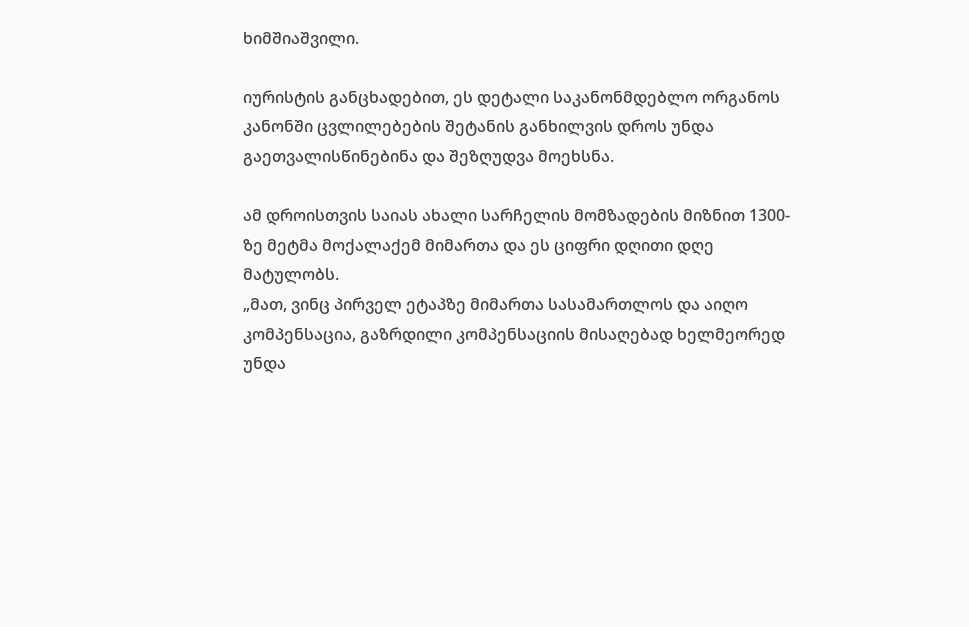ხიმშიაშვილი.

იურისტის განცხადებით, ეს დეტალი საკანონმდებლო ორგანოს კანონში ცვლილებების შეტანის განხილვის დროს უნდა გაეთვალისწინებინა და შეზღუდვა მოეხსნა.

ამ დროისთვის საიას ახალი სარჩელის მომზადების მიზნით 1300-ზე მეტმა მოქალაქემ მიმართა და ეს ციფრი დღითი დღე მატულობს.
„მათ, ვინც პირველ ეტაპზე მიმართა სასამართლოს და აიღო კომპენსაცია, გაზრდილი კომპენსაციის მისაღებად ხელმეორედ უნდა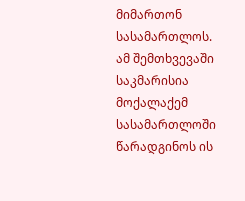მიმართონ სასამართლოს. ამ შემთხვევაში საკმარისია მოქალაქემ სასამართლოში წარადგინოს ის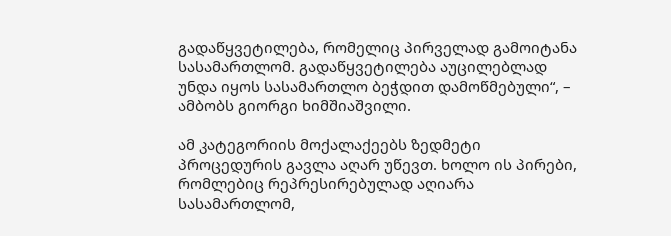გადაწყვეტილება, რომელიც პირველად გამოიტანა სასამართლომ. გადაწყვეტილება აუცილებლად უნდა იყოს სასამართლო ბეჭდით დამოწმებული“, – ამბობს გიორგი ხიმშიაშვილი.

ამ კატეგორიის მოქალაქეებს ზედმეტი პროცედურის გავლა აღარ უწევთ. ხოლო ის პირები, რომლებიც რეპრესირებულად აღიარა სასამართლომ,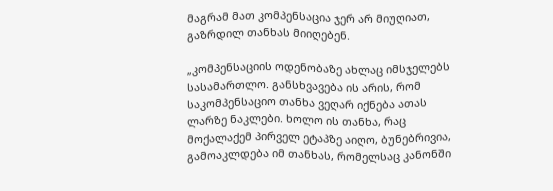მაგრამ მათ კომპენსაცია ჯერ არ მიუღიათ, გაზრდილ თანხას მიიღებენ.

„კომპენსაციის ოდენობაზე ახლაც იმსჯელებს სასამართლო. განსხვავება ის არის, რომ საკომპენსაციო თანხა ვეღარ იქნება ათას ლარზე ნაკლები. ხოლო ის თანხა, რაც მოქალაქემ პირველ ეტაპზე აიღო, ბუნებრივია, გამოაკლდება იმ თანხას, რომელსაც კანონში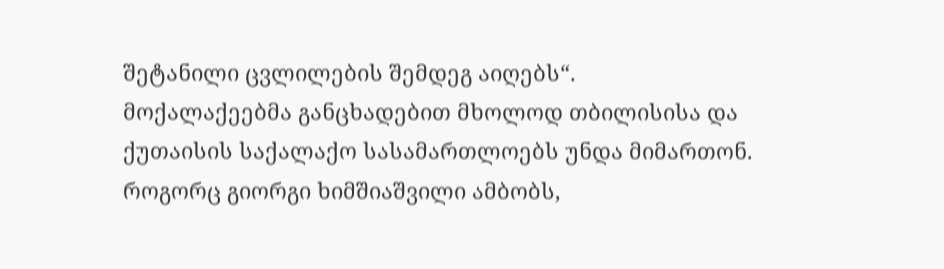შეტანილი ცვლილების შემდეგ აიღებს“.
მოქალაქეებმა განცხადებით მხოლოდ თბილისისა და ქუთაისის საქალაქო სასამართლოებს უნდა მიმართონ. როგორც გიორგი ხიმშიაშვილი ამბობს,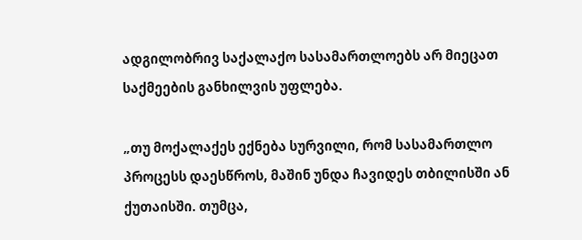ადგილობრივ საქალაქო სასამართლოებს არ მიეცათ საქმეების განხილვის უფლება.

„თუ მოქალაქეს ექნება სურვილი, რომ სასამართლო პროცესს დაესწროს, მაშინ უნდა ჩავიდეს თბილისში ან ქუთაისში. თუმცა,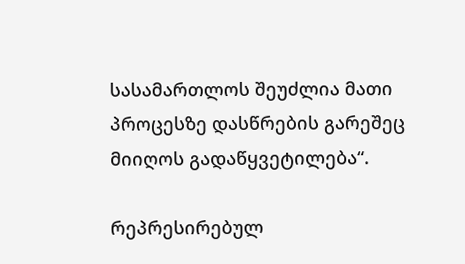სასამართლოს შეუძლია მათი პროცესზე დასწრების გარეშეც მიიღოს გადაწყვეტილება“.

რეპრესირებულ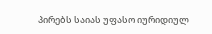პირებს საიას უფასო იურიდიულ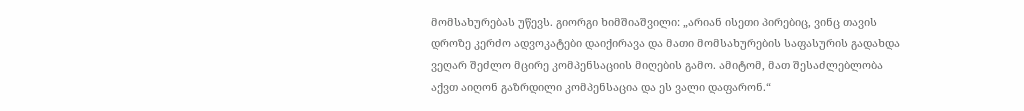მომსახურებას უწევს. გიორგი ხიმშიაშვილი: „არიან ისეთი პირებიც, ვინც თავის დროზე კერძო ადვოკატები დაიქირავა და მათი მომსახურების საფასურის გადახდა ვეღარ შეძლო მცირე კომპენსაციის მიღების გამო. ამიტომ, მათ შესაძლებლობა აქვთ აიღონ გაზრდილი კომპენსაცია და ეს ვალი დაფარონ.“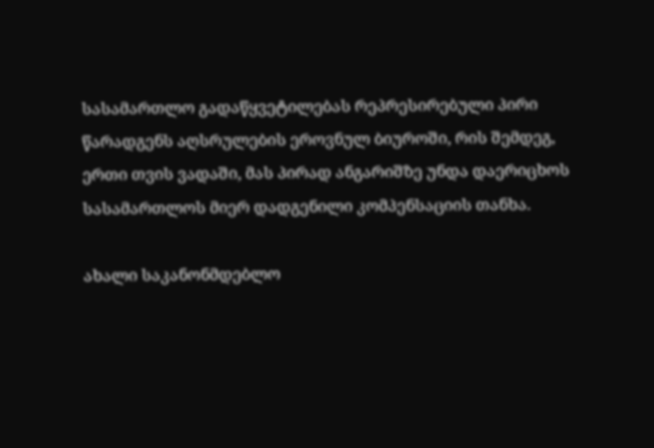სასამართლო გადაწყვეტილებას რეპრესირებული პირი წარადგენს აღსრულების ეროვნულ ბიუროში, რის შემდეგ, ერთი თვის ვადაში, მას პირად ანგარიშზე უნდა დაერიცხოს სასამართლოს მიერ დადგენილი კომპენსაციის თანხა.

ახალი საკანონმდებლო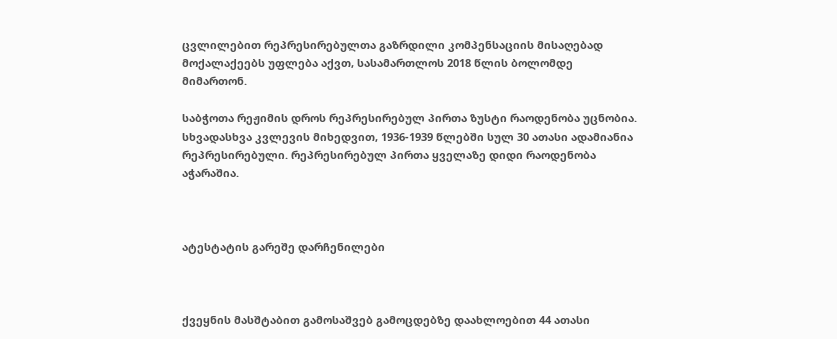ცვლილებით რეპრესირებულთა გაზრდილი კომპენსაციის მისაღებად მოქალაქეებს უფლება აქვთ, სასამართლოს 2018 წლის ბოლომდე მიმართონ.

საბჭოთა რეჟიმის დროს რეპრესირებულ პირთა ზუსტი რაოდენობა უცნობია. სხვადასხვა კვლევის მიხედვით, 1936-1939 წლებში სულ 30 ათასი ადამიანია რეპრესირებული. რეპრესირებულ პირთა ყველაზე დიდი რაოდენობა აჭარაშია.



ატესტატის გარეშე დარჩენილები



ქვეყნის მასშტაბით გამოსაშვებ გამოცდებზე დაახლოებით 44 ათასი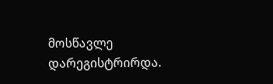მოსწავლე დარეგისტრირდა.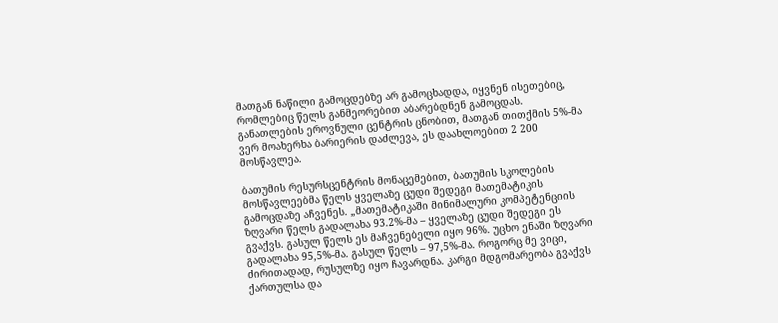მათგან ნაწილი გამოცდებზე არ გამოცხადდა, იყვნენ ისეთებიც, რომლებიც წელს განმეორებით აბარებდნენ გამოცდას. განათლების ეროვნული ცენტრის ცნობით, მათგან თითქმის 5%-მა ვერ მოახერხა ბარიერის დაძლევა, ეს დაახლოებით 2 200 მოსწავლეა.

ბათუმის რესურსცენტრის მონაცემებით, ბათუმის სკოლების მოსწავლეებმა წელს ყველაზე ცუდი შედეგი მათემატიკის გამოცდაზე აჩვენეს. „მათემატიკაში მინიმალური კომპეტენციის ზღვარი წელს გადალახა 93.2%-მა – ყველაზე ცუდი შედეგი ეს გვაქვს. გასულ წელს ეს მაჩვენებელი იყო 96%. უცხო ენაში ზღვარი გადალახა 95,5%-მა. გასულ წელს – 97,5%-მა. როგორც მე ვიცი, ძირითადად, რუსულზე იყო ჩავარდნა. კარგი მდგომარეობა გვაქვს ქართულსა და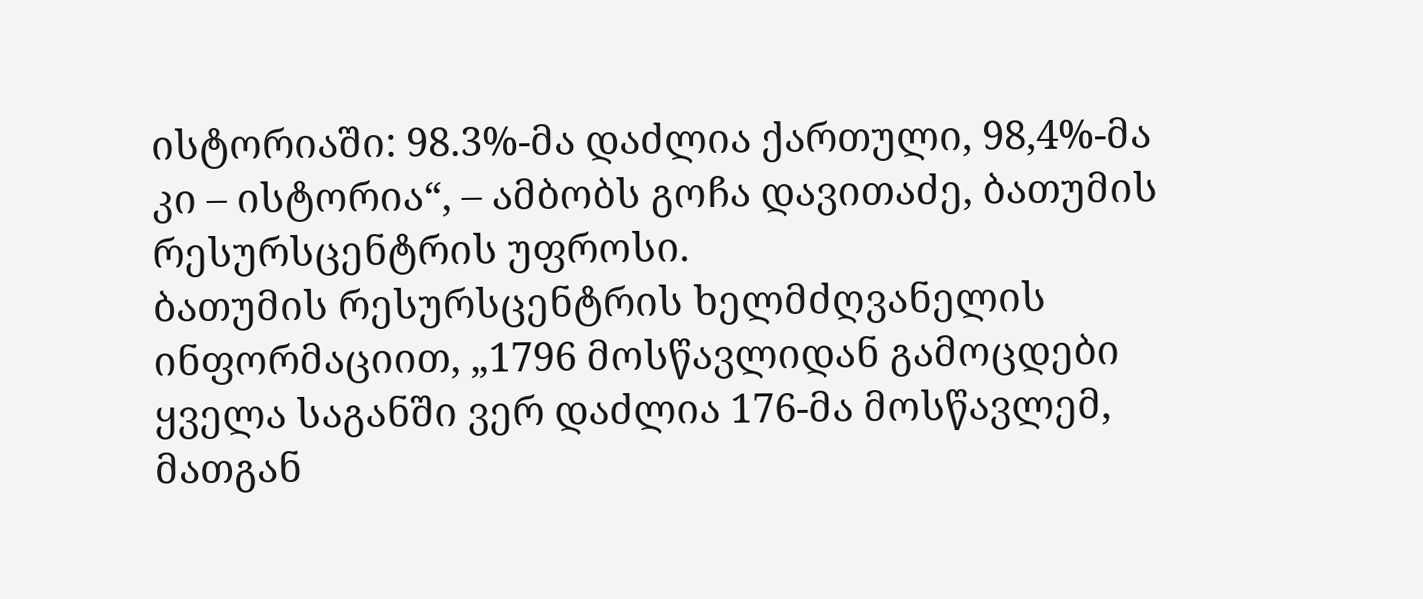ისტორიაში: 98.3%-მა დაძლია ქართული, 98,4%-მა კი – ისტორია“, – ამბობს გოჩა დავითაძე, ბათუმის რესურსცენტრის უფროსი.
ბათუმის რესურსცენტრის ხელმძღვანელის ინფორმაციით, „1796 მოსწავლიდან გამოცდები ყველა საგანში ვერ დაძლია 176-მა მოსწავლემ, მათგან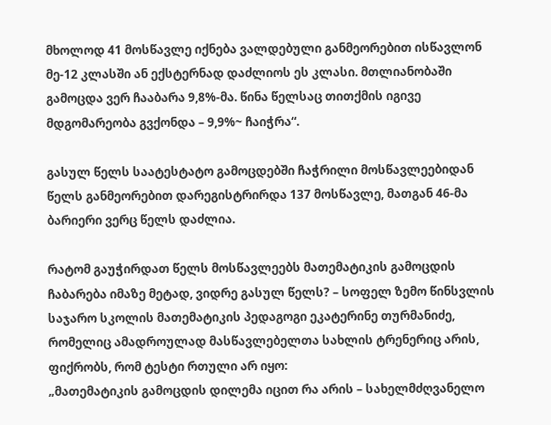მხოლოდ 41 მოსწავლე იქნება ვალდებული განმეორებით ისწავლონ მე-12 კლასში ან ექსტერნად დაძლიოს ეს კლასი. მთლიანობაში გამოცდა ვერ ჩააბარა 9,8%-მა. წინა წელსაც თითქმის იგივე მდგომარეობა გვქონდა – 9,9%~ ჩაიჭრა“.

გასულ წელს საატესტატო გამოცდებში ჩაჭრილი მოსწავლეებიდან წელს განმეორებით დარეგისტრირდა 137 მოსწავლე, მათგან 46-მა ბარიერი ვერც წელს დაძლია.

რატომ გაუჭირდათ წელს მოსწავლეებს მათემატიკის გამოცდის ჩაბარება იმაზე მეტად, ვიდრე გასულ წელს? – სოფელ ზემო წინსვლის საჯარო სკოლის მათემატიკის პედაგოგი ეკატერინე თურმანიძე, რომელიც ამადროულად მასწავლებელთა სახლის ტრენერიც არის, ფიქრობს, რომ ტესტი რთული არ იყო:
„მათემატიკის გამოცდის დილემა იცით რა არის – სახელმძღვანელო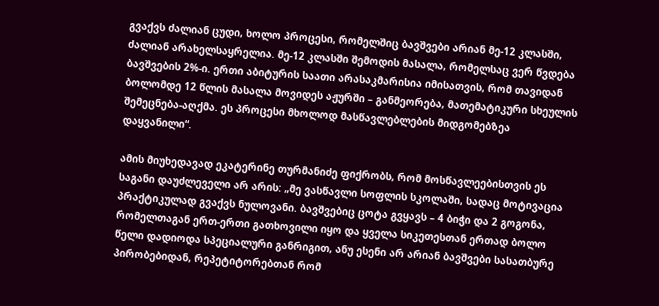გვაქვს ძალიან ცუდი, ხოლო პროცესი, რომელშიც ბავშვები არიან მე-12 კლასში, ძალიან არახელსაყრელია. მე-12 კლასში შემოდის მასალა, რომელსაც ვერ წვდება ბავშვების 2%-ი. ერთი აბიტურის საათი არასაკმარისია იმისათვის, რომ თავიდან ბოლომდე 12 წლის მასალა მოვიდეს აჟურში – განმეორება, მათემატიკური სხეულის შემეცნება-აღქმა. ეს პროცესი მხოლოდ მასწავლებლების მიდგომებზეა დაყვანილი“.

ამის მიუხედავად ეკატერინე თურმანიძე ფიქრობს, რომ მოსწავლეებისთვის ეს საგანი დაუძლეველი არ არის: „მე ვასწავლი სოფლის სკოლაში, სადაც მოტივაცია პრაქტიკულად გვაქვს ნულოვანი. ბავშვებიც ცოტა გვყავს – 4 ბიჭი და 2 გოგონა, რომელთაგან ერთ-ერთი გათხოვილი იყო და ყველა სიკეთესთან ერთად ბოლო წელი დადიოდა სპეციალური განრიგით, ანუ ესენი არ არიან ბავშვები სასათბურე პირობებიდან, რეპეტიტორებთან რომ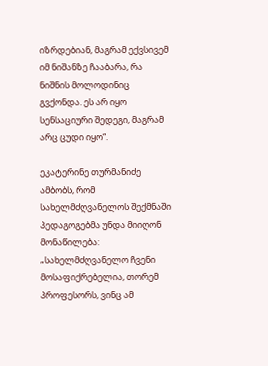იზრდებიან, მაგრამ ექვსივემ იმ ნიშანზე ჩააბარა, რა ნიშნის მოლოდინიც გვქონდა. ეს არ იყო სენსაციური შედეგი, მაგრამ არც ცუდი იყო“.

ეკატერინე თურმანიძე ამბობს, რომ სახელმძღვანელოს შექმნაში პედაგოგებმა უნდა მიიღონ მონაწილება: „სახელმძღვანელო ჩვენი მოსაფიქრებელია, თორემ პროფესორს, ვინც ამ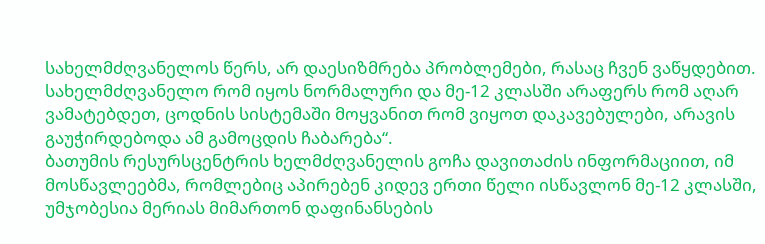სახელმძღვანელოს წერს, არ დაესიზმრება პრობლემები, რასაც ჩვენ ვაწყდებით. სახელმძღვანელო რომ იყოს ნორმალური და მე-12 კლასში არაფერს რომ აღარ ვამატებდეთ, ცოდნის სისტემაში მოყვანით რომ ვიყოთ დაკავებულები, არავის გაუჭირდებოდა ამ გამოცდის ჩაბარება“.
ბათუმის რესურსცენტრის ხელმძღვანელის გოჩა დავითაძის ინფორმაციით, იმ მოსწავლეებმა, რომლებიც აპირებენ კიდევ ერთი წელი ისწავლონ მე-12 კლასში, უმჯობესია მერიას მიმართონ დაფინანსების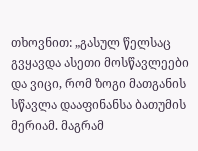თხოვნით: „გასულ წელსაც გვყავდა ასეთი მოსწავლეები და ვიცი, რომ ზოგი მათგანის სწავლა დააფინანსა ბათუმის მერიამ. მაგრამ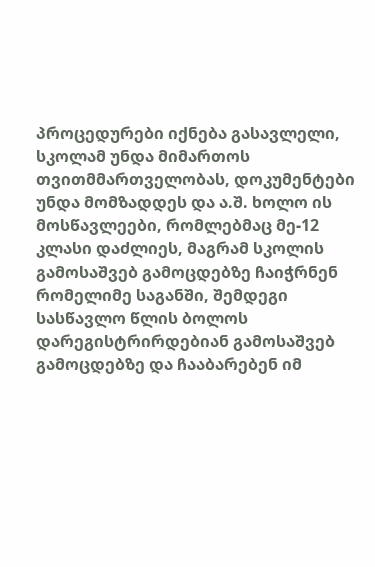პროცედურები იქნება გასავლელი, სკოლამ უნდა მიმართოს თვითმმართველობას, დოკუმენტები უნდა მომზადდეს და ა.შ. ხოლო ის მოსწავლეები, რომლებმაც მე-12 კლასი დაძლიეს, მაგრამ სკოლის გამოსაშვებ გამოცდებზე ჩაიჭრნენ რომელიმე საგანში, შემდეგი სასწავლო წლის ბოლოს დარეგისტრირდებიან გამოსაშვებ გამოცდებზე და ჩააბარებენ იმ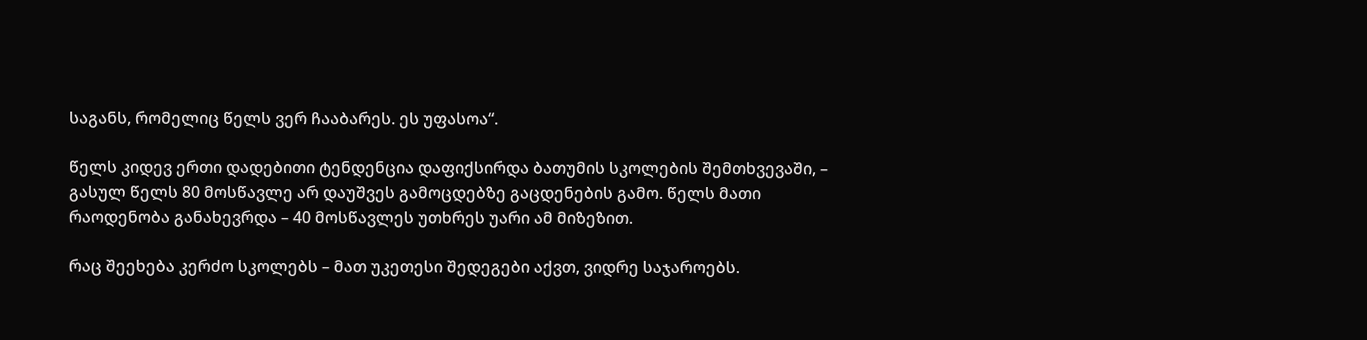საგანს, რომელიც წელს ვერ ჩააბარეს. ეს უფასოა“.

წელს კიდევ ერთი დადებითი ტენდენცია დაფიქსირდა ბათუმის სკოლების შემთხვევაში, – გასულ წელს 80 მოსწავლე არ დაუშვეს გამოცდებზე გაცდენების გამო. წელს მათი რაოდენობა განახევრდა – 40 მოსწავლეს უთხრეს უარი ამ მიზეზით.

რაც შეეხება კერძო სკოლებს – მათ უკეთესი შედეგები აქვთ, ვიდრე საჯაროებს.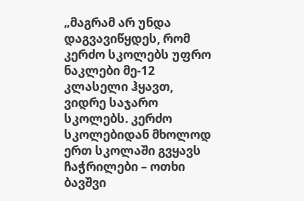„მაგრამ არ უნდა დაგვავიწყდეს, რომ კერძო სკოლებს უფრო ნაკლები მე-12 კლასელი ჰყავთ, ვიდრე საჯარო სკოლებს. კერძო სკოლებიდან მხოლოდ ერთ სკოლაში გვყავს ჩაჭრილები – ოთხი ბავშვი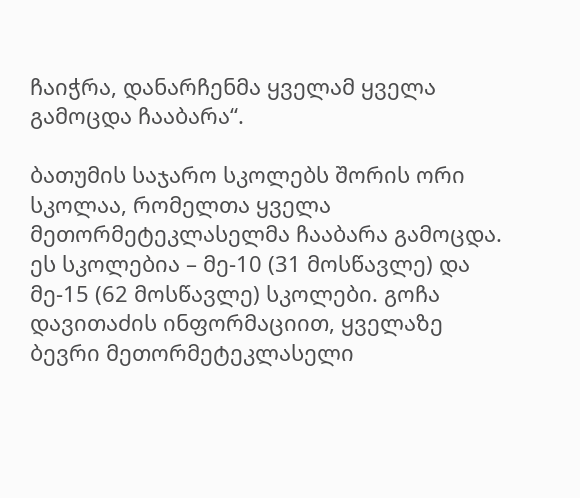ჩაიჭრა, დანარჩენმა ყველამ ყველა გამოცდა ჩააბარა“.

ბათუმის საჯარო სკოლებს შორის ორი სკოლაა, რომელთა ყველა მეთორმეტეკლასელმა ჩააბარა გამოცდა. ეს სკოლებია – მე-10 (31 მოსწავლე) და მე-15 (62 მოსწავლე) სკოლები. გოჩა დავითაძის ინფორმაციით, ყველაზე ბევრი მეთორმეტეკლასელი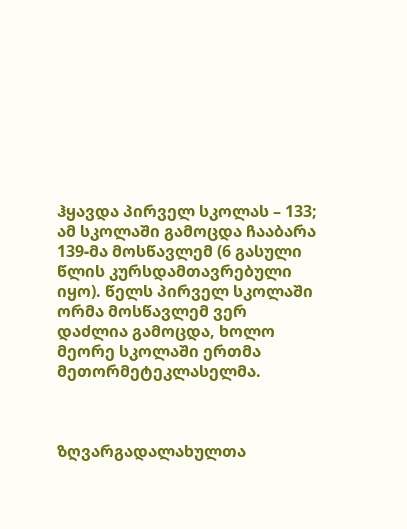ჰყავდა პირველ სკოლას – 133; ამ სკოლაში გამოცდა ჩააბარა 139-მა მოსწავლემ (6 გასული წლის კურსდამთავრებული იყო). წელს პირველ სკოლაში ორმა მოსწავლემ ვერ დაძლია გამოცდა, ხოლო მეორე სკოლაში ერთმა მეთორმეტეკლასელმა.



ზღვარგადალახულთა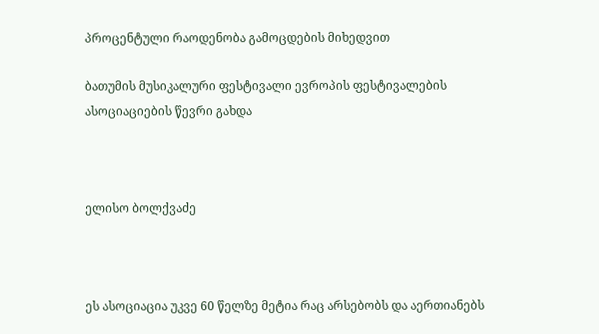პროცენტული რაოდენობა გამოცდების მიხედვით

ბათუმის მუსიკალური ფესტივალი ევროპის ფესტივალების ასოციაციების წევრი გახდა



ელისო ბოლქვაძე



ეს ასოციაცია უკვე 60 წელზე მეტია რაც არსებობს და აერთიანებს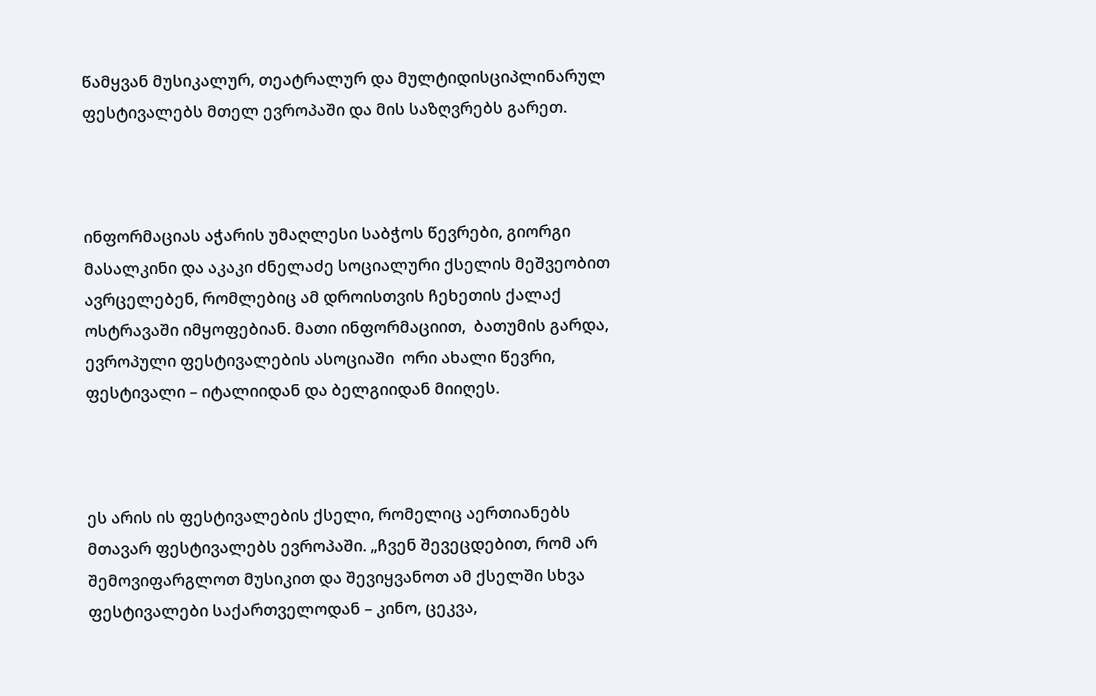წამყვან მუსიკალურ, თეატრალურ და მულტიდისციპლინარულ ფესტივალებს მთელ ევროპაში და მის საზღვრებს გარეთ.



ინფორმაციას აჭარის უმაღლესი საბჭოს წევრები, გიორგი მასალკინი და აკაკი ძნელაძე სოციალური ქსელის მეშვეობით ავრცელებენ, რომლებიც ამ დროისთვის ჩეხეთის ქალაქ ოსტრავაში იმყოფებიან. მათი ინფორმაციით,  ბათუმის გარდა, ევროპული ფესტივალების ასოციაში  ორი ახალი წევრი, ფესტივალი – იტალიიდან და ბელგიიდან მიიღეს.



ეს არის ის ფესტივალების ქსელი, რომელიც აერთიანებს მთავარ ფესტივალებს ევროპაში. „ჩვენ შევეცდებით, რომ არ შემოვიფარგლოთ მუსიკით და შევიყვანოთ ამ ქსელში სხვა ფესტივალები საქართველოდან – კინო, ცეკვა,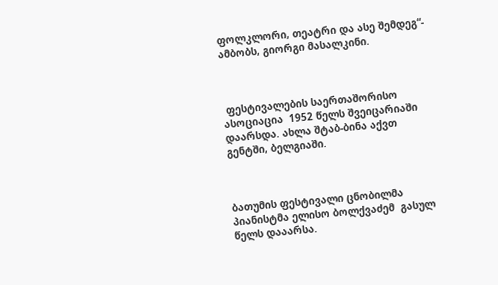ფოლკლორი, თეატრი და ასე შემდეგ“- ამბობს, გიორგი მასალკინი.



 ფესტივალების საერთაშორისო ასოციაცია  1952 წელს შვეიცარიაში დაარსდა. ახლა შტაბ-ბინა აქვთ გენტში, ბელგიაში.



ბათუმის ფესტივალი ცნობილმა პიანისტმა ელისო ბოლქვაძემ  გასულ წელს დააარსა.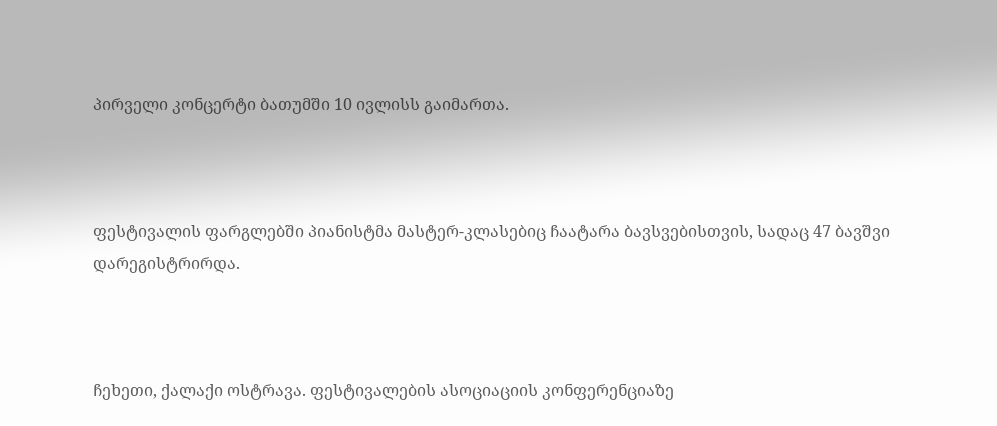პირველი კონცერტი ბათუმში 10 ივლისს გაიმართა.



ფესტივალის ფარგლებში პიანისტმა მასტერ-კლასებიც ჩაატარა ბავსვებისთვის, სადაც 47 ბავშვი დარეგისტრირდა.



ჩეხეთი, ქალაქი ოსტრავა. ფესტივალების ასოციაციის კონფერენციაზე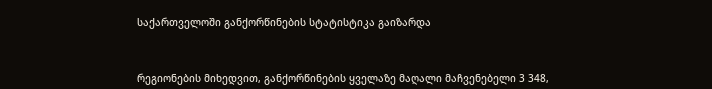საქართველოში განქორწინების სტატისტიკა გაიზარდა



რეგიონების მიხედვით, განქორწინების ყველაზე მაღალი მაჩვენებელი 3 348,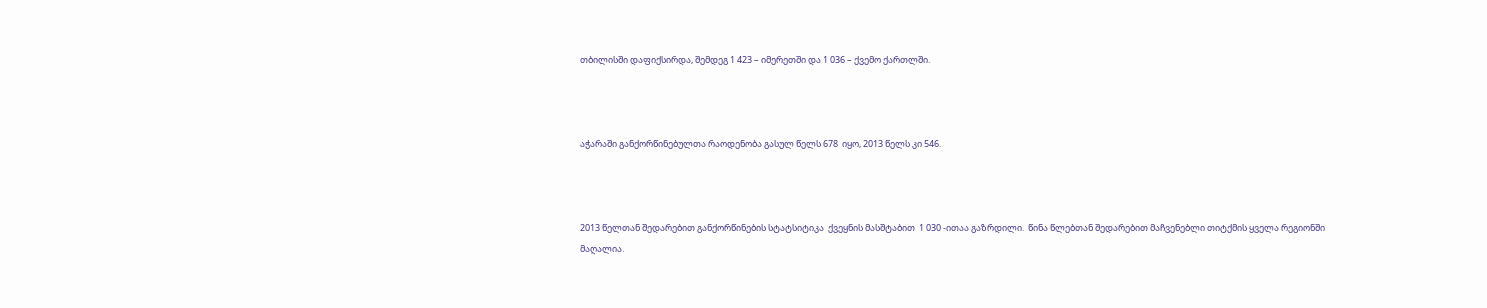თბილისში დაფიქსირდა, შემდეგ 1 423 – იმერეთში და 1 036 – ქვემო ქართლში.



აჭარაში განქორწინებულთა რაოდენობა გასულ წელს 678  იყო, 2013 წელს კი 546.



2013 წელთან შედარებით განქორწინების სტატსიტიკა  ქვეყნის მასშტაბით  1 030 -ითაა გაზრდილი.  წინა წლებთან შედარებით მაჩვენებლი თიტქმის ყველა რეგიონში მაღალია.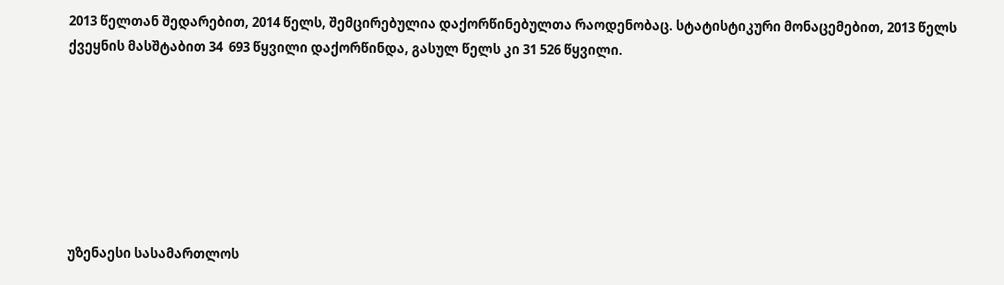2013 წელთან შედარებით, 2014 წელს, შემცირებულია დაქორწინებულთა რაოდენობაც. სტატისტიკური მონაცემებით, 2013 წელს ქვეყნის მასშტაბით 34  693 წყვილი დაქორწინდა, გასულ წელს კი 31 526 წყვილი.







უზენაესი სასამართლოს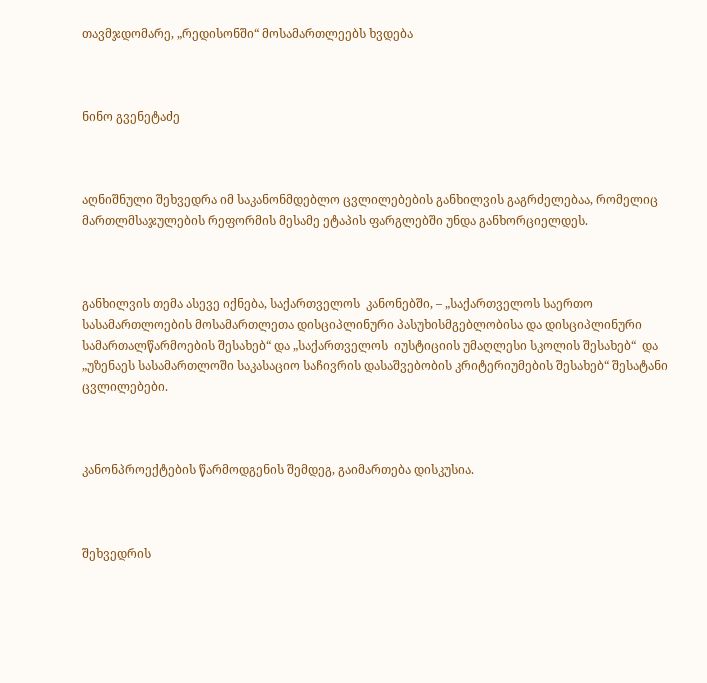თავმჯდომარე, „რედისონში“ მოსამართლეებს ხვდება



ნინო გვენეტაძე



აღნიშნული შეხვედრა იმ საკანონმდებლო ცვლილებების განხილვის გაგრძელებაა, რომელიც მართლმსაჯულების რეფორმის მესამე ეტაპის ფარგლებში უნდა განხორციელდეს.



განხილვის თემა ასევე იქნება, საქართველოს  კანონებში, – „საქართველოს საერთო სასამართლოების მოსამართლეთა დისციპლინური პასუხისმგებლობისა და დისციპლინური სამართალწარმოების შესახებ“ და „საქართველოს  იუსტიციის უმაღლესი სკოლის შესახებ“  და „უზენაეს სასამართლოში საკასაციო საჩივრის დასაშვებობის კრიტერიუმების შესახებ“ შესატანი ცვლილებები.



კანონპროექტების წარმოდგენის შემდეგ, გაიმართება დისკუსია.



შეხვედრის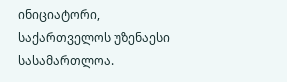ინიციატორი, საქართველოს უზენაესი სასამართლოა.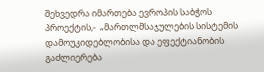შეხვედრა იმართება ევროპის საბჭოს პროექტის,-  „მართლმსაჯულების სისტემის დამოუკიდებლობისა და ეფექტიანობის გაძლიერება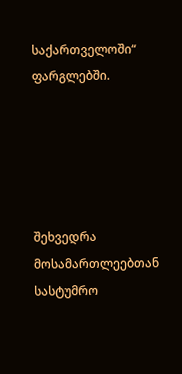საქართველოში“ ფარგლებში.





შეხვედრა მოსამართლეებთან სასტუმრო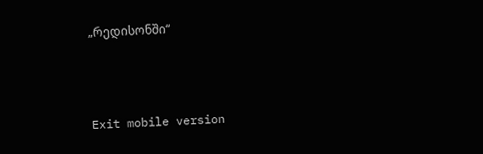„რედისონში“



Exit mobile version